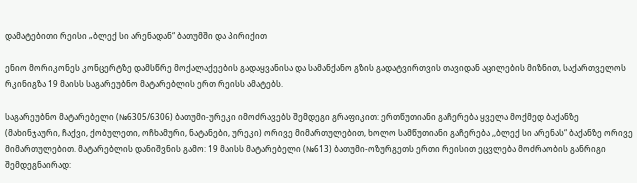დამატებითი რეისი „ბლექ სი არენადან“ ბათუმში და პირიქით

ენიო მორიკონეს კონცერტზე დამსწრე მოქალაქეების გადაყვანისა და სამანქანო გზის გადატვირთვის თავიდან აცილების მიზნით, საქართველოს რკინიგზა 19 მაისს საგარეუბნო მატარებლის ერთ რეისს ამატებს.

საგარეუბნო მატარებელი (№6305/6306) ბათუმი-ურეკი იმოძრავებს შემდეგი გრაფიკით: ერთწუთიანი გაჩერება ყველა მოქმედ ბაქანზე (მახინჯაური, ჩაქვი, ქობულეთი, ოჩხამური, ნატანები, ურეკი) ორივე მიმართულებით, ხოლო სამწუთიანი გაჩერება ,,ბლექ სი არენას“ ბაქანზე ორივე მიმართულებით. მატარებლის დანიშვნის გამო: 19 მაისს მატარებელი (№613) ბათუმი-ოზურგეთს ერთი რეისით ეცვლება მოძრაობის განრიგი შემდეგნაირად: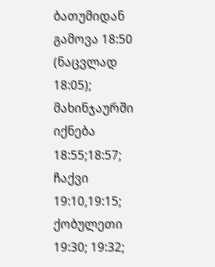ბათუმიდან გამოვა 18:50 (ნაცვლად 18:05); მახინჯაურში იქნება 18:55;18:57; ჩაქვი 19:10,19:15; ქობულეთი 19:30; 19:32;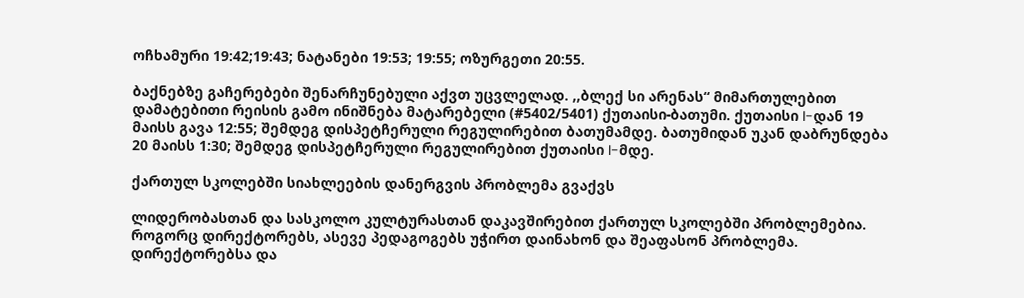ოჩხამური 19:42;19:43; ნატანები 19:53; 19:55; ოზურგეთი 20:55.

ბაქნებზე გაჩერებები შენარჩუნებული აქვთ უცვლელად. ,,ბლექ სი არენას“ მიმართულებით დამატებითი რეისის გამო ინიშნება მატარებელი (#5402/5401) ქუთაისი-ბათუმი. ქუთაისი I-დან 19 მაისს გავა 12:55; შემდეგ დისპეტჩერული რეგულირებით ბათუმამდე. ბათუმიდან უკან დაბრუნდება 20 მაისს 1:30; შემდეგ დისპეტჩერული რეგულირებით ქუთაისი I-მდე.

ქართულ სკოლებში სიახლეების დანერგვის პრობლემა გვაქვს

ლიდერობასთან და სასკოლო კულტურასთან დაკავშირებით ქართულ სკოლებში პრობლემებია. როგორც დირექტორებს, ასევე პედაგოგებს უჭირთ დაინახონ და შეაფასონ პრობლემა. დირექტორებსა და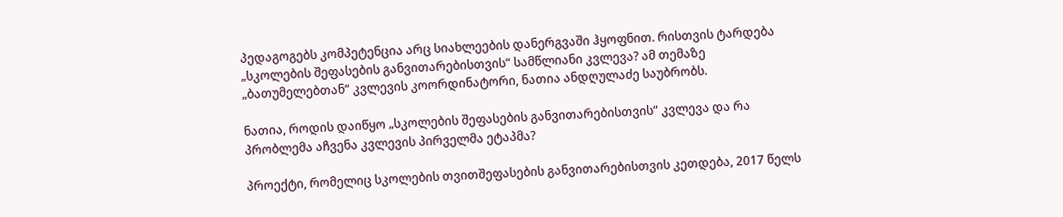პედაგოგებს კომპეტენცია არც სიახლეების დანერგვაში ჰყოფნით. რისთვის ტარდება „სკოლების შეფასების განვითარებისთვის“ სამწლიანი კვლევა? ამ თემაზე „ბათუმელებთან“ კვლევის კოორდინატორი, ნათია ანდღულაძე საუბრობს.

ნათია, როდის დაიწყო „სკოლების შეფასების განვითარებისთვის“ კვლევა და რა პრობლემა აჩვენა კვლევის პირველმა ეტაპმა?

პროექტი, რომელიც სკოლების თვითშეფასების განვითარებისთვის კეთდება, 2017 წელს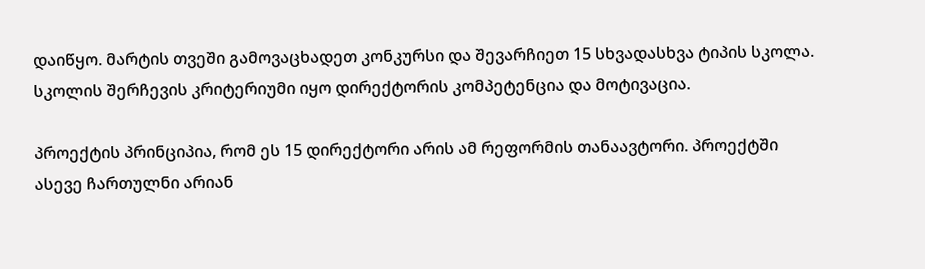დაიწყო. მარტის თვეში გამოვაცხადეთ კონკურსი და შევარჩიეთ 15 სხვადასხვა ტიპის სკოლა. სკოლის შერჩევის კრიტერიუმი იყო დირექტორის კომპეტენცია და მოტივაცია.

პროექტის პრინციპია, რომ ეს 15 დირექტორი არის ამ რეფორმის თანაავტორი. პროექტში ასევე ჩართულნი არიან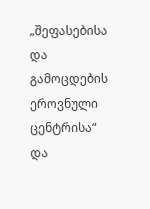„შეფასებისა და გამოცდების ეროვნული ცენტრისა“ და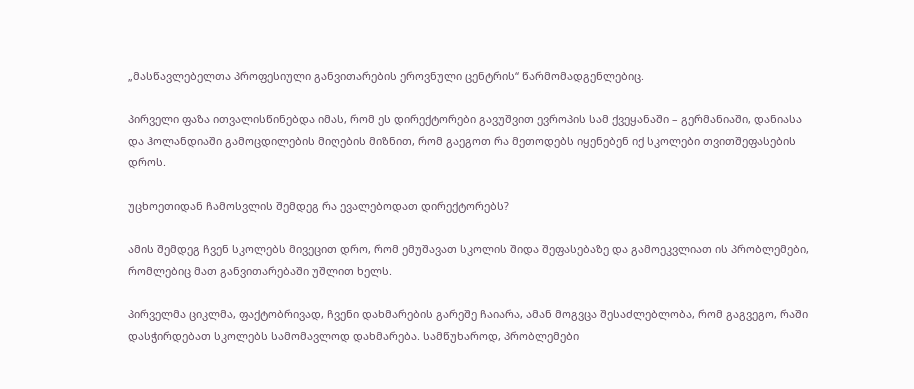„მასწავლებელთა პროფესიული განვითარების ეროვნული ცენტრის“ წარმომადგენლებიც.

პირველი ფაზა ითვალისწინებდა იმას, რომ ეს დირექტორები გავუშვით ევროპის სამ ქვეყანაში – გერმანიაში, დანიასა და ჰოლანდიაში გამოცდილების მიღების მიზნით, რომ გაეგოთ რა მეთოდებს იყენებენ იქ სკოლები თვითშეფასების დროს.

უცხოეთიდან ჩამოსვლის შემდეგ რა ევალებოდათ დირექტორებს?

ამის შემდეგ ჩვენ სკოლებს მივეცით დრო, რომ ემუშავათ სკოლის შიდა შეფასებაზე და გამოეკვლიათ ის პრობლემები, რომლებიც მათ განვითარებაში უშლით ხელს.

პირველმა ციკლმა, ფაქტობრივად, ჩვენი დახმარების გარეშე ჩაიარა, ამან მოგვცა შესაძლებლობა, რომ გაგვეგო, რაში დასჭირდებათ სკოლებს სამომავლოდ დახმარება. სამწუხაროდ, პრობლემები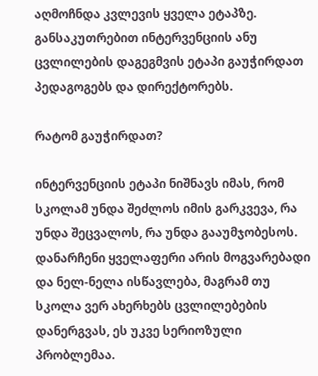აღმოჩნდა კვლევის ყველა ეტაპზე. განსაკუთრებით ინტერვენციის ანუ ცვლილების დაგეგმვის ეტაპი გაუჭირდათ პედაგოგებს და დირექტორებს.

რატომ გაუჭირდათ?

ინტერვენციის ეტაპი ნიშნავს იმას, რომ სკოლამ უნდა შეძლოს იმის გარკვევა, რა უნდა შეცვალოს, რა უნდა გააუმჯობესოს. დანარჩენი ყველაფერი არის მოგვარებადი და ნელ-ნელა ისწავლება, მაგრამ თუ სკოლა ვერ ახერხებს ცვლილებების დანერგვას, ეს უკვე სერიოზული პრობლემაა.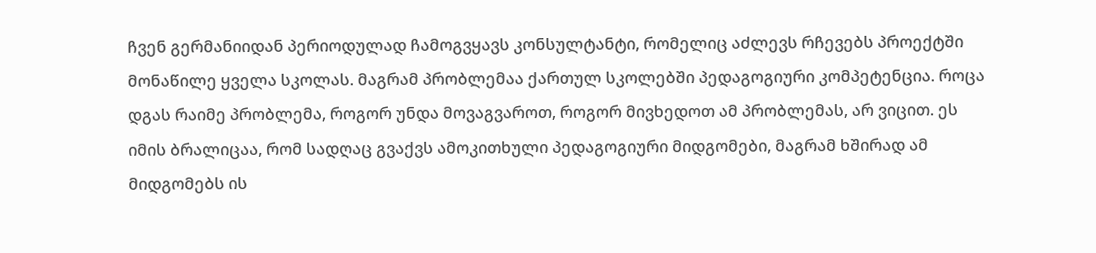ჩვენ გერმანიიდან პერიოდულად ჩამოგვყავს კონსულტანტი, რომელიც აძლევს რჩევებს პროექტში მონაწილე ყველა სკოლას. მაგრამ პრობლემაა ქართულ სკოლებში პედაგოგიური კომპეტენცია. როცა დგას რაიმე პრობლემა, როგორ უნდა მოვაგვაროთ, როგორ მივხედოთ ამ პრობლემას, არ ვიცით. ეს იმის ბრალიცაა, რომ სადღაც გვაქვს ამოკითხული პედაგოგიური მიდგომები, მაგრამ ხშირად ამ მიდგომებს ის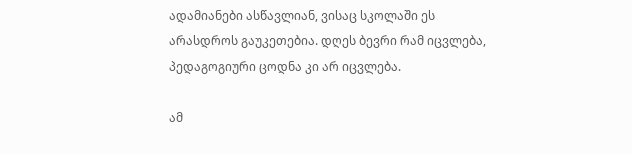ადამიანები ასწავლიან, ვისაც სკოლაში ეს არასდროს გაუკეთებია. დღეს ბევრი რამ იცვლება, პედაგოგიური ცოდნა კი არ იცვლება.

ამ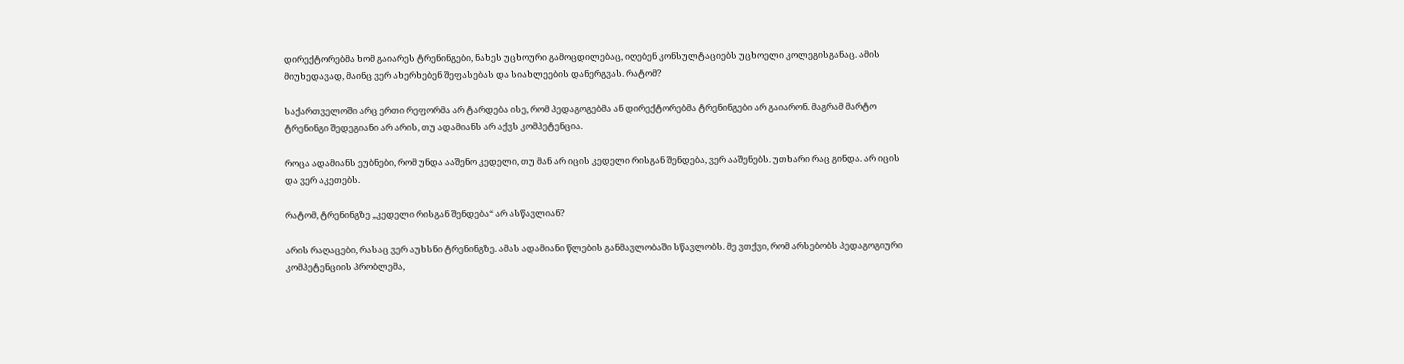დირექტორებმა ხომ გაიარეს ტრენინგები, ნახეს უცხოური გამოცდილებაც, იღებენ კონსულტაციებს უცხოელი კოლეგისგანაც. ამის მიუხედავად, მაინც ვერ ახერხებენ შეფასებას და სიახლეების დანერგვას. რატომ?

საქართველოში არც ერთი რეფორმა არ ტარდება ისე, რომ პედაგოგებმა ან დირექტორებმა ტრენინგები არ გაიარონ. მაგრამ მარტო ტრენინგი შედეგიანი არ არის, თუ ადამიანს არ აქვს კომპეტენცია.

როცა ადამიანს ეუბნები, რომ უნდა ააშენო კედელი, თუ მან არ იცის კედელი რისგან შენდება, ვერ ააშენებს. უთხარი რაც გინდა. არ იცის და ვერ აკეთებს.

რატომ, ტრენინგზე „კედელი რისგან შენდება“ არ ასწავლიან?

არის რაღაცები, რასაც ვერ აუხსნი ტრენინგზე. ამას ადამიანი წლების განმავლობაში სწავლობს. მე ვთქვი, რომ არსებობს პედაგოგიური კომპეტენციის პრობლემა,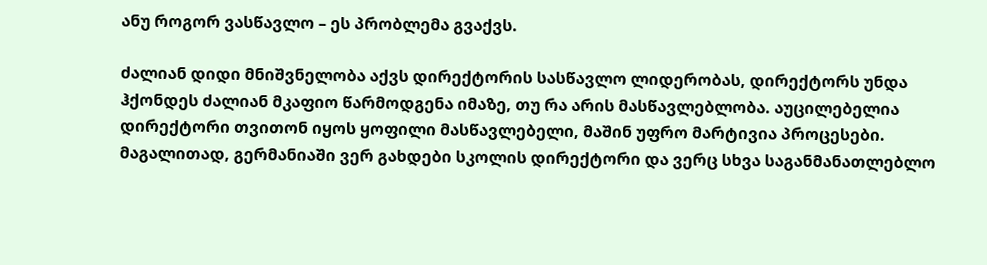ანუ როგორ ვასწავლო – ეს პრობლემა გვაქვს.

ძალიან დიდი მნიშვნელობა აქვს დირექტორის სასწავლო ლიდერობას, დირექტორს უნდა ჰქონდეს ძალიან მკაფიო წარმოდგენა იმაზე, თუ რა არის მასწავლებლობა. აუცილებელია დირექტორი თვითონ იყოს ყოფილი მასწავლებელი, მაშინ უფრო მარტივია პროცესები. მაგალითად, გერმანიაში ვერ გახდები სკოლის დირექტორი და ვერც სხვა საგანმანათლებლო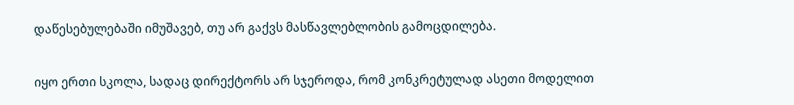დაწესებულებაში იმუშავებ, თუ არ გაქვს მასწავლებლობის გამოცდილება.

იყო ერთი სკოლა, სადაც დირექტორს არ სჯეროდა, რომ კონკრეტულად ასეთი მოდელით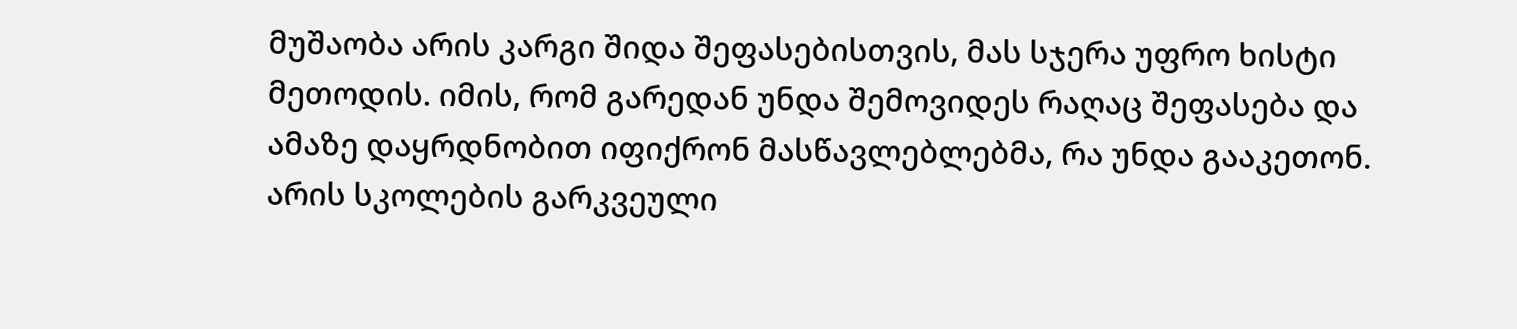მუშაობა არის კარგი შიდა შეფასებისთვის, მას სჯერა უფრო ხისტი მეთოდის. იმის, რომ გარედან უნდა შემოვიდეს რაღაც შეფასება და ამაზე დაყრდნობით იფიქრონ მასწავლებლებმა, რა უნდა გააკეთონ. არის სკოლების გარკვეული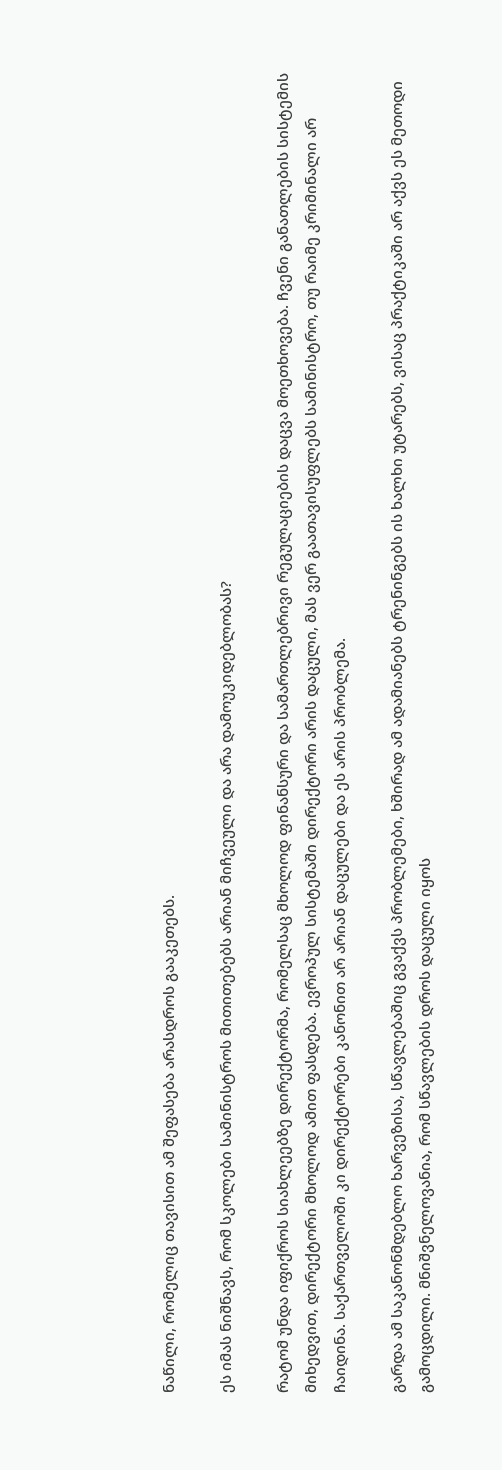ნაწილი, რომელიც თავისით ამ შეფასება არასდროს გააკეთებს.

ეს იმას ნიშნავს, რომ სკოლები სამინისტროს მითითებებს არიან მიჩვეული და არა დამოუკიდებლობას?

რატომ უნდა იფიქროს სიახლეებზე დირექტორმა, რომელსაც მხოლოდ ფინანსური და სამართლებრივი რეგულაციების დაცვა მოეთხოვება. ჩვენი განათლების სისტემის მიხედვით, დირექტორი მხოლოდ ამით ფასდება. ევროპულ სისტემაში დირექტორი არის დაცული, მას ვერ გაათავისუფლებს სამინისტრო, თუ რაიმე კრიმინალი არ ჩაიდინა. საქართველოში კი დირექტორები კანონით არ არიან დაცულები და ეს არის პრობლემა.

გარდა ამ საკანონმდებლო ხარვეზისა, სწავლებაშიც გვაქვს პრობლემები, ხშირად ამ ადამიანებს ტრენინგებს ის ხალხი უტარებს, ვისაც პრაქტიკაში არ აქვს ეს მეთოდი გამოცდილი. მნიშვნელოვანია, რომ სწავლების დროს დაცული იყოს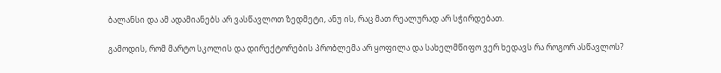ბალანსი და ამ ადამიანებს არ ვასწავლოთ ზედმეტი, ანუ ის, რაც მათ რეალურად არ სჭირდებათ.

გამოდის, რომ მარტო სკოლის და დირექტორების პრობლემა არ ყოფილა და სახელმწიფო ვერ ხედავს რა როგორ ასწავლოს?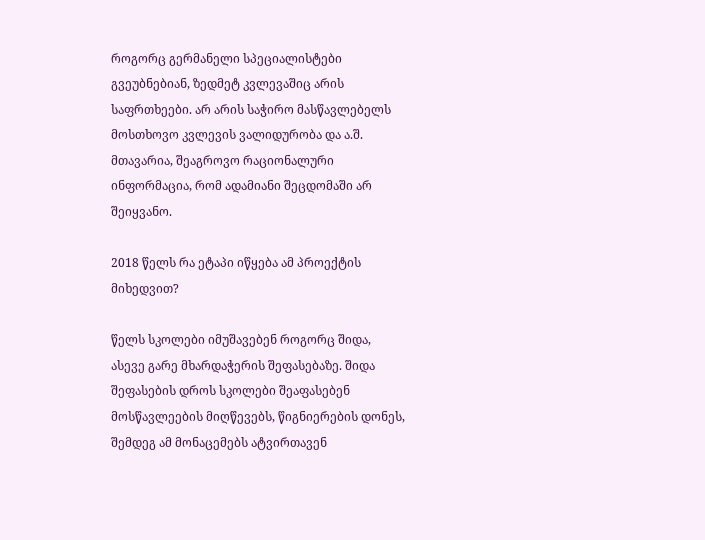როგორც გერმანელი სპეციალისტები გვეუბნებიან, ზედმეტ კვლევაშიც არის საფრთხეები. არ არის საჭირო მასწავლებელს მოსთხოვო კვლევის ვალიდურობა და ა.შ. მთავარია, შეაგროვო რაციონალური ინფორმაცია, რომ ადამიანი შეცდომაში არ შეიყვანო.

2018 წელს რა ეტაპი იწყება ამ პროექტის მიხედვით?

წელს სკოლები იმუშავებენ როგორც შიდა, ასევე გარე მხარდაჭერის შეფასებაზე. შიდა შეფასების დროს სკოლები შეაფასებენ მოსწავლეების მიღწევებს, წიგნიერების დონეს, შემდეგ ამ მონაცემებს ატვირთავენ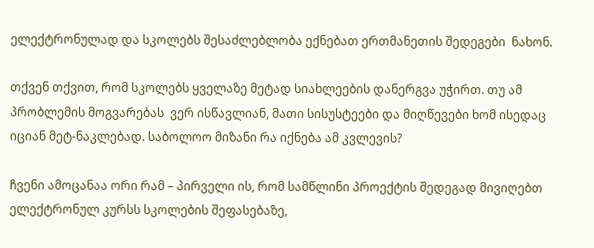ელექტრონულად და სკოლებს შესაძლებლობა ექნებათ ერთმანეთის შედეგები  ნახონ.

თქვენ თქვით, რომ სკოლებს ყველაზე მეტად სიახლეების დანერგვა უჭირთ. თუ ამ პრობლემის მოგვარებას  ვერ ისწავლიან, მათი სისუსტეები და მიღწევები ხომ ისედაც იციან მეტ-ნაკლებად. საბოლოო მიზანი რა იქნება ამ კვლევის?

ჩვენი ამოცანაა ორი რამ – პირველი ის, რომ სამწლინი პროექტის შედეგად მივიღებთ ელექტრონულ კურსს სკოლების შეფასებაზე,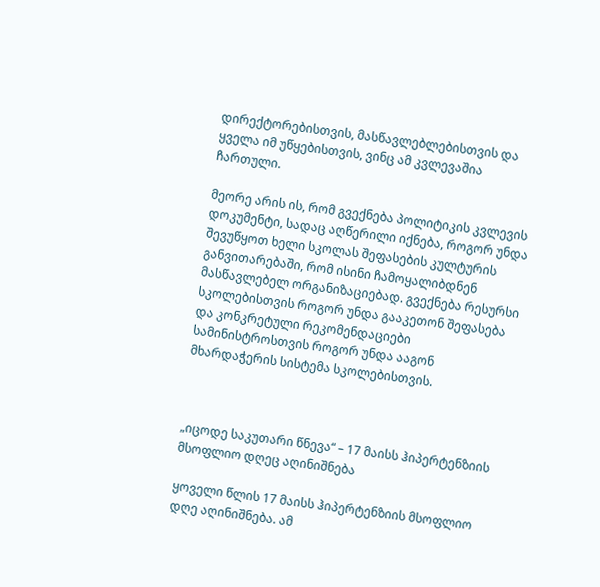დირექტორებისთვის, მასწავლებლებისთვის და ყველა იმ უწყებისთვის, ვინც ამ კვლევაშია ჩართული.

მეორე არის ის, რომ გვექნება პოლიტიკის კვლევის დოკუმენტი, სადაც აღწერილი იქნება, როგორ უნდა შევუწყოთ ხელი სკოლას შეფასების კულტურის  განვითარებაში, რომ ისინი ჩამოყალიბდნენ მასწავლებელ ორგანიზაციებად. გვექნება რესურსი სკოლებისთვის როგორ უნდა გააკეთონ შეფასება და კონკრეტული რეკომენდაციები სამინისტროსთვის როგორ უნდა ააგონ მხარდაჭერის სისტემა სკოლებისთვის.



„იცოდე საკუთარი წნევა“ – 17 მაისს ჰიპერტენზიის მსოფლიო დღეც აღინიშნება

ყოველი წლის 17 მაისს ჰიპერტენზიის მსოფლიო დღე აღინიშნება. ამ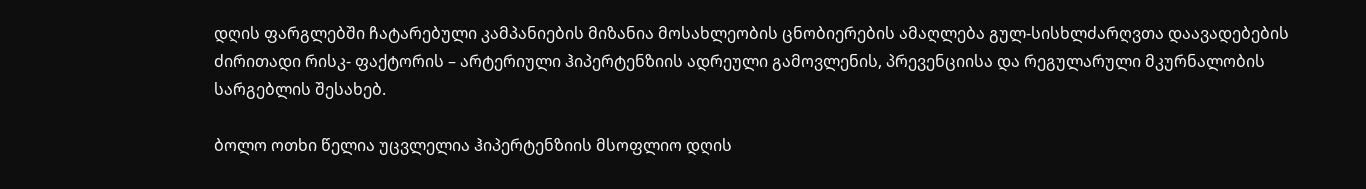დღის ფარგლებში ჩატარებული კამპანიების მიზანია მოსახლეობის ცნობიერების ამაღლება გულ-სისხლძარღვთა დაავადებების ძირითადი რისკ- ფაქტორის – არტერიული ჰიპერტენზიის ადრეული გამოვლენის, პრევენციისა და რეგულარული მკურნალობის სარგებლის შესახებ.

ბოლო ოთხი წელია უცვლელია ჰიპერტენზიის მსოფლიო დღის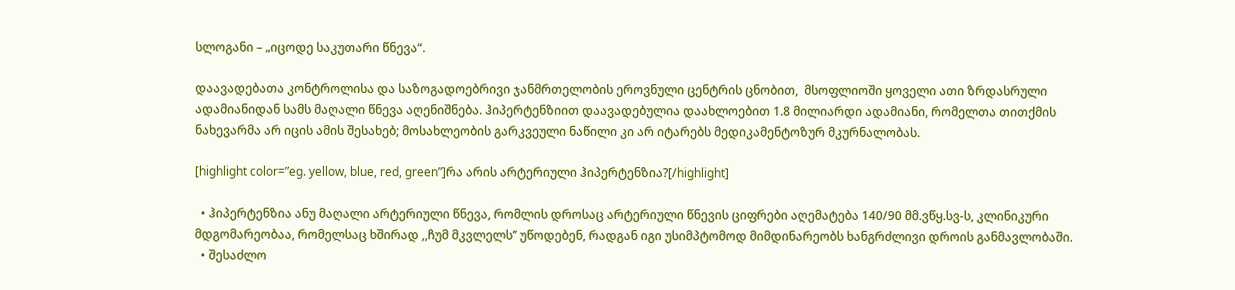სლოგანი – „იცოდე საკუთარი წნევა“.

დაავადებათა კონტროლისა და საზოგადოებრივი ჯანმრთელობის ეროვნული ცენტრის ცნობით,  მსოფლიოში ყოველი ათი ზრდასრული ადამიანიდან სამს მაღალი წნევა აღენიშნება. ჰიპერტენზიით დაავადებულია დაახლოებით 1.8 მილიარდი ადამიანი, რომელთა თითქმის ნახევარმა არ იცის ამის შესახებ; მოსახლეობის გარკვეული ნაწილი კი არ იტარებს მედიკამენტოზურ მკურნალობას.

[highlight color=”eg. yellow, blue, red, green”]რა არის არტერიული ჰიპერტენზია?[/highlight]

  • ჰიპერტენზია ანუ მაღალი არტერიული წნევა, რომლის დროსაც არტერიული წნევის ციფრები აღემატება 140/90 მმ.ვწყ.სვ-ს, კლინიკური მდგომარეობაა, რომელსაც ხშირად ,,ჩუმ მკვლელს’’ უწოდებენ, რადგან იგი უსიმპტომოდ მიმდინარეობს ხანგრძლივი დროის განმავლობაში.
  • შესაძლო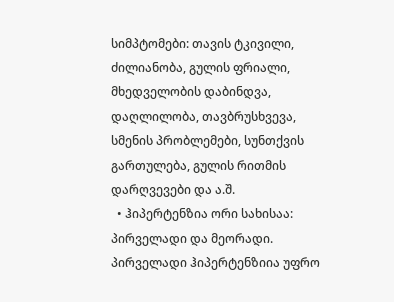სიმპტომები: თავის ტკივილი, ძილიანობა, გულის ფრიალი, მხედველობის დაბინდვა, დაღლილობა, თავბრუსხვევა, სმენის პრობლემები, სუნთქვის გართულება, გულის რითმის დარღვევები და ა.შ.
  • ჰიპერტენზია ორი სახისაა: პირველადი და მეორადი. პირველადი ჰიპერტენზიია უფრო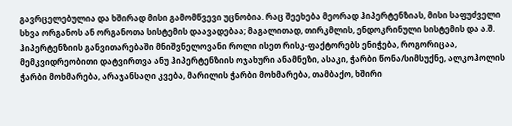გავრცელებულია და ხშირად მისი გამომწვევი უცნობია. რაც შეეხება მეორად ჰიპერტენზიას, მისი საფუძველი სხვა ორგანოს ან ორგანოთა სისტემის დაავადებაა; მაგალითად, თირკმლის, ენდოკრინული სისტემის და ა.შ. ჰიპერტენზიის განვითარებაში მნიშვნელოვანი როლი ისეთ რისკ-ფაქტორებს ენიჭება, როგორიცაა, მემკვიდრეობითი დატვირთვა ანუ ჰიპერტენზიის ოჯახური ანამნეზი, ასაკი, ჭარბი წონა/სიმსუქნე, ალკოჰოლის ჭარბი მოხმარება, არაჯანსაღი კვება, მარილის ჭარბი მოხმარება, თამბაქო, ხშირი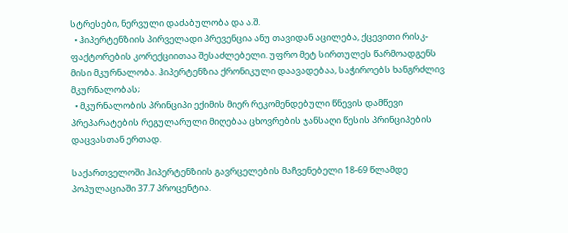სტრესები, ნერვული დაძაბულობა და ა.შ.
  • ჰიპერტენზიის პირველადი პრევენცია ანუ თავიდან აცილება, ქცევითი რისკ-ფაქტორების კორექციითაა შესაძლებელი. უფრო მეტ სირთულეს წარმოადგენს მისი მკურნალობა. ჰიპერტენზია ქრონიკული დაავადებაა, საჭიროებს ხანგრძლივ მკურნალობას;
  • მკურნალობის პრინციპი ექიმის მიერ რეკომენდებული წნევის დამწევი პრეპარატების რეგულარული მიღებაა ცხოვრების ჯანსაღი წესის პრინციპების დაცვასთან ერთად.

საქართველოში ჰიპერტენზიის გავრცელების მაჩვენებელი 18-69 წლამდე პოპულაციაში 37.7 პროცენტია.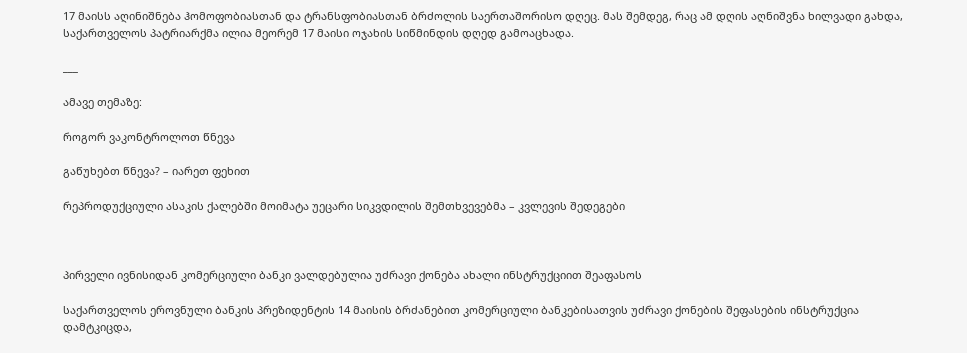17 მაისს აღინიშნება ჰომოფობიასთან და ტრანსფობიასთან ბრძოლის საერთაშორისო დღეც. მას შემდეგ, რაც ამ დღის აღნიშვნა ხილვადი გახდა, საქართველოს პატრიარქმა ილია მეორემ 17 მაისი ოჯახის სიწმინდის დღედ გამოაცხადა.

___

ამავე თემაზე:

როგორ ვაკონტროლოთ წნევა

გაწუხებთ წნევა? – იარეთ ფეხით

რეპროდუქციული ასაკის ქალებში მოიმატა უეცარი სიკვდილის შემთხვევებმა – კვლევის შედეგები



პირველი ივნისიდან კომერციული ბანკი ვალდებულია უძრავი ქონება ახალი ინსტრუქციით შეაფასოს

საქართველოს ეროვნული ბანკის პრეზიდენტის 14 მაისის ბრძანებით კომერციული ბანკებისათვის უძრავი ქონების შეფასების ინსტრუქცია დამტკიცდა,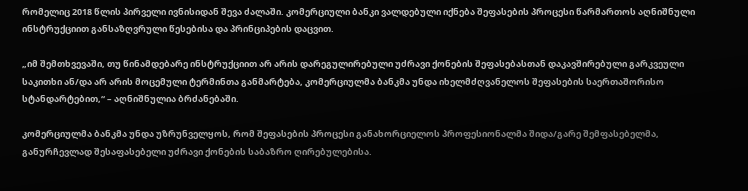რომელიც 2018 წლის პირველი ივნისიდან შევა ძალაში. კომერციული ბანკი ვალდებული იქნება შეფასების პროცესი წარმართოს აღნიშნული ინსტრუქციით განსაზღვრული წესებისა და პრინციპების დაცვით.

„იმ შემთხვევაში, თუ წინამდებარე ინსტრუქციით არ არის დარეგულირებული უძრავი ქონების შეფასებასთან დაკავშირებული გარკვეული საკითხი ან/და არ არის მოცემული ტერმინთა განმარტება, კომერციულმა ბანკმა უნდა იხელმძღვანელოს შეფასების საერთაშორისო სტანდარტებით,“ – აღნიშნულია ბრძანებაში.

კომერციულმა ბანკმა უნდა უზრუნველყოს, რომ შეფასების პროცესი განახორციელოს პროფესიონალმა შიდა/გარე შემფასებელმა, განურჩევლად შესაფასებელი უძრავი ქონების საბაზრო ღირებულებისა.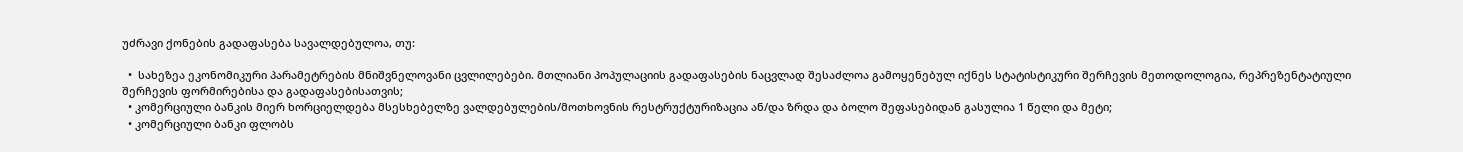უძრავი ქონების გადაფასება სავალდებულოა, თუ:

  •  სახეზეა ეკონომიკური პარამეტრების მნიშვნელოვანი ცვლილებები. მთლიანი პოპულაციის გადაფასების ნაცვლად შესაძლოა გამოყენებულ იქნეს სტატისტიკური შერჩევის მეთოდოლოგია, რეპრეზენტატიული შერჩევის ფორმირებისა და გადაფასებისათვის;
  • კომერციული ბანკის მიერ ხორციელდება მსესხებელზე ვალდებულების/მოთხოვნის რესტრუქტურიზაცია ან/და ზრდა და ბოლო შეფასებიდან გასულია 1 წელი და მეტი;
  • კომერციული ბანკი ფლობს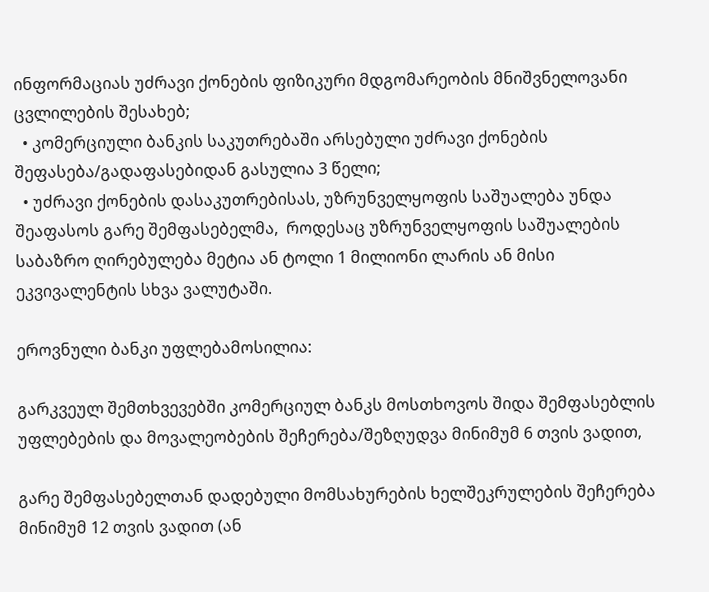ინფორმაციას უძრავი ქონების ფიზიკური მდგომარეობის მნიშვნელოვანი ცვლილების შესახებ;
  • კომერციული ბანკის საკუთრებაში არსებული უძრავი ქონების შეფასება/გადაფასებიდან გასულია 3 წელი;
  • უძრავი ქონების დასაკუთრებისას, უზრუნველყოფის საშუალება უნდა შეაფასოს გარე შემფასებელმა,  როდესაც უზრუნველყოფის საშუალების საბაზრო ღირებულება მეტია ან ტოლი 1 მილიონი ლარის ან მისი ეკვივალენტის სხვა ვალუტაში.

ეროვნული ბანკი უფლებამოსილია:

გარკვეულ შემთხვევებში კომერციულ ბანკს მოსთხოვოს შიდა შემფასებლის უფლებების და მოვალეობების შეჩერება/შეზღუდვა მინიმუმ 6 თვის ვადით,

გარე შემფასებელთან დადებული მომსახურების ხელშეკრულების შეჩერება მინიმუმ 12 თვის ვადით (ან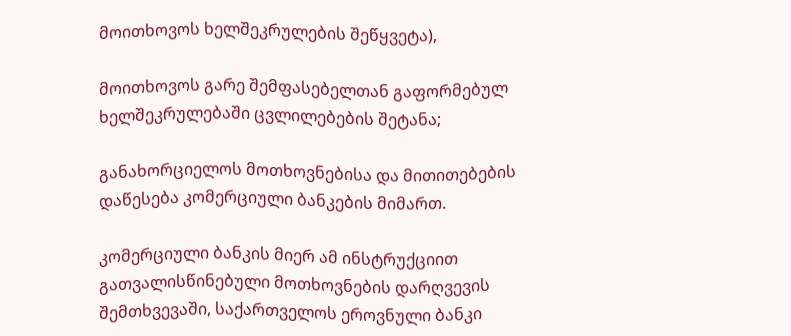მოითხოვოს ხელშეკრულების შეწყვეტა),

მოითხოვოს გარე შემფასებელთან გაფორმებულ ხელშეკრულებაში ცვლილებების შეტანა;

განახორციელოს მოთხოვნებისა და მითითებების დაწესება კომერციული ბანკების მიმართ.

კომერციული ბანკის მიერ ამ ინსტრუქციით გათვალისწინებული მოთხოვნების დარღვევის შემთხვევაში, საქართველოს ეროვნული ბანკი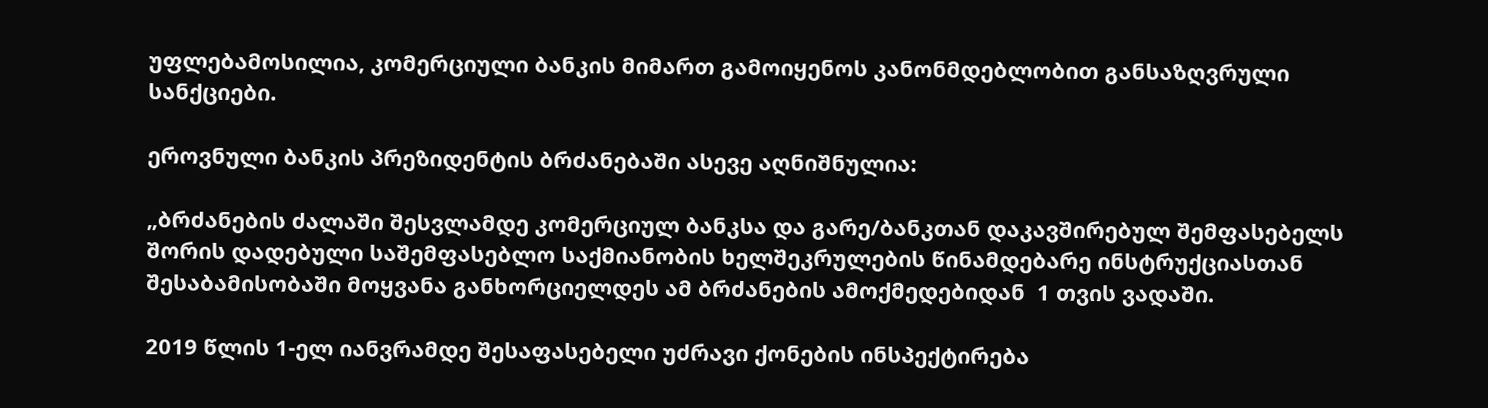უფლებამოსილია, კომერციული ბანკის მიმართ გამოიყენოს კანონმდებლობით განსაზღვრული სანქციები.

ეროვნული ბანკის პრეზიდენტის ბრძანებაში ასევე აღნიშნულია:

„ბრძანების ძალაში შესვლამდე კომერციულ ბანკსა და გარე/ბანკთან დაკავშირებულ შემფასებელს შორის დადებული საშემფასებლო საქმიანობის ხელშეკრულების წინამდებარე ინსტრუქციასთან შესაბამისობაში მოყვანა განხორციელდეს ამ ბრძანების ამოქმედებიდან  1 თვის ვადაში.

2019 წლის 1-ელ იანვრამდე შესაფასებელი უძრავი ქონების ინსპექტირება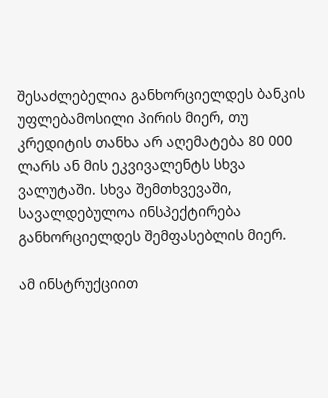შესაძლებელია განხორციელდეს ბანკის უფლებამოსილი პირის მიერ, თუ კრედიტის თანხა არ აღემატება 80 000 ლარს ან მის ეკვივალენტს სხვა ვალუტაში. სხვა შემთხვევაში, სავალდებულოა ინსპექტირება განხორციელდეს შემფასებლის მიერ.

ამ ინსტრუქციით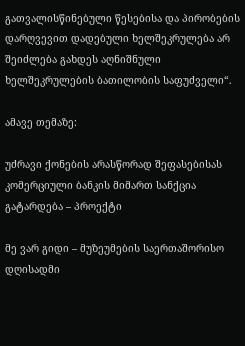გათვალისწინებული წესებისა და პირობების დარღვევით დადებული ხელშეკრულება არ შეიძლება გახდეს აღნიშნული ხელშეკრულების ბათილობის საფუძველი“.

ამავე თემაზე:

უძრავი ქონების არასწორად შეფასებისას კომერციული ბანკის მიმართ სანქცია გატარდება – პროექტი

მე ვარ გიდი – მუზეუმების საერთაშორისო დღისადმი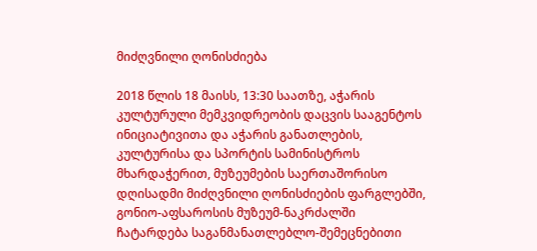მიძღვნილი ღონისძიება

2018 წლის 18 მაისს, 13:30 საათზე, აჭარის კულტურული მემკვიდრეობის დაცვის სააგენტოს ინიციატივითა და აჭარის განათლების, კულტურისა და სპორტის სამინისტროს მხარდაჭერით, მუზეუმების საერთაშორისო დღისადმი მიძღვნილი ღონისძიების ფარგლებში, გონიო-აფსაროსის მუზეუმ-ნაკრძალში ჩატარდება საგანმანათლებლო-შემეცნებითი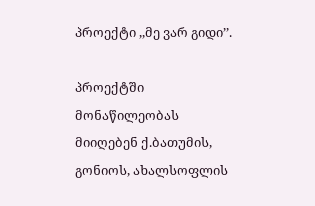პროექტი ,,მე ვარ გიდი’’.

პროექტში მონაწილეობას მიიღებენ ქ.ბათუმის, გონიოს, ახალსოფლის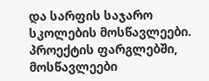და სარფის საჯარო სკოლების მოსწავლეები. პროექტის ფარგლებში, მოსწავლეები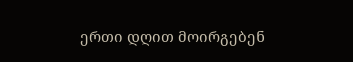ერთი დღით მოირგებენ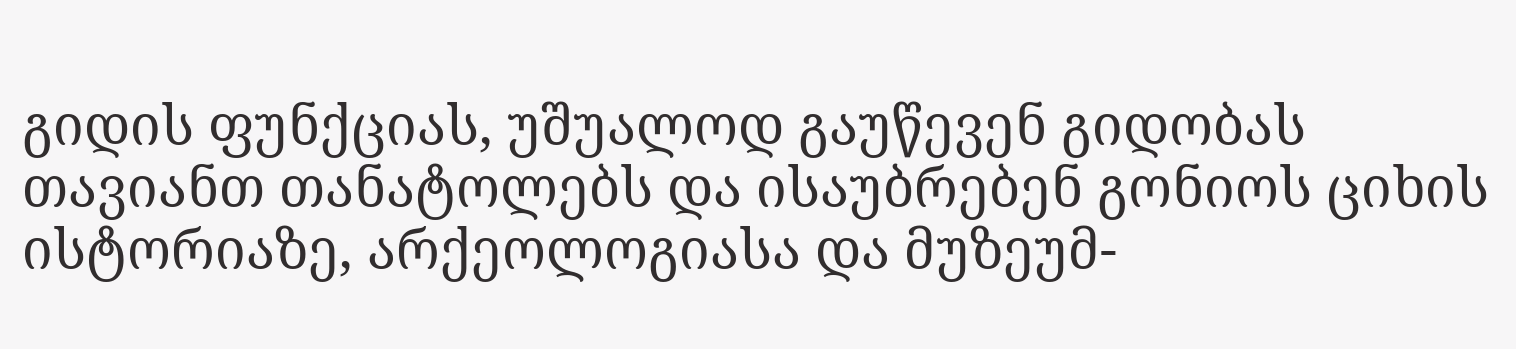გიდის ფუნქციას, უშუალოდ გაუწევენ გიდობას თავიანთ თანატოლებს და ისაუბრებენ გონიოს ციხის ისტორიაზე, არქეოლოგიასა და მუზეუმ-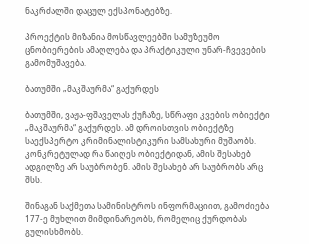ნაკრძალში დაცულ ექსპონატებზე.

პროექტის მიზანია მოსწავლეებში სამუზეუმო ცნობიერების ამაღლება და პრაქტიკული უნარ-ჩვევების გამომუშავება.

ბათუმში „მაკშაურმა“ გაქურდეს

ბათუმში, ვაჟა-ფშაველას ქუჩაზე, სწრაფი კვების ობიექტი „მაკშაურმა“ გაქურდეს. ამ დროისთვის ობიექტზე საექსპერტო კრიმინალისტიკური სამსახური მუშაობს. კონკრეტულად რა წაიღეს ობიექტიდან, ამის შესახებ ადგილზე არ საუბრობენ. ამის შესახებ არ საუბრობს არც შსს.

შინაგან საქმეთა სამინისტროს ინფორმაციით, გამოძიება 177-ე მუხლით მიმდინარეობს, რომელიც ქურდობას გულისხმობს.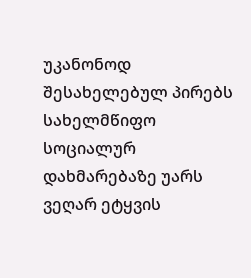უკანონოდ შესახელებულ პირებს სახელმწიფო სოციალურ დახმარებაზე უარს ვეღარ ეტყვის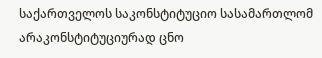საქართველოს საკონსტიტუციო სასამართლომ არაკონსტიტუციურად ცნო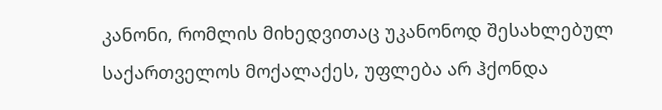კანონი, რომლის მიხედვითაც უკანონოდ შესახლებულ საქართველოს მოქალაქეს, უფლება არ ჰქონდა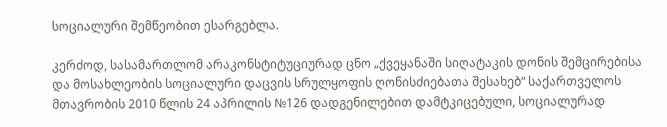სოციალური შემწეობით ესარგებლა.

კერძოდ, სასამართლომ არაკონსტიტუციურად ცნო „ქვეყანაში სიღატაკის დონის შემცირებისა და მოსახლეობის სოციალური დაცვის სრულყოფის ღონისძიებათა შესახებ“ საქართველოს მთავრობის 2010 წლის 24 აპრილის №126 დადგენილებით დამტკიცებული, სოციალურად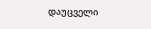დაუცველი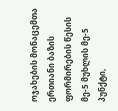ოჯახების მონაცემთა ერთიანი ბაზის ფორმირების წესის მე-5 მუხლის მე-5 პუნქტი,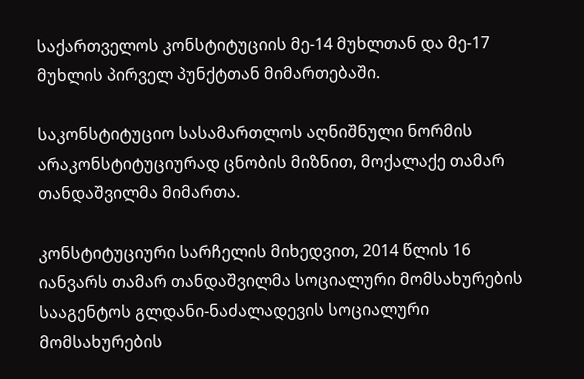საქართველოს კონსტიტუციის მე-14 მუხლთან და მე-17 მუხლის პირველ პუნქტთან მიმართებაში.

საკონსტიტუციო სასამართლოს აღნიშნული ნორმის არაკონსტიტუციურად ცნობის მიზნით, მოქალაქე თამარ თანდაშვილმა მიმართა.

კონსტიტუციური სარჩელის მიხედვით, 2014 წლის 16 იანვარს თამარ თანდაშვილმა სოციალური მომსახურების სააგენტოს გლდანი-ნაძალადევის სოციალური მომსახურების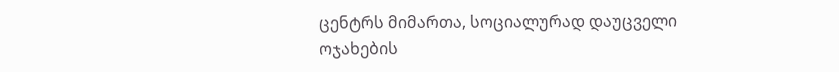ცენტრს მიმართა, სოციალურად დაუცველი ოჯახების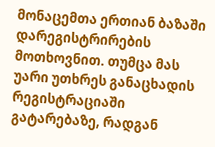მონაცემთა ერთიან ბაზაში დარეგისტრირების მოთხოვნით. თუმცა მას უარი უთხრეს განაცხადის რეგისტრაციაში გატარებაზე, რადგან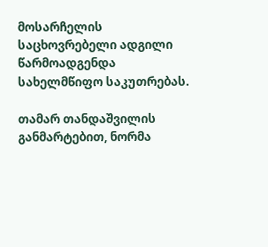მოსარჩელის საცხოვრებელი ადგილი წარმოადგენდა სახელმწიფო საკუთრებას.

თამარ თანდაშვილის განმარტებით, ნორმა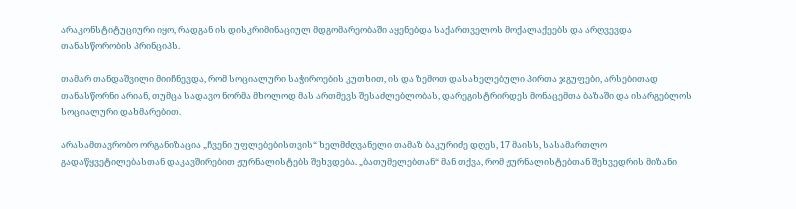არაკონსტიტუციური იყო, რადგან ის დისკრიმინაციულ მდგომარეობაში აყენებდა საქართველოს მოქალაქეებს და არღვევდა თანასწორობის პრინციპს.

თამარ თანდაშვილი მიიჩნევდა, რომ სოციალური საჭიროების კუთხით, ის და ზემოთ დასახელებული პირთა ჯგუფები, არსებითად თანასწორნი არიან, თუმცა სადავო ნორმა მხოლოდ მას ართმევს შესაძლებლობას, დარეგისტრირდეს მონაცემთა ბაზაში და ისარგებლოს სოციალური დახმარებით.

არასამთავრობო ორგანიზაცია „ჩვენი უფლებებისთვის“ ხელმძღვანელი თამაზ ბაკურიძე დღეს, 17 მაისს, სასამართლო გადაწყვეტილებასთან დაკავშირებით ჟურნალისტებს შეხვდება. „ბათუმელებთან“ მან თქვა, რომ ჟურნალისტებთან შეხვედრის მიზანი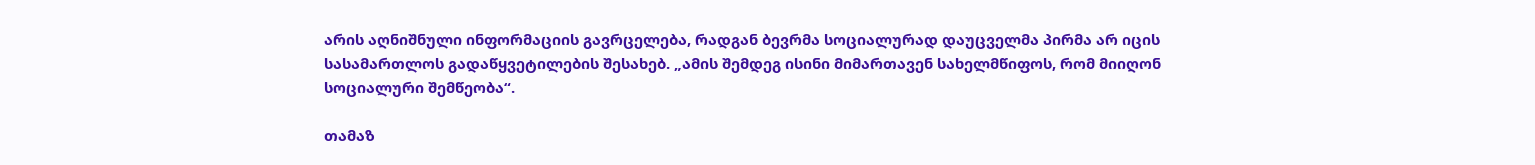არის აღნიშნული ინფორმაციის გავრცელება, რადგან ბევრმა სოციალურად დაუცველმა პირმა არ იცის სასამართლოს გადაწყვეტილების შესახებ. „ამის შემდეგ ისინი მიმართავენ სახელმწიფოს, რომ მიიღონ  სოციალური შემწეობა“.

თამაზ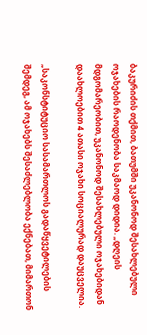ბაკურიძის თქმით, ბათუმში უკანონოდ შესახლებული ოჯახების რაოდენობა საკმაოდ დიდია. „დღეის მდგომარეობით, უკანონოდ შესახლებული ოჯახებიდან დაახლოებით 4 ათასი ოჯახი სოციალურად დაუცველია.

„საკონსტიტუციო სასამართლოს გადაწყვეტილების შემდეგ, ამ ოჯახებს შესაძლებლობა ექნებათ, მიმართონ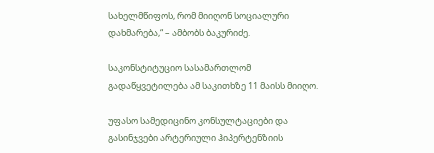სახელმწიფოს, რომ მიიღონ სოციალური დახმარება,“ – ამბობს ბაკურიძე.

საკონსტიტუციო სასამართლომ გადაწყვეტილება ამ საკითხზე 11 მაისს მიიღო.

უფასო სამედიცინო კონსულტაციები და გასინჯვები არტერიული ჰიპერტენზიის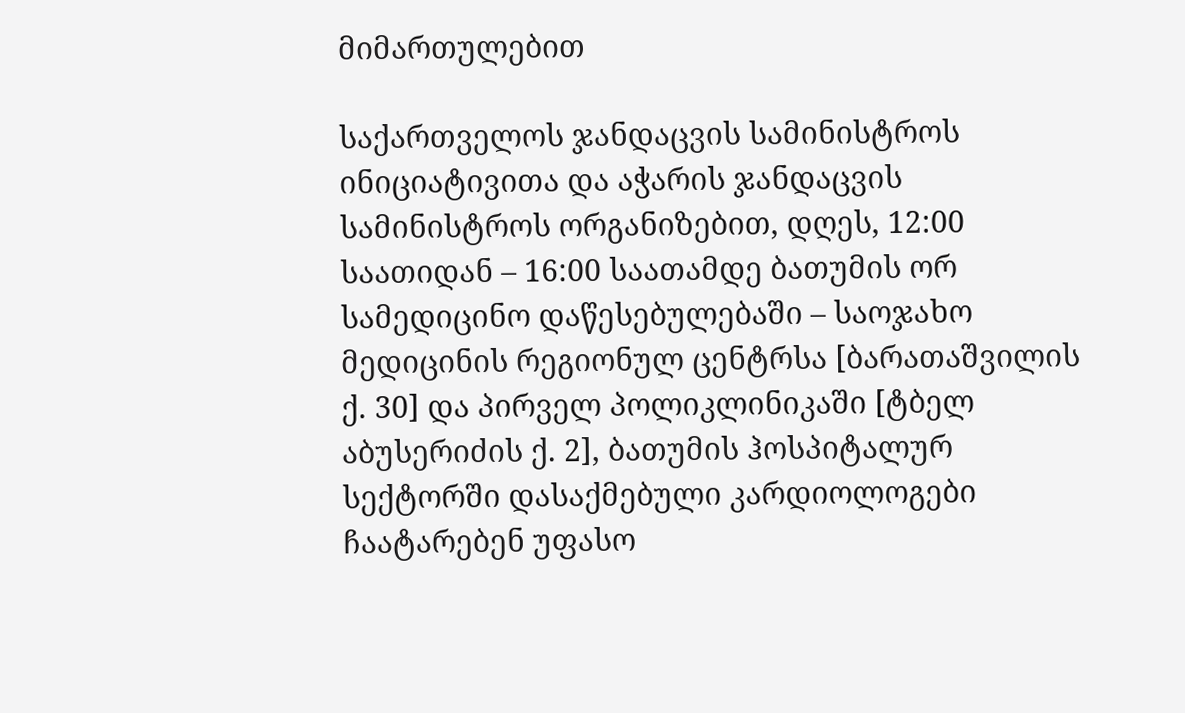მიმართულებით

საქართველოს ჯანდაცვის სამინისტროს ინიციატივითა და აჭარის ჯანდაცვის სამინისტროს ორგანიზებით, დღეს, 12:00 საათიდან – 16:00 საათამდე ბათუმის ორ სამედიცინო დაწესებულებაში – საოჯახო მედიცინის რეგიონულ ცენტრსა [ბარათაშვილის ქ. 30] და პირველ პოლიკლინიკაში [ტბელ აბუსერიძის ქ. 2], ბათუმის ჰოსპიტალურ სექტორში დასაქმებული კარდიოლოგები ჩაატარებენ უფასო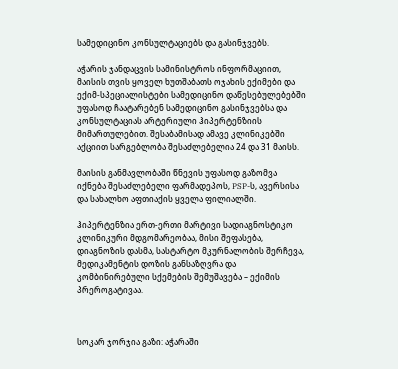სამედიცინო კონსულტაციებს და გასინჯვებს.

აჭარის ჯანდაცვის სამინისტროს ინფორმაციით, მაისის თვის ყოველ ხუთშაბათს ოჯახის ექიმები და ექიმ-სპეციალისტები სამედიცინო დაწესებულებებში უფასოდ ჩაატარებენ სამედიცინო გასინჯვებსა და კონსულტაციას არტერიული ჰიპერტენზიის მიმართულებით. შესაბამისად ამავე კლინიკებში აქციით სარგებლობა შესაძლებელია 24 და 31 მაისს.

მაისის განმავლობაში წნევის უფასოდ გაზომვა იქნება შესაძლებელი ფარმადეპოს, PSP-ს, ავერსისა და სახალხო აფთიაქის ყველა ფილიალში.

ჰიპერტენზია ერთ-ერთი მარტივი სადიაგნოსტიკო კლინიკური მდგომარეობაა, მისი შეფასება, დიაგნოზის დასმა, სასტარტო მკურნალობის შერჩევა, მედიკამენტის დოზის განსაზღვრა და კომბინირებული სქემების შემუშავება – ექიმის პრეროგატივაა.



სოკარ ჯორჯია გაზი: აჭარაში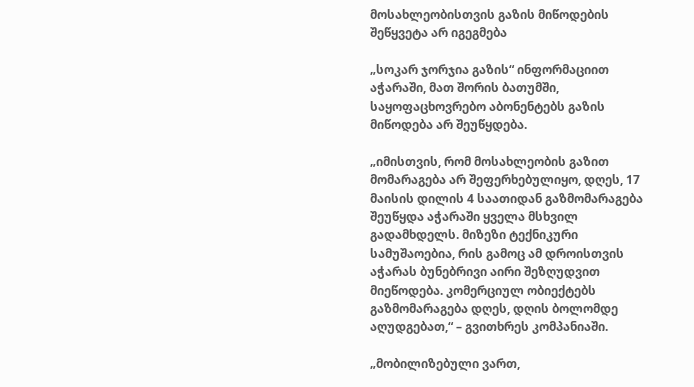მოსახლეობისთვის გაზის მიწოდების შეწყვეტა არ იგეგმება

„სოკარ ჯორჯია გაზის“ ინფორმაციით აჭარაში, მათ შორის ბათუმში, საყოფაცხოვრებო აბონენტებს გაზის მიწოდება არ შეუწყდება.

„იმისთვის, რომ მოსახლეობის გაზით მომარაგება არ შეფერხებულიყო, დღეს, 17 მაისის დილის 4 საათიდან გაზმომარაგება შეუწყდა აჭარაში ყველა მსხვილ გადამხდელს. მიზეზი ტექნიკური სამუშაოებია, რის გამოც ამ დროისთვის აჭარას ბუნებრივი აირი შეზღუდვით მიეწოდება. კომერციულ ობიექტებს გაზმომარაგება დღეს, დღის ბოლომდე აღუდგებათ,“ – გვითხრეს კომპანიაში.

„მობილიზებული ვართ,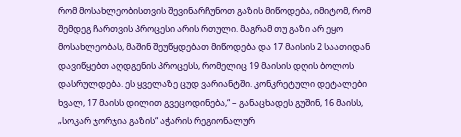რომ მოსახლეობისთვის შევინარჩუნოთ გაზის მიწოდება, იმიტომ, რომ შემდეგ ჩართვის პროცესი არის რთული. მაგრამ თუ გაზი არ ეყო მოსახლეობას, მაშინ შეუწყდებათ მიწოდება და 17 მაისის 2 საათიდან დავიწყებთ აღდგენის პროცესს, რომელიც 19 მაისის დღის ბოლოს დასრულდება. ეს ყველაზე ცუდ ვარიანტში. კონკრეტული დეტალები ხვალ, 17 მაისს დილით გვეცოდინება,“ – განაცხადეს გუშინ, 16 მაისს, „სოკარ ჯორჯია გაზის“ აჭარის რეგიონალურ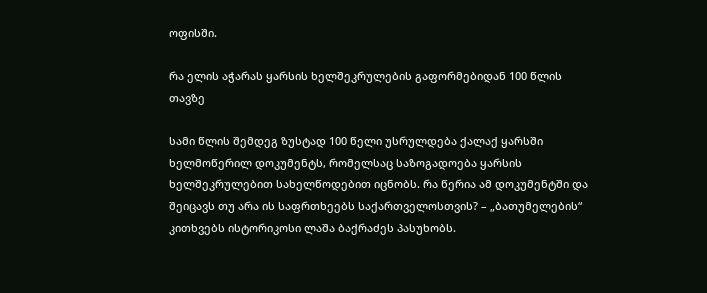ოფისში.

რა ელის აჭარას ყარსის ხელშეკრულების გაფორმებიდან 100 წლის თავზე

სამი წლის შემდეგ ზუსტად 100 წელი უსრულდება ქალაქ ყარსში ხელმოწერილ დოკუმენტს, რომელსაც საზოგადოება ყარსის ხელშეკრულებით სახელწოდებით იცნობს. რა წერია ამ დოკუმენტში და შეიცავს თუ არა ის საფრთხეებს საქართველოსთვის? – „ბათუმელების“ კითხვებს ისტორიკოსი ლაშა ბაქრაძეს პასუხობს.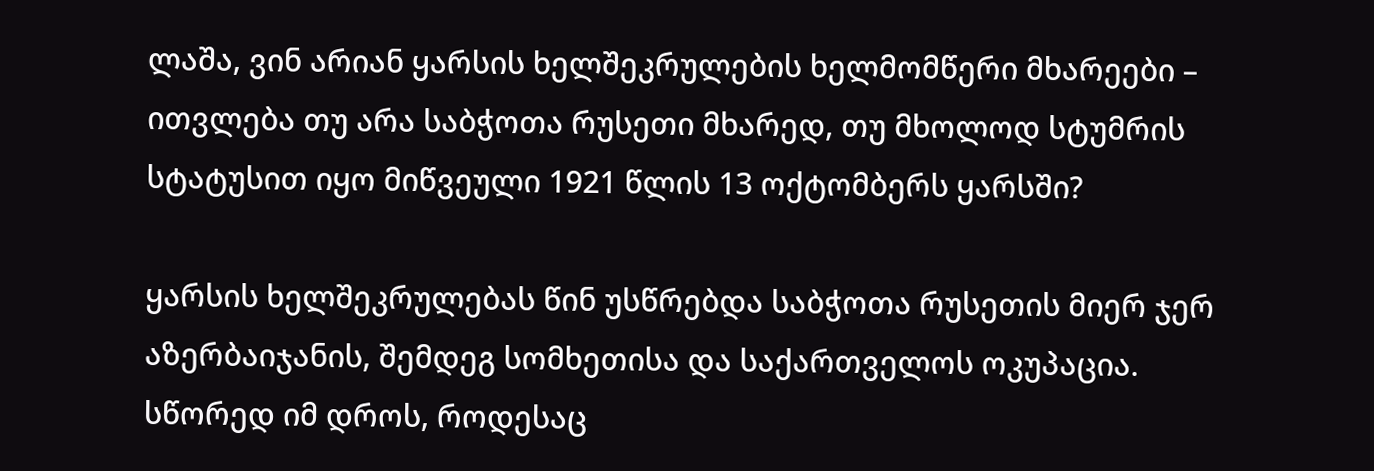ლაშა, ვინ არიან ყარსის ხელშეკრულების ხელმომწერი მხარეები – ითვლება თუ არა საბჭოთა რუსეთი მხარედ, თუ მხოლოდ სტუმრის სტატუსით იყო მიწვეული 1921 წლის 13 ოქტომბერს ყარსში?

ყარსის ხელშეკრულებას წინ უსწრებდა საბჭოთა რუსეთის მიერ ჯერ აზერბაიჯანის, შემდეგ სომხეთისა და საქართველოს ოკუპაცია. სწორედ იმ დროს, როდესაც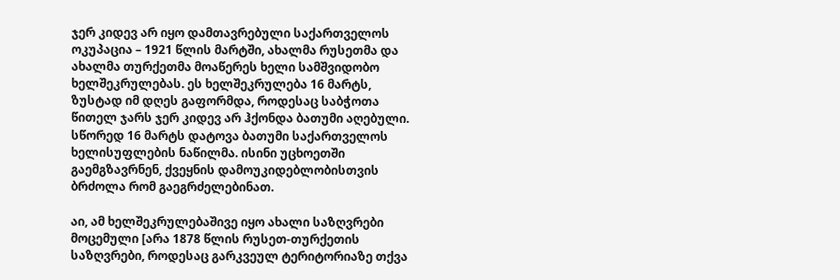ჯერ კიდევ არ იყო დამთავრებული საქართველოს ოკუპაცია – 1921 წლის მარტში, ახალმა რუსეთმა და ახალმა თურქეთმა მოაწერეს ხელი სამშვიდობო ხელშეკრულებას. ეს ხელშეკრულება 16 მარტს, ზუსტად იმ დღეს გაფორმდა, როდესაც საბჭოთა წითელ ჯარს ჯერ კიდევ არ ჰქონდა ბათუმი აღებული. სწორედ 16 მარტს დატოვა ბათუმი საქართველოს ხელისუფლების ნაწილმა. ისინი უცხოეთში გაემგზავრნენ, ქვეყნის დამოუკიდებლობისთვის ბრძოლა რომ გაეგრძელებინათ.

აი, ამ ხელშეკრულებაშივე იყო ახალი საზღვრები მოცემული [არა 1878 წლის რუსეთ-თურქეთის საზღვრები, როდესაც გარკვეულ ტერიტორიაზე თქვა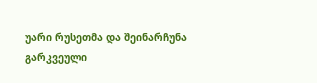უარი რუსეთმა და შეინარჩუნა გარკვეული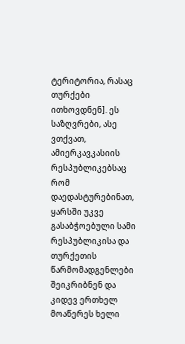ტერიტორია, რასაც თურქები ითხოვდნენ]. ეს საზღვრები, ასე ვთქვათ, ამიერკავკასიის რესპუბლიკებსაც რომ დაედასტურებინათ, ყარსში უკვე გასაბჭოებული სამი რესპუბლიკისა და თურქეთის წარმომადგენლები შეიკრიბნენ და კიდევ ერთხელ მოაწერეს ხელი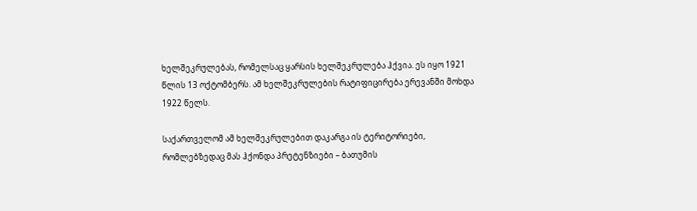ხელშეკრულებას, რომელსაც ყარსის ხელშეკრულება ჰქვია. ეს იყო 1921 წლის 13 ოქტომბერს. ამ ხელშეკრულების რატიფიცირება ერევანში მოხდა 1922 წელს.

საქართველომ ამ ხელშეკრულებით დაკარგა ის ტერიტორიები, რომლებზედაც მას ჰქონდა პრეტენზიები – ბათუმის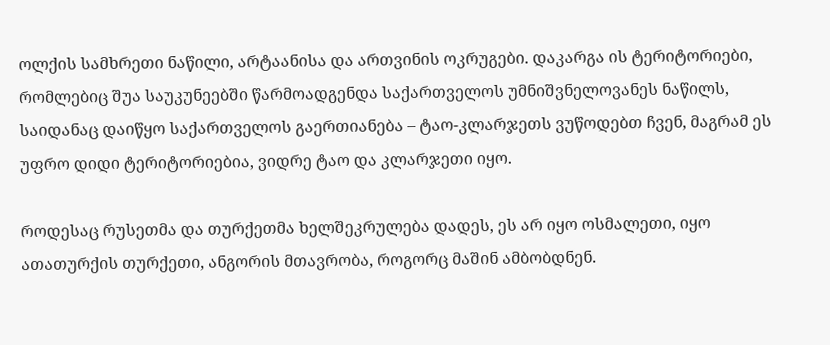ოლქის სამხრეთი ნაწილი, არტაანისა და ართვინის ოკრუგები. დაკარგა ის ტერიტორიები, რომლებიც შუა საუკუნეებში წარმოადგენდა საქართველოს უმნიშვნელოვანეს ნაწილს, საიდანაც დაიწყო საქართველოს გაერთიანება – ტაო-კლარჯეთს ვუწოდებთ ჩვენ, მაგრამ ეს უფრო დიდი ტერიტორიებია, ვიდრე ტაო და კლარჯეთი იყო.

როდესაც რუსეთმა და თურქეთმა ხელშეკრულება დადეს, ეს არ იყო ოსმალეთი, იყო ათათურქის თურქეთი, ანგორის მთავრობა, როგორც მაშინ ამბობდნენ.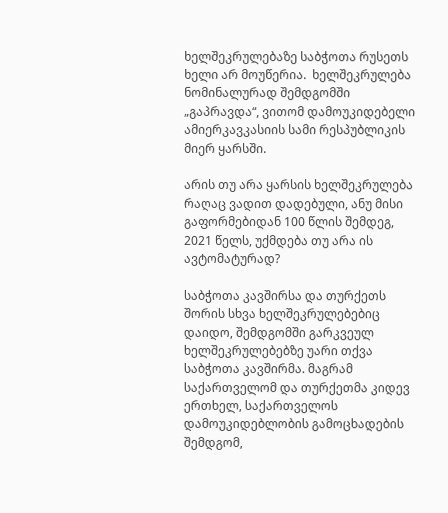ხელშეკრულებაზე საბჭოთა რუსეთს ხელი არ მოუწერია.  ხელშეკრულება ნომინალურად შემდგომში „გაპრავდა“, ვითომ დამოუკიდებელი  ამიერკავკასიის სამი რესპუბლიკის მიერ ყარსში.

არის თუ არა ყარსის ხელშეკრულება რაღაც ვადით დადებული, ანუ მისი გაფორმებიდან 100 წლის შემდეგ, 2021 წელს, უქმდება თუ არა ის ავტომატურად?

საბჭოთა კავშირსა და თურქეთს შორის სხვა ხელშეკრულებებიც დაიდო, შემდგომში გარკვეულ ხელშეკრულებებზე უარი თქვა საბჭოთა კავშირმა. მაგრამ საქართველომ და თურქეთმა კიდევ ერთხელ, საქართველოს დამოუკიდებლობის გამოცხადების შემდგომ,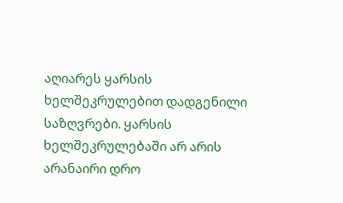აღიარეს ყარსის ხელშეკრულებით დადგენილი საზღვრები. ყარსის ხელშეკრულებაში არ არის არანაირი დრო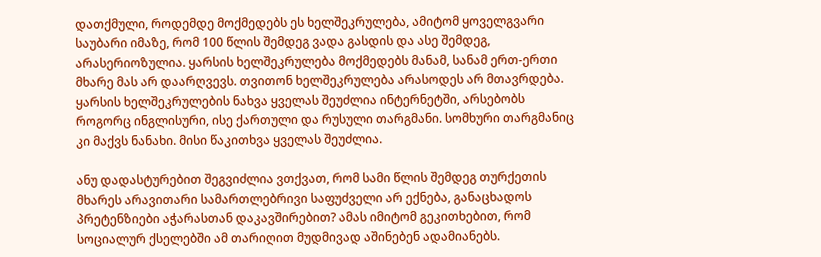დათქმული, როდემდე მოქმედებს ეს ხელშეკრულება, ამიტომ ყოველგვარი საუბარი იმაზე, რომ 100 წლის შემდეგ ვადა გასდის და ასე შემდეგ, არასერიოზულია. ყარსის ხელშეკრულება მოქმედებს მანამ, სანამ ერთ-ერთი მხარე მას არ დაარღვევს. თვითონ ხელშეკრულება არასოდეს არ მთავრდება. ყარსის ხელშეკრულების ნახვა ყველას შეუძლია ინტერნეტში, არსებობს როგორც ინგლისური, ისე ქართული და რუსული თარგმანი. სომხური თარგმანიც კი მაქვს ნანახი. მისი წაკითხვა ყველას შეუძლია.

ანუ დადასტურებით შეგვიძლია ვთქვათ, რომ სამი წლის შემდეგ თურქეთის მხარეს არავითარი სამართლებრივი საფუძველი არ ექნება, განაცხადოს პრეტენზიები აჭარასთან დაკავშირებით? ამას იმიტომ გეკითხებით, რომ სოციალურ ქსელებში ამ თარიღით მუდმივად აშინებენ ადამიანებს.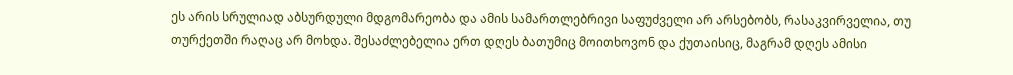ეს არის სრულიად აბსურდული მდგომარეობა და ამის სამართლებრივი საფუძველი არ არსებობს, რასაკვირველია, თუ თურქეთში რაღაც არ მოხდა. შესაძლებელია ერთ დღეს ბათუმიც მოითხოვონ და ქუთაისიც, მაგრამ დღეს ამისი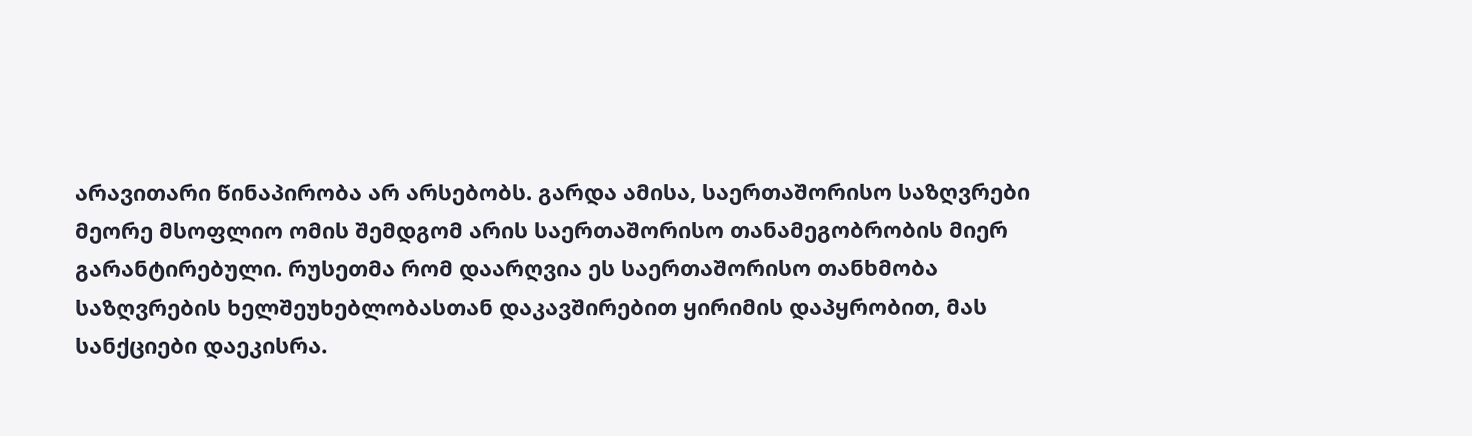არავითარი წინაპირობა არ არსებობს. გარდა ამისა, საერთაშორისო საზღვრები მეორე მსოფლიო ომის შემდგომ არის საერთაშორისო თანამეგობრობის მიერ გარანტირებული. რუსეთმა რომ დაარღვია ეს საერთაშორისო თანხმობა საზღვრების ხელშეუხებლობასთან დაკავშირებით ყირიმის დაპყრობით, მას სანქციები დაეკისრა.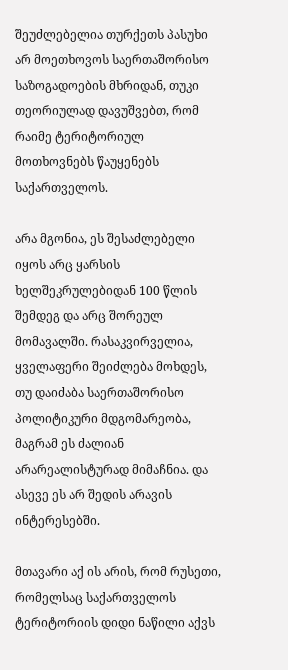შეუძლებელია თურქეთს პასუხი არ მოეთხოვოს საერთაშორისო საზოგადოების მხრიდან, თუკი თეორიულად დავუშვებთ, რომ რაიმე ტერიტორიულ მოთხოვნებს წაუყენებს საქართველოს.

არა მგონია, ეს შესაძლებელი იყოს არც ყარსის ხელშეკრულებიდან 100 წლის შემდეგ და არც შორეულ მომავალში. რასაკვირველია, ყველაფერი შეიძლება მოხდეს, თუ დაიძაბა საერთაშორისო პოლიტიკური მდგომარეობა, მაგრამ ეს ძალიან არარეალისტურად მიმაჩნია. და ასევე ეს არ შედის არავის ინტერესებში.

მთავარი აქ ის არის, რომ რუსეთი, რომელსაც საქართველოს ტერიტორიის დიდი ნაწილი აქვს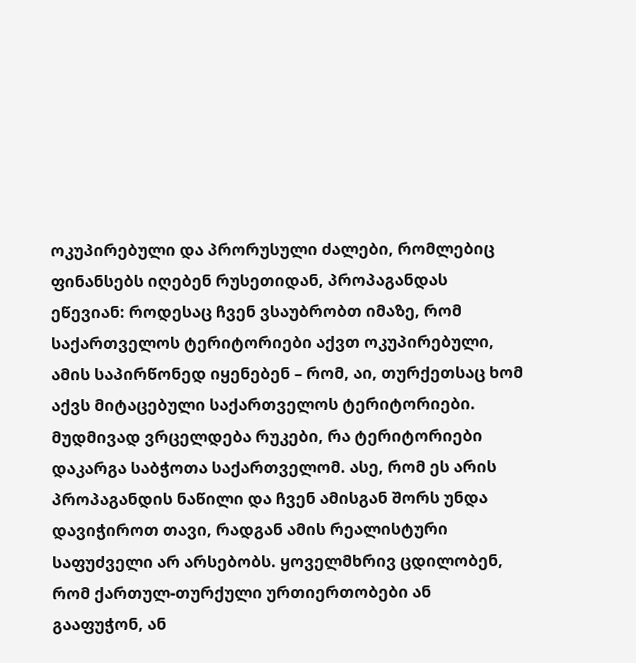ოკუპირებული და პრორუსული ძალები, რომლებიც ფინანსებს იღებენ რუსეთიდან, პროპაგანდას ეწევიან: როდესაც ჩვენ ვსაუბრობთ იმაზე, რომ საქართველოს ტერიტორიები აქვთ ოკუპირებული, ამის საპირწონედ იყენებენ – რომ, აი, თურქეთსაც ხომ აქვს მიტაცებული საქართველოს ტერიტორიები. მუდმივად ვრცელდება რუკები, რა ტერიტორიები დაკარგა საბჭოთა საქართველომ. ასე, რომ ეს არის პროპაგანდის ნაწილი და ჩვენ ამისგან შორს უნდა დავიჭიროთ თავი, რადგან ამის რეალისტური საფუძველი არ არსებობს. ყოველმხრივ ცდილობენ, რომ ქართულ-თურქული ურთიერთობები ან გააფუჭონ, ან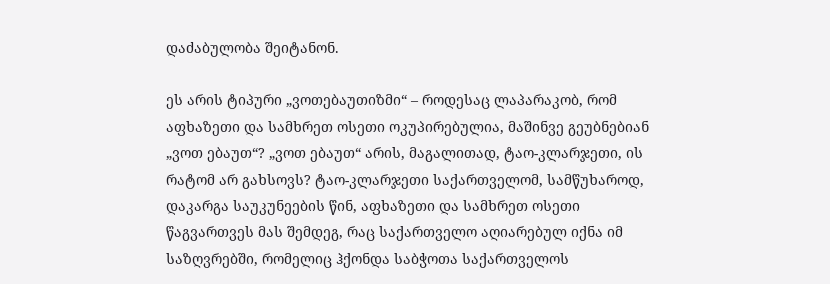დაძაბულობა შეიტანონ.

ეს არის ტიპური „ვოთებაუთიზმი“ – როდესაც ლაპარაკობ, რომ აფხაზეთი და სამხრეთ ოსეთი ოკუპირებულია, მაშინვე გეუბნებიან „ვოთ ებაუთ“? „ვოთ ებაუთ“ არის, მაგალითად, ტაო-კლარჯეთი, ის რატომ არ გახსოვს? ტაო-კლარჯეთი საქართველომ, სამწუხაროდ, დაკარგა საუკუნეების წინ, აფხაზეთი და სამხრეთ ოსეთი წაგვართვეს მას შემდეგ, რაც საქართველო აღიარებულ იქნა იმ საზღვრებში, რომელიც ჰქონდა საბჭოთა საქართველოს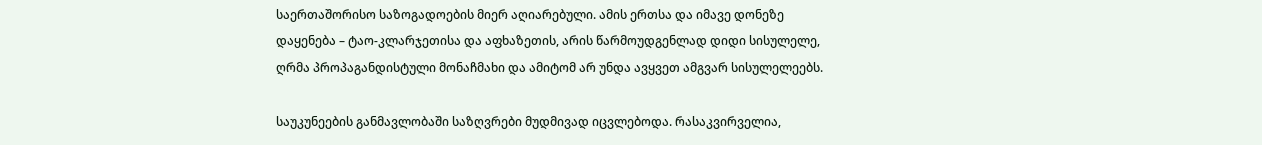საერთაშორისო საზოგადოების მიერ აღიარებული. ამის ერთსა და იმავე დონეზე დაყენება – ტაო-კლარჯეთისა და აფხაზეთის, არის წარმოუდგენლად დიდი სისულელე, ღრმა პროპაგანდისტული მონაჩმახი და ამიტომ არ უნდა ავყვეთ ამგვარ სისულელეებს.

საუკუნეების განმავლობაში საზღვრები მუდმივად იცვლებოდა. რასაკვირველია,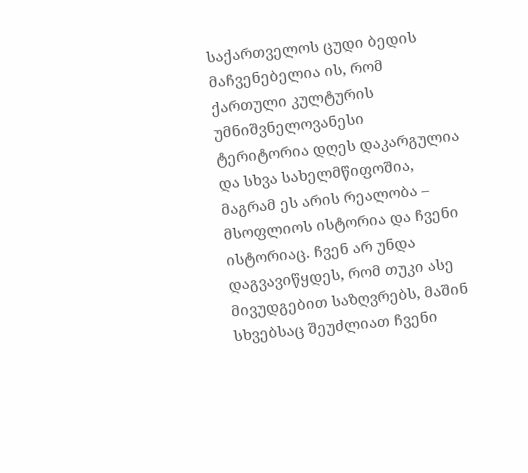საქართველოს ცუდი ბედის მაჩვენებელია ის, რომ ქართული კულტურის უმნიშვნელოვანესი ტერიტორია დღეს დაკარგულია და სხვა სახელმწიფოშია, მაგრამ ეს არის რეალობა – მსოფლიოს ისტორია და ჩვენი ისტორიაც. ჩვენ არ უნდა დაგვავიწყდეს, რომ თუკი ასე მივუდგებით საზღვრებს, მაშინ სხვებსაც შეუძლიათ ჩვენი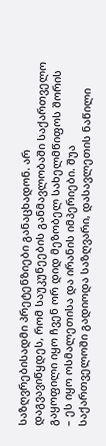საზღვრებისადმი პრეტენზიები განაცხადონ. არ დაგვავიწყდეს, რომ საუკუნეების განმავლობაში საქართველო გაყოფილი იყო ჩვენ ორ დიდ მეზობელ სახელმწიფოს შორის – ეს იყო ოსმალეთისა და ირანის იმპერიები. შუა საქართველოში გადიოდა საზღვარი, დასავლეთის ნაწილი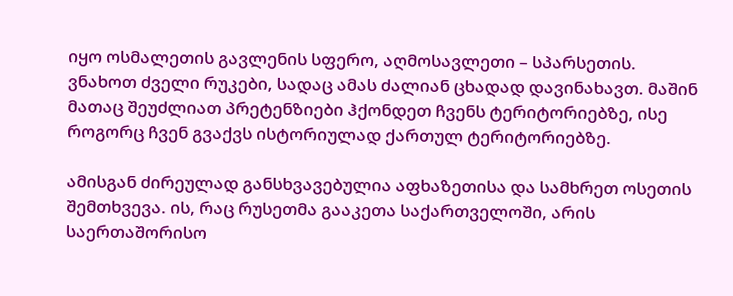იყო ოსმალეთის გავლენის სფერო, აღმოსავლეთი – სპარსეთის. ვნახოთ ძველი რუკები, სადაც ამას ძალიან ცხადად დავინახავთ. მაშინ მათაც შეუძლიათ პრეტენზიები ჰქონდეთ ჩვენს ტერიტორიებზე, ისე როგორც ჩვენ გვაქვს ისტორიულად ქართულ ტერიტორიებზე.

ამისგან ძირეულად განსხვავებულია აფხაზეთისა და სამხრეთ ოსეთის შემთხვევა. ის, რაც რუსეთმა გააკეთა საქართველოში, არის საერთაშორისო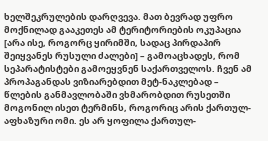ხელშეკრულების დარღვევა. მათ ბევრად უფრო მოქნილად გააკეთეს ამ ტერიტორიების ოკუპაცია [არა ისე, როგორც ყირიმში, სადაც პირდაპირ შეიყვანეს რუსული ძალები] – გამოაცხადეს, რომ სეპარატისტები გამოეყვნენ საქართველოს. ჩვენ ამ პროპაგანდას ვიზიარებდით მეტ-ნაკლებად – წლების განმავლობაში ვხმარობდით რუსეთში მოგონილ ისეთ ტერმინს, როგორიც არის ქართულ-აფხაზური ომი. ეს არ ყოფილა ქართულ-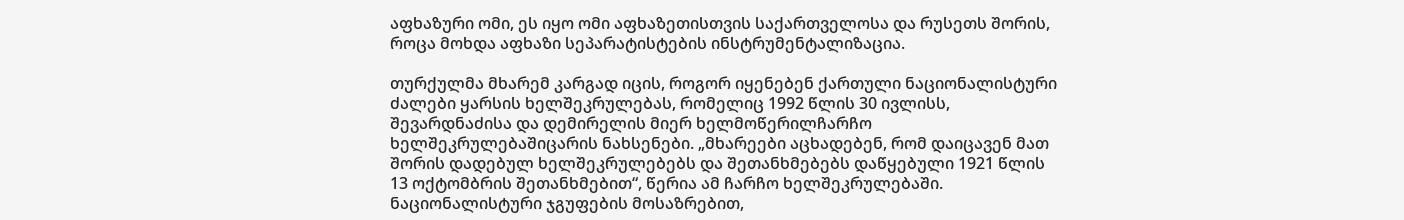აფხაზური ომი, ეს იყო ომი აფხაზეთისთვის საქართველოსა და რუსეთს შორის, როცა მოხდა აფხაზი სეპარატისტების ინსტრუმენტალიზაცია.

თურქულმა მხარემ კარგად იცის, როგორ იყენებენ ქართული ნაციონალისტური ძალები ყარსის ხელშეკრულებას, რომელიც 1992 წლის 30 ივლისს, შევარდნაძისა და დემირელის მიერ ხელმოწერილჩარჩო ხელშეკრულებაშიცარის ნახსენები. „მხარეები აცხადებენ, რომ დაიცავენ მათ შორის დადებულ ხელშეკრულებებს და შეთანხმებებს დაწყებული 1921 წლის 13 ოქტომბრის შეთანხმებით“, წერია ამ ჩარჩო ხელშეკრულებაში. ნაციონალისტური ჯგუფების მოსაზრებით,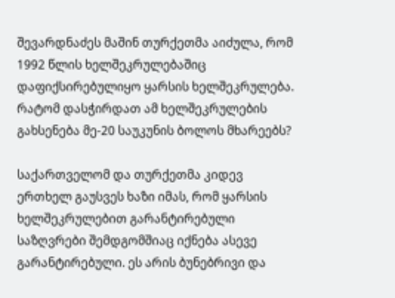შევარდნაძეს მაშინ თურქეთმა აიძულა, რომ 1992 წლის ხელშეკრულებაშიც დაფიქსირებულიყო ყარსის ხელშეკრულება. რატომ დასჭირდათ ამ ხელშეკრულების გახსენება მე-20 საუკუნის ბოლოს მხარეებს?

საქართველომ და თურქეთმა კიდევ ერთხელ გაუსვეს ხაზი იმას, რომ ყარსის ხელშეკრულებით გარანტირებული საზღვრები შემდგომშიაც იქნება ასევე გარანტირებული. ეს არის ბუნებრივი და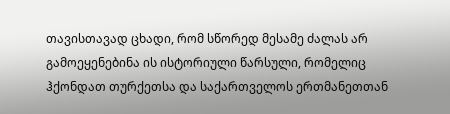თავისთავად ცხადი, რომ სწორედ მესამე ძალას არ გამოეყენებინა ის ისტორიული წარსული, რომელიც ჰქონდათ თურქეთსა და საქართველოს ერთმანეთთან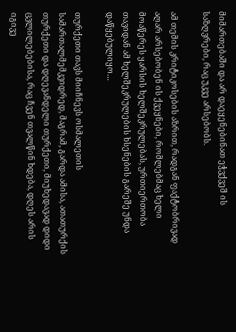მიმართებაში და არ დაეყენებინათ ეჭვქვეშ ის საზღვრები, რაც უკვე არსებობს.

ამ თემის კრიტიკოსების აზრით, რადგან ფაქტობრივად აღარ არსებობენ ის ქვეყნები, რომლებმაც ხელი მოაწერეს ყარსის ხელშეკრულებას, ურთიერთობა თავიდან ამ ხელშეკრულების ხსენების გარეშე უნდა დაწყებულიყო…

თურქეთი თავს მიიჩნევს ოსმალეთის სამართალმემკვიდრედ, მაგრამ, გარდა ამისა, ათათურქის თურქეთი და დღევანდელი თურქეთი, მიუხედავად დიდი ცვლილებებისა, რაც ჩვენ თვალწინ ხდება, დღეს არის იგივე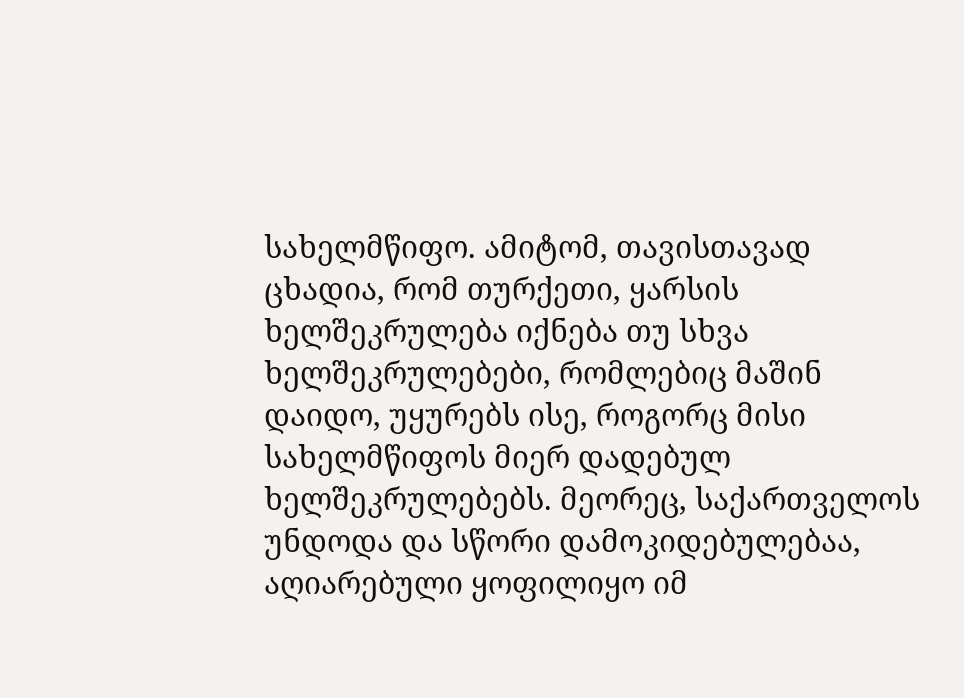სახელმწიფო. ამიტომ, თავისთავად ცხადია, რომ თურქეთი, ყარსის ხელშეკრულება იქნება თუ სხვა ხელშეკრულებები, რომლებიც მაშინ დაიდო, უყურებს ისე, როგორც მისი სახელმწიფოს მიერ დადებულ ხელშეკრულებებს. მეორეც, საქართველოს უნდოდა და სწორი დამოკიდებულებაა, აღიარებული ყოფილიყო იმ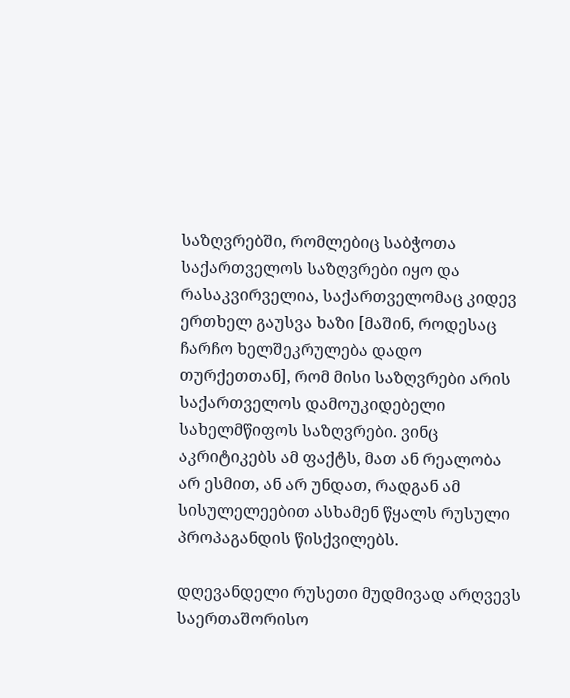საზღვრებში, რომლებიც საბჭოთა საქართველოს საზღვრები იყო და რასაკვირველია, საქართველომაც კიდევ ერთხელ გაუსვა ხაზი [მაშინ, როდესაც ჩარჩო ხელშეკრულება დადო თურქეთთან], რომ მისი საზღვრები არის საქართველოს დამოუკიდებელი სახელმწიფოს საზღვრები. ვინც აკრიტიკებს ამ ფაქტს, მათ ან რეალობა არ ესმით, ან არ უნდათ, რადგან ამ სისულელეებით ასხამენ წყალს რუსული პროპაგანდის წისქვილებს.

დღევანდელი რუსეთი მუდმივად არღვევს საერთაშორისო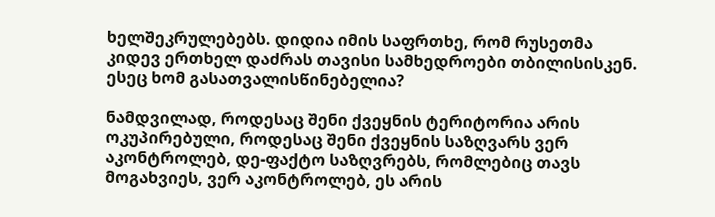ხელშეკრულებებს. დიდია იმის საფრთხე, რომ რუსეთმა კიდევ ერთხელ დაძრას თავისი სამხედროები თბილისისკენ. ესეც ხომ გასათვალისწინებელია?

ნამდვილად, როდესაც შენი ქვეყნის ტერიტორია არის ოკუპირებული, როდესაც შენი ქვეყნის საზღვარს ვერ აკონტროლებ, დე-ფაქტო საზღვრებს, რომლებიც თავს მოგახვიეს, ვერ აკონტროლებ, ეს არის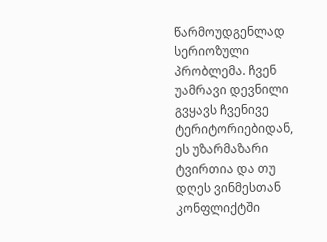წარმოუდგენლად სერიოზული პრობლემა. ჩვენ უამრავი დევნილი გვყავს ჩვენივე ტერიტორიებიდან, ეს უზარმაზარი ტვირთია და თუ დღეს ვინმესთან კონფლიქტში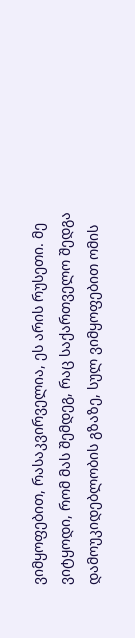ვიმყოფებით, რასაკვირველია, ეს არის რუსეთი. მე ვიტყოდი, რომ მას შემდეგ, რაც საქართველო შედგა დამოუკიდებლობის გზაზე, სულ ვიმყოფებით ომის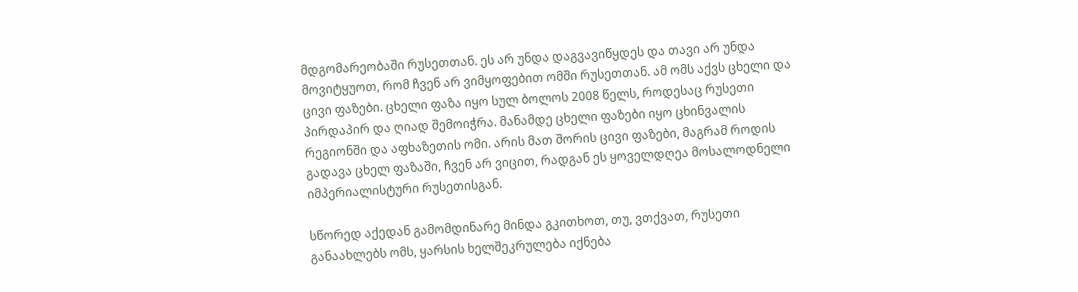მდგომარეობაში რუსეთთან. ეს არ უნდა დაგვავიწყდეს და თავი არ უნდა მოვიტყუოთ, რომ ჩვენ არ ვიმყოფებით ომში რუსეთთან. ამ ომს აქვს ცხელი და ცივი ფაზები. ცხელი ფაზა იყო სულ ბოლოს 2008 წელს, როდესაც რუსეთი პირდაპირ და ღიად შემოიჭრა. მანამდე ცხელი ფაზები იყო ცხინვალის რეგიონში და აფხაზეთის ომი. არის მათ შორის ცივი ფაზები, მაგრამ როდის გადავა ცხელ ფაზაში, ჩვენ არ ვიცით, რადგან ეს ყოველდღეა მოსალოდნელი იმპერიალისტური რუსეთისგან.

სწორედ აქედან გამომდინარე მინდა გკითხოთ, თუ, ვთქვათ, რუსეთი განაახლებს ომს, ყარსის ხელშეკრულება იქნება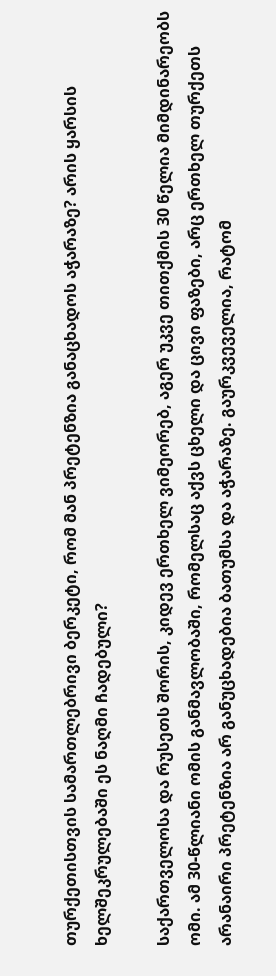თურქეთისთვის სამართლებრივი ბერკეტი, რომ მან პრეტენზია განაცხადოს აჭარაზე? არის ყარსის ხელშეკრულებაში ეს ნაღმი ჩადებული?

საქართველოსა და რუსეთს შორის, კიდევ ერთხელ ვიმეორებ, აგერ უკვე თითქმის 30 წელია მიმდინარეობს ომი. ამ 30-წლიანი ომის განმავლობაში, რომელსაც აქვს ცხელი და ცივი ფაზები, არც ერთხელ თურქეთს არანაირი პრეტენზია არ განუცხადებია ბათუმსა და აჭარაზე. გაურკვეველია, რატომ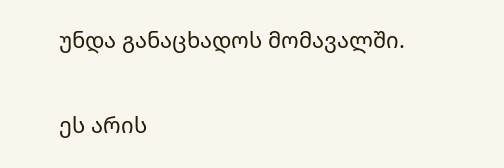უნდა განაცხადოს მომავალში.

ეს არის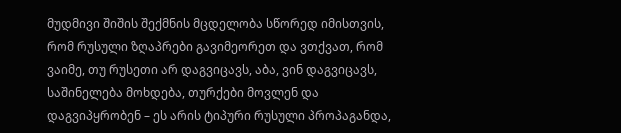მუდმივი შიშის შექმნის მცდელობა სწორედ იმისთვის, რომ რუსული ზღაპრები გავიმეორეთ და ვთქვათ, რომ ვაიმე, თუ რუსეთი არ დაგვიცავს, აბა, ვინ დაგვიცავს, საშინელება მოხდება, თურქები მოვლენ და დაგვიპყრობენ – ეს არის ტიპური რუსული პროპაგანდა,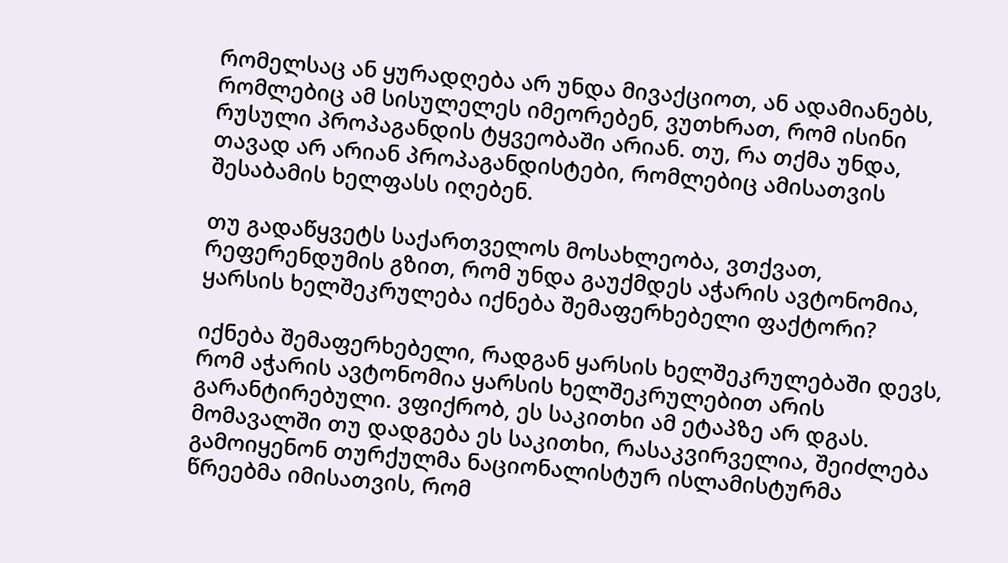რომელსაც ან ყურადღება არ უნდა მივაქციოთ, ან ადამიანებს, რომლებიც ამ სისულელეს იმეორებენ, ვუთხრათ, რომ ისინი რუსული პროპაგანდის ტყვეობაში არიან. თუ, რა თქმა უნდა, თავად არ არიან პროპაგანდისტები, რომლებიც ამისათვის შესაბამის ხელფასს იღებენ.

თუ გადაწყვეტს საქართველოს მოსახლეობა, ვთქვათ, რეფერენდუმის გზით, რომ უნდა გაუქმდეს აჭარის ავტონომია, ყარსის ხელშეკრულება იქნება შემაფერხებელი ფაქტორი?

იქნება შემაფერხებელი, რადგან ყარსის ხელშეკრულებაში დევს, რომ აჭარის ავტონომია ყარსის ხელშეკრულებით არის გარანტირებული. ვფიქრობ, ეს საკითხი ამ ეტაპზე არ დგას. მომავალში თუ დადგება ეს საკითხი, რასაკვირველია, შეიძლება გამოიყენონ თურქულმა ნაციონალისტურ ისლამისტურმა წრეებმა იმისათვის, რომ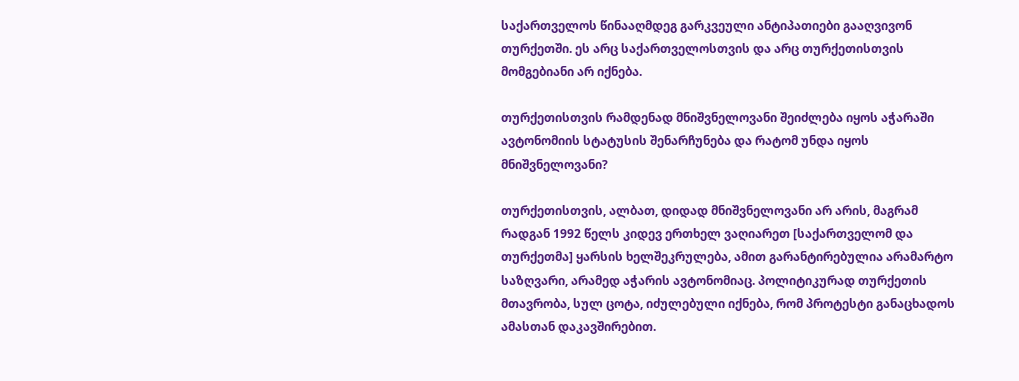საქართველოს წინააღმდეგ გარკვეული ანტიპათიები გააღვივონ თურქეთში. ეს არც საქართველოსთვის და არც თურქეთისთვის მომგებიანი არ იქნება.

თურქეთისთვის რამდენად მნიშვნელოვანი შეიძლება იყოს აჭარაში ავტონომიის სტატუსის შენარჩუნება და რატომ უნდა იყოს მნიშვნელოვანი?

თურქეთისთვის, ალბათ, დიდად მნიშვნელოვანი არ არის, მაგრამ რადგან 1992 წელს კიდევ ერთხელ ვაღიარეთ [საქართველომ და თურქეთმა] ყარსის ხელშეკრულება, ამით გარანტირებულია არამარტო საზღვარი, არამედ აჭარის ავტონომიაც. პოლიტიკურად თურქეთის მთავრობა, სულ ცოტა, იძულებული იქნება, რომ პროტესტი განაცხადოს ამასთან დაკავშირებით.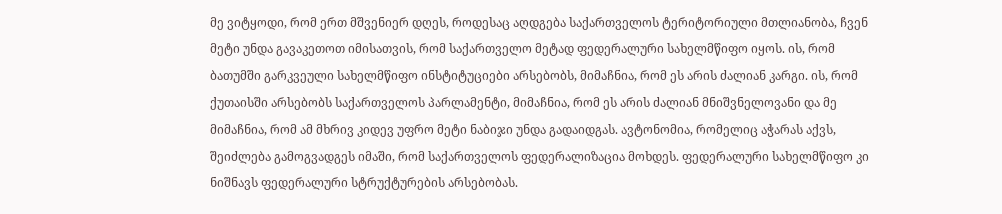მე ვიტყოდი, რომ ერთ მშვენიერ დღეს, როდესაც აღდგება საქართველოს ტერიტორიული მთლიანობა, ჩვენ მეტი უნდა გავაკეთოთ იმისათვის, რომ საქართველო მეტად ფედერალური სახელმწიფო იყოს. ის, რომ ბათუმში გარკვეული სახელმწიფო ინსტიტუციები არსებობს, მიმაჩნია, რომ ეს არის ძალიან კარგი. ის, რომ ქუთაისში არსებობს საქართველოს პარლამენტი, მიმაჩნია, რომ ეს არის ძალიან მნიშვნელოვანი და მე მიმაჩნია, რომ ამ მხრივ კიდევ უფრო მეტი ნაბიჯი უნდა გადაიდგას. ავტონომია, რომელიც აჭარას აქვს, შეიძლება გამოგვადგეს იმაში, რომ საქართველოს ფედერალიზაცია მოხდეს. ფედერალური სახელმწიფო კი ნიშნავს ფედერალური სტრუქტურების არსებობას.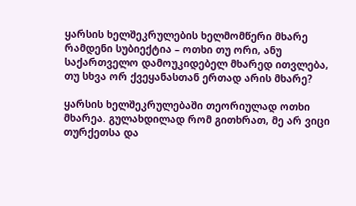ყარსის ხელშეკრულების ხელმომწერი მხარე რამდენი სუბიექტია – ოთხი თუ ორი, ანუ საქართველო დამოუკიდებელ მხარედ ითვლება, თუ სხვა ორ ქვეყანასთან ერთად არის მხარე?

ყარსის ხელშეკრულებაში თეორიულად ოთხი მხარეა. გულახდილად რომ გითხრათ, მე არ ვიცი თურქეთსა და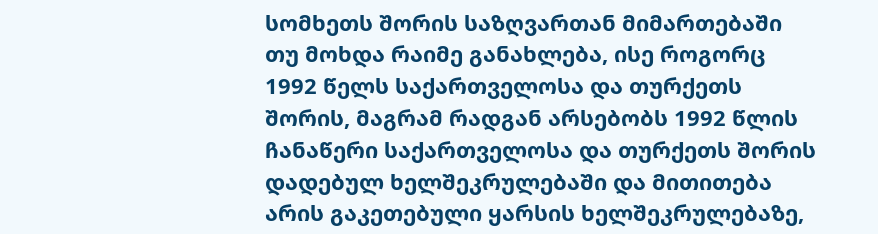სომხეთს შორის საზღვართან მიმართებაში თუ მოხდა რაიმე განახლება, ისე როგორც 1992 წელს საქართველოსა და თურქეთს შორის, მაგრამ რადგან არსებობს 1992 წლის ჩანაწერი საქართველოსა და თურქეთს შორის დადებულ ხელშეკრულებაში და მითითება არის გაკეთებული ყარსის ხელშეკრულებაზე,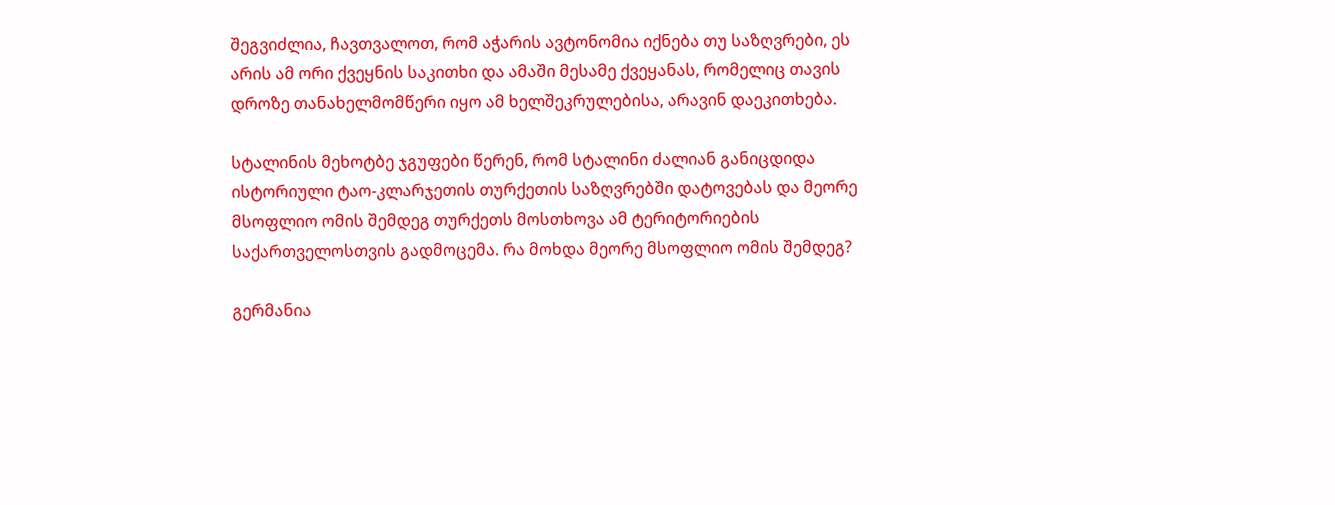შეგვიძლია, ჩავთვალოთ, რომ აჭარის ავტონომია იქნება თუ საზღვრები, ეს არის ამ ორი ქვეყნის საკითხი და ამაში მესამე ქვეყანას, რომელიც თავის დროზე თანახელმომწერი იყო ამ ხელშეკრულებისა, არავინ დაეკითხება.

სტალინის მეხოტბე ჯგუფები წერენ, რომ სტალინი ძალიან განიცდიდა ისტორიული ტაო-კლარჯეთის თურქეთის საზღვრებში დატოვებას და მეორე მსოფლიო ომის შემდეგ თურქეთს მოსთხოვა ამ ტერიტორიების საქართველოსთვის გადმოცემა. რა მოხდა მეორე მსოფლიო ომის შემდეგ?

გერმანია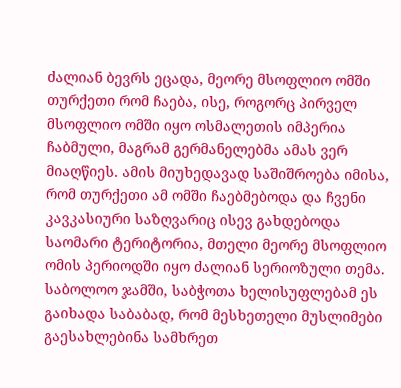ძალიან ბევრს ეცადა, მეორე მსოფლიო ომში თურქეთი რომ ჩაება, ისე, როგორც პირველ მსოფლიო ომში იყო ოსმალეთის იმპერია ჩაბმული, მაგრამ გერმანელებმა ამას ვერ მიაღწიეს. ამის მიუხედავად საშიშროება იმისა, რომ თურქეთი ამ ომში ჩაებმებოდა და ჩვენი კავკასიური საზღვარიც ისევ გახდებოდა საომარი ტერიტორია, მთელი მეორე მსოფლიო ომის პერიოდში იყო ძალიან სერიოზული თემა. საბოლოო ჯამში, საბჭოთა ხელისუფლებამ ეს გაიხადა საბაბად, რომ მესხეთელი მუსლიმები გაესახლებინა სამხრეთ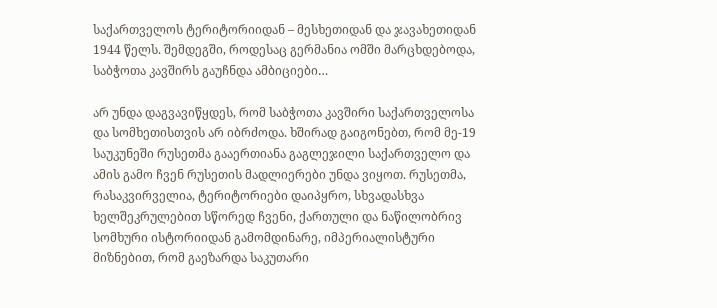საქართველოს ტერიტორიიდან – მესხეთიდან და ჯავახეთიდან 1944 წელს. შემდეგში, როდესაც გერმანია ომში მარცხდებოდა, საბჭოთა კავშირს გაუჩნდა ამბიციები…

არ უნდა დაგვავიწყდეს, რომ საბჭოთა კავშირი საქართველოსა და სომხეთისთვის არ იბრძოდა. ხშირად გაიგონებთ, რომ მე-19 საუკუნეში რუსეთმა გააერთიანა გაგლეჯილი საქართველო და ამის გამო ჩვენ რუსეთის მადლიერები უნდა ვიყოთ. რუსეთმა, რასაკვირველია, ტერიტორიები დაიპყრო, სხვადასხვა ხელშეკრულებით სწორედ ჩვენი, ქართული და ნაწილობრივ სომხური ისტორიიდან გამომდინარე, იმპერიალისტური მიზნებით, რომ გაეზარდა საკუთარი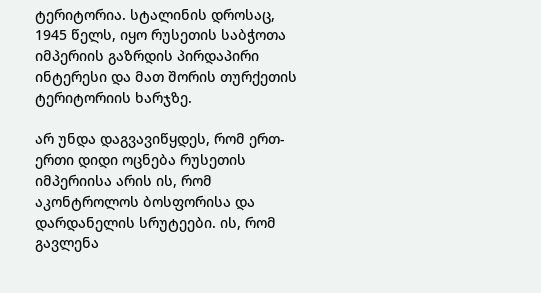ტერიტორია. სტალინის დროსაც, 1945 წელს, იყო რუსეთის საბჭოთა იმპერიის გაზრდის პირდაპირი ინტერესი და მათ შორის თურქეთის ტერიტორიის ხარჯზე.

არ უნდა დაგვავიწყდეს, რომ ერთ-ერთი დიდი ოცნება რუსეთის იმპერიისა არის ის, რომ აკონტროლოს ბოსფორისა და დარდანელის სრუტეები. ის, რომ გავლენა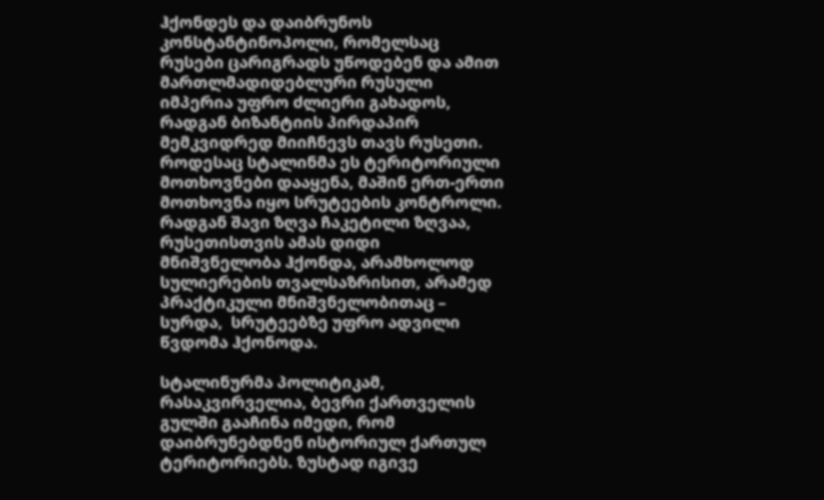ჰქონდეს და დაიბრუნოს კონსტანტინოპოლი, რომელსაც რუსები ცარიგრადს უწოდებენ და ამით მართლმადიდებლური რუსული იმპერია უფრო ძლიერი გახადოს, რადგან ბიზანტიის პირდაპირ მემკვიდრედ მიიჩნევს თავს რუსეთი. როდესაც სტალინმა ეს ტერიტორიული მოთხოვნები დააყენა, მაშინ ერთ-ერთი მოთხოვნა იყო სრუტეების კონტროლი. რადგან შავი ზღვა ჩაკეტილი ზღვაა, რუსეთისთვის ამას დიდი მნიშვნელობა ჰქონდა, არამხოლოდ სულიერების თვალსაზრისით, არამედ პრაქტიკული მნიშვნელობითაც – სურდა,  სრუტეებზე უფრო ადვილი წვდომა ჰქონოდა.

სტალინურმა პოლიტიკამ, რასაკვირველია, ბევრი ქართველის გულში გააჩინა იმედი, რომ დაიბრუნებდნენ ისტორიულ ქართულ ტერიტორიებს. ზუსტად იგივე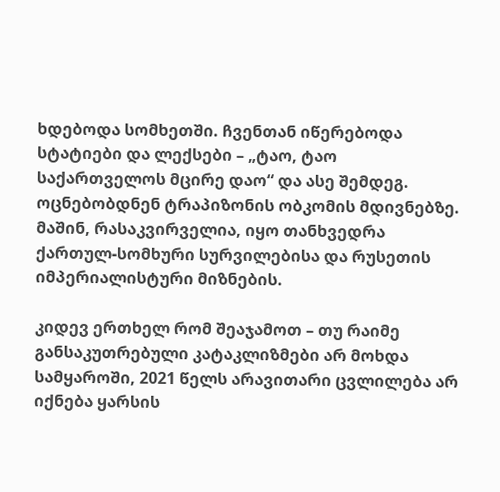ხდებოდა სომხეთში. ჩვენთან იწერებოდა სტატიები და ლექსები – „ტაო, ტაო საქართველოს მცირე დაო“ და ასე შემდეგ. ოცნებობდნენ ტრაპიზონის ობკომის მდივნებზე. მაშინ, რასაკვირველია, იყო თანხვედრა ქართულ-სომხური სურვილებისა და რუსეთის იმპერიალისტური მიზნების.

კიდევ ერთხელ რომ შეაჯამოთ – თუ რაიმე განსაკუთრებული კატაკლიზმები არ მოხდა სამყაროში, 2021 წელს არავითარი ცვლილება არ იქნება ყარსის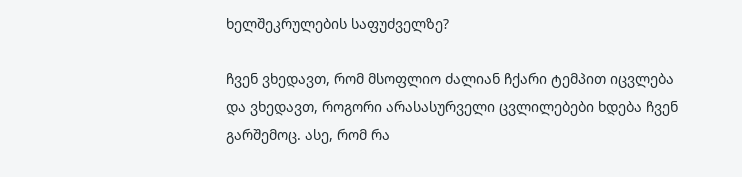ხელშეკრულების საფუძველზე?

ჩვენ ვხედავთ, რომ მსოფლიო ძალიან ჩქარი ტემპით იცვლება და ვხედავთ, როგორი არასასურველი ცვლილებები ხდება ჩვენ გარშემოც. ასე, რომ რა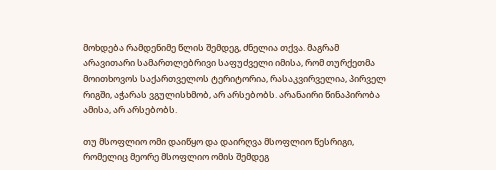მოხდება რამდენიმე წლის შემდეგ, ძნელია თქვა. მაგრამ არავითარი სამართლებრივი საფუძველი იმისა, რომ თურქეთმა მოითხოვოს საქართველოს ტერიტორია, რასაკვირველია, პირველ რიგში, აჭარას ვგულისხმობ, არ არსებობს. არანაირი წინაპირობა ამისა, არ არსებობს.

თუ მსოფლიო ომი დაიწყო და დაირღვა მსოფლიო წესრიგი, რომელიც მეორე მსოფლიო ომის შემდეგ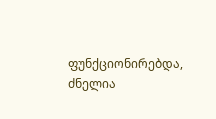ფუნქციონირებდა, ძნელია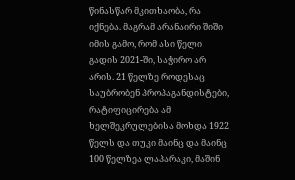წინასწარ მკითხაობა, რა იქნება. მაგრამ არანაირი შიში იმის გამო, რომ ასი წელი გადის 2021-ში, საჭირო არ არის. 21 წელზე როდესაც საუბრობენ პროპაგანდისტები, რატიფიცირება ამ ხელშეკრულებისა მოხდა 1922 წელს და თუკი მაინც და მაინც 100 წელზეა ლაპარაკი, მაშინ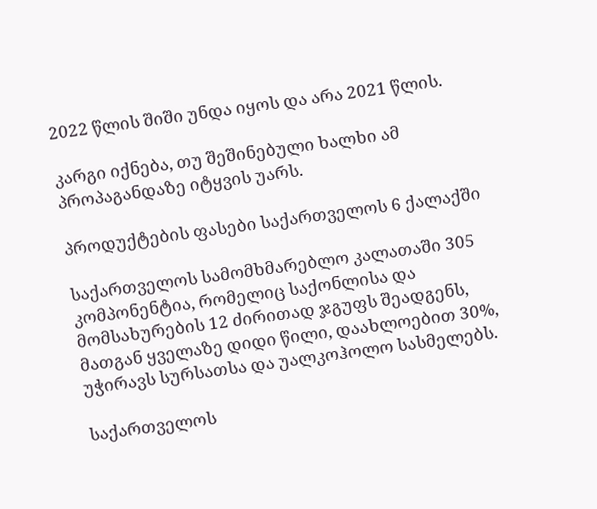2022 წლის შიში უნდა იყოს და არა 2021 წლის.

კარგი იქნება, თუ შეშინებული ხალხი ამ პროპაგანდაზე იტყვის უარს.

პროდუქტების ფასები საქართველოს 6 ქალაქში

საქართველოს სამომხმარებლო კალათაში 305 კომპონენტია, რომელიც საქონლისა და მომსახურების 12 ძირითად ჯგუფს შეადგენს, მათგან ყველაზე დიდი წილი, დაახლოებით 30%, უჭირავს სურსათსა და უალკოჰოლო სასმელებს.

საქართველოს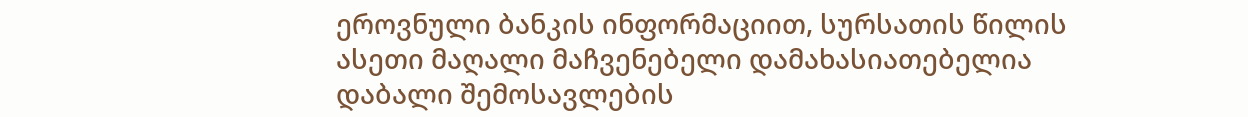ეროვნული ბანკის ინფორმაციით, სურსათის წილის ასეთი მაღალი მაჩვენებელი დამახასიათებელია დაბალი შემოსავლების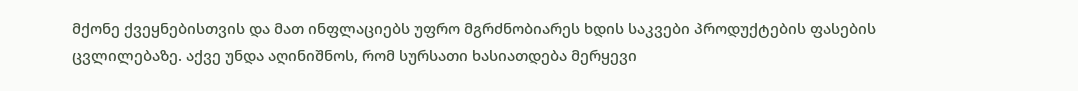მქონე ქვეყნებისთვის და მათ ინფლაციებს უფრო მგრძნობიარეს ხდის საკვები პროდუქტების ფასების ცვლილებაზე. აქვე უნდა აღინიშნოს, რომ სურსათი ხასიათდება მერყევი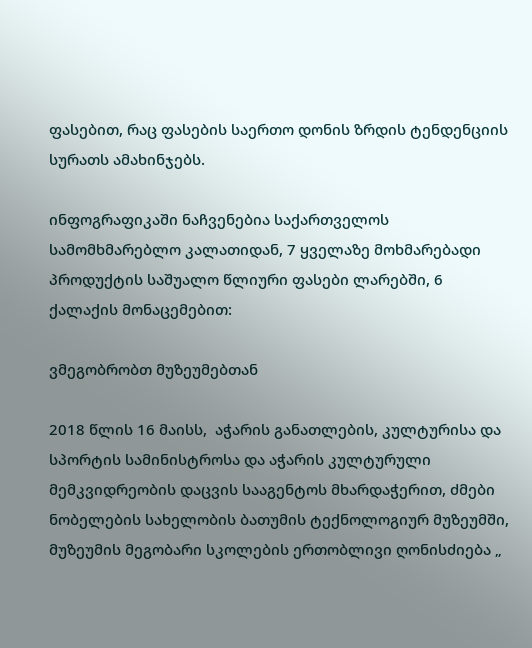ფასებით, რაც ფასების საერთო დონის ზრდის ტენდენციის სურათს ამახინჯებს.

ინფოგრაფიკაში ნაჩვენებია საქართველოს სამომხმარებლო კალათიდან, 7 ყველაზე მოხმარებადი პროდუქტის საშუალო წლიური ფასები ლარებში, 6 ქალაქის მონაცემებით:

ვმეგობრობთ მუზეუმებთან

2018 წლის 16 მაისს,  აჭარის განათლების, კულტურისა და სპორტის სამინისტროსა და აჭარის კულტურული მემკვიდრეობის დაცვის სააგენტოს მხარდაჭერით, ძმები ნობელების სახელობის ბათუმის ტექნოლოგიურ მუზეუმში, მუზეუმის მეგობარი სკოლების ერთობლივი ღონისძიება „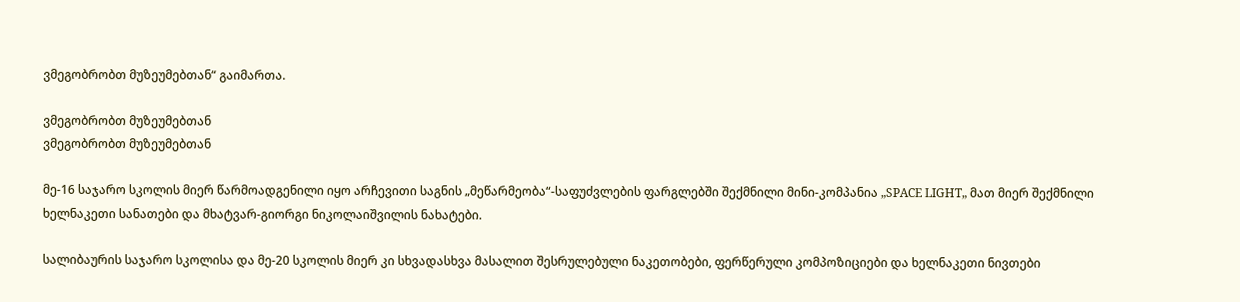ვმეგობრობთ მუზეუმებთან“ გაიმართა.

ვმეგობრობთ მუზეუმებთან
ვმეგობრობთ მუზეუმებთან

მე-16 საჯარო სკოლის მიერ წარმოადგენილი იყო არჩევითი საგნის „მეწარმეობა“-საფუძვლების ფარგლებში შექმნილი მინი-კომპანია „SPACE LIGHT„ მათ მიერ შექმნილი ხელნაკეთი სანათები და მხატვარ-გიორგი ნიკოლაიშვილის ნახატები.

სალიბაურის საჯარო სკოლისა და მე-20 სკოლის მიერ კი სხვადასხვა მასალით შესრულებული ნაკეთობები, ფერწერული კომპოზიციები და ხელნაკეთი ნივთები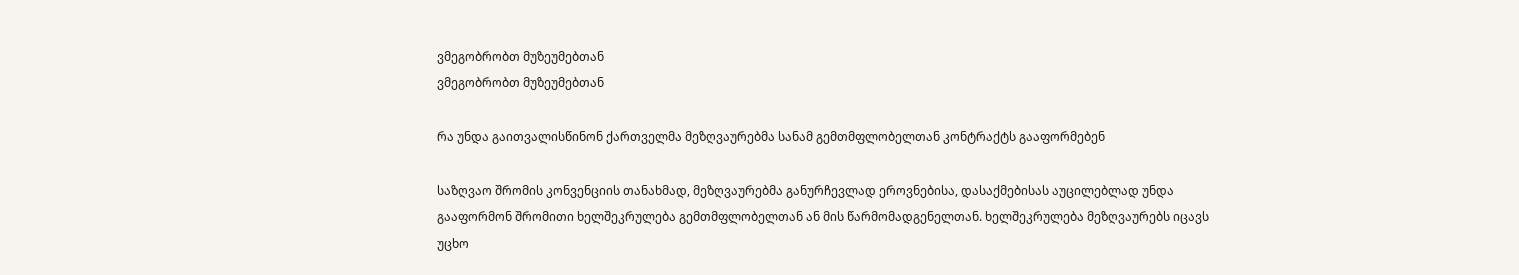ვმეგობრობთ მუზეუმებთან
ვმეგობრობთ მუზეუმებთან

რა უნდა გაითვალისწინონ ქართველმა მეზღვაურებმა სანამ გემთმფლობელთან კონტრაქტს გააფორმებენ

საზღვაო შრომის კონვენციის თანახმად, მეზღვაურებმა განურჩევლად ეროვნებისა, დასაქმებისას აუცილებლად უნდა გააფორმონ შრომითი ხელშეკრულება გემთმფლობელთან ან მის წარმომადგენელთან. ხელშეკრულება მეზღვაურებს იცავს უცხო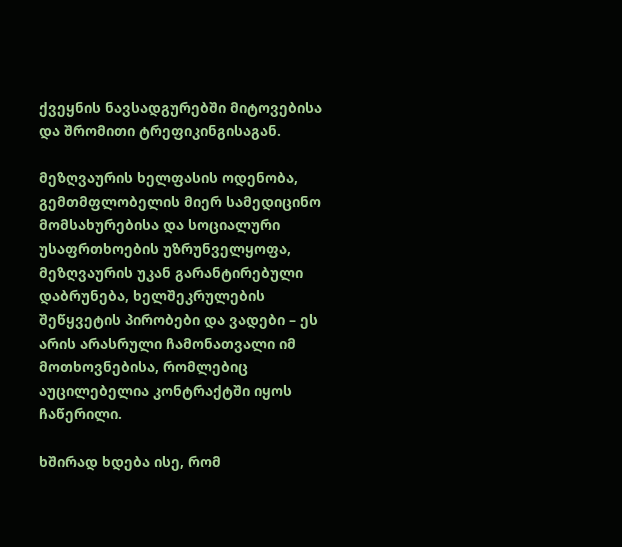ქვეყნის ნავსადგურებში მიტოვებისა და შრომითი ტრეფიკინგისაგან.

მეზღვაურის ხელფასის ოდენობა, გემთმფლობელის მიერ სამედიცინო მომსახურებისა და სოციალური უსაფრთხოების უზრუნველყოფა, მეზღვაურის უკან გარანტირებული დაბრუნება, ხელშეკრულების შეწყვეტის პირობები და ვადები – ეს არის არასრული ჩამონათვალი იმ მოთხოვნებისა, რომლებიც აუცილებელია კონტრაქტში იყოს ჩაწერილი.

ხშირად ხდება ისე, რომ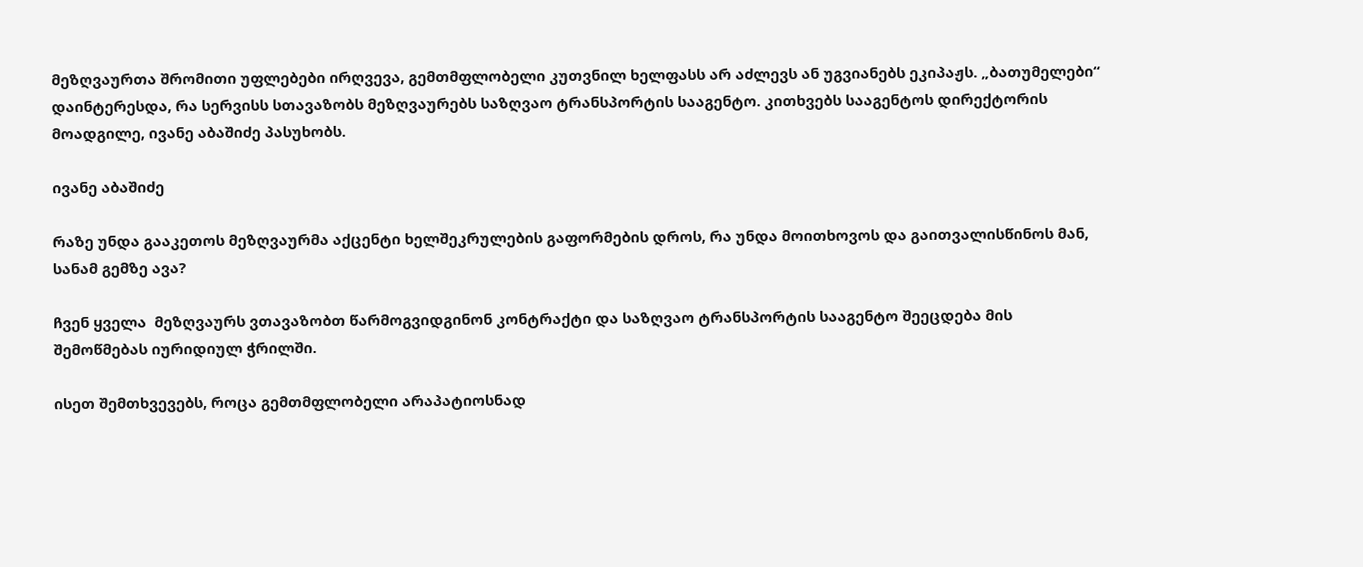მეზღვაურთა შრომითი უფლებები ირღვევა, გემთმფლობელი კუთვნილ ხელფასს არ აძლევს ან უგვიანებს ეკიპაჟს. „ბათუმელები“ დაინტერესდა, რა სერვისს სთავაზობს მეზღვაურებს საზღვაო ტრანსპორტის სააგენტო. კითხვებს სააგენტოს დირექტორის მოადგილე, ივანე აბაშიძე პასუხობს.

ივანე აბაშიძე

რაზე უნდა გააკეთოს მეზღვაურმა აქცენტი ხელშეკრულების გაფორმების დროს, რა უნდა მოითხოვოს და გაითვალისწინოს მან, სანამ გემზე ავა?

ჩვენ ყველა  მეზღვაურს ვთავაზობთ წარმოგვიდგინონ კონტრაქტი და საზღვაო ტრანსპორტის სააგენტო შეეცდება მის შემოწმებას იურიდიულ ჭრილში.

ისეთ შემთხვევებს, როცა გემთმფლობელი არაპატიოსნად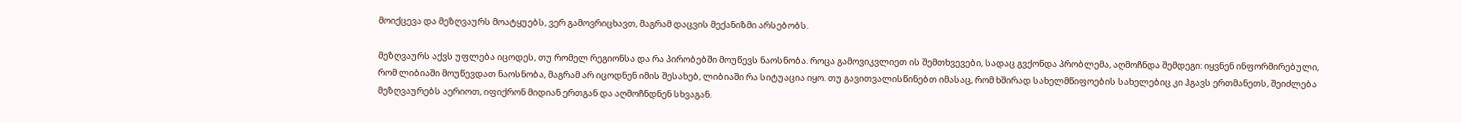მოიქცევა და მეზღვაურს მოატყუებს, ვერ გამოვრიცხავთ, მაგრამ დაცვის მექანიზმი არსებობს.

მეზღვაურს აქვს უფლება იცოდეს, თუ რომელ რეგიონსა და რა პირობებში მოუწევს ნაოსნობა. როცა გამოვიკვლიეთ ის შემთხვევები, სადაც გვქონდა პრობლემა, აღმოჩნდა შემდეგი: იყვნენ ინფორმირებული, რომ ლიბიაში მოუწევდათ ნაოსნობა, მაგრამ არ იცოდნენ იმის შესახებ, ლიბიაში რა სიტუაცია იყო. თუ გავითვალისწინებთ იმასაც, რომ ხშირად სახელმწიფოების სახელებიც კი ჰგავს ერთმანეთს, შეიძლება მეზღვაურებს აერიოთ, იფიქრონ მიდიან ერთგან და აღმოჩნდნენ სხვაგან.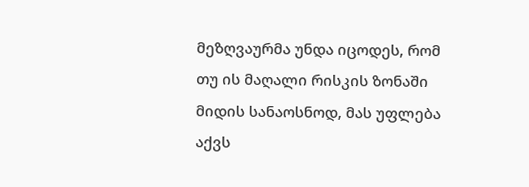მეზღვაურმა უნდა იცოდეს, რომ თუ ის მაღალი რისკის ზონაში მიდის სანაოსნოდ, მას უფლება აქვს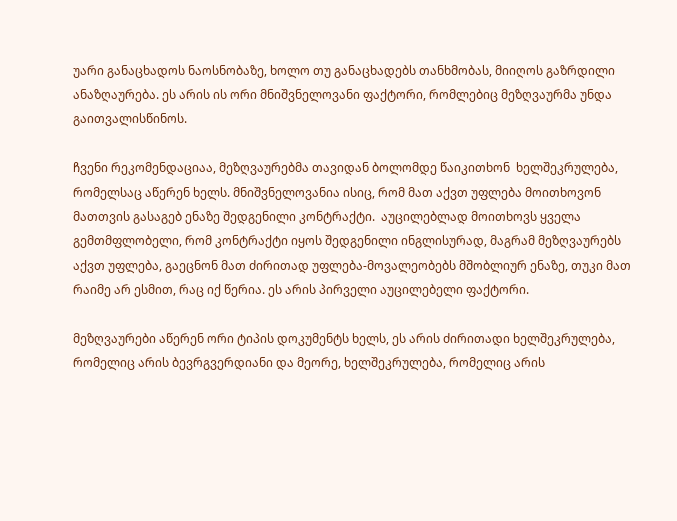უარი განაცხადოს ნაოსნობაზე, ხოლო თუ განაცხადებს თანხმობას, მიიღოს გაზრდილი ანაზღაურება. ეს არის ის ორი მნიშვნელოვანი ფაქტორი, რომლებიც მეზღვაურმა უნდა გაითვალისწინოს.

ჩვენი რეკომენდაციაა, მეზღვაურებმა თავიდან ბოლომდე წაიკითხონ  ხელშეკრულება, რომელსაც აწერენ ხელს. მნიშვნელოვანია ისიც, რომ მათ აქვთ უფლება მოითხოვონ მათთვის გასაგებ ენაზე შედგენილი კონტრაქტი.  აუცილებლად მოითხოვს ყველა გემთმფლობელი, რომ კონტრაქტი იყოს შედგენილი ინგლისურად, მაგრამ მეზღვაურებს აქვთ უფლება, გაეცნონ მათ ძირითად უფლება-მოვალეობებს მშობლიურ ენაზე, თუკი მათ რაიმე არ ესმით, რაც იქ წერია. ეს არის პირველი აუცილებელი ფაქტორი.

მეზღვაურები აწერენ ორი ტიპის დოკუმენტს ხელს, ეს არის ძირითადი ხელშეკრულება, რომელიც არის ბევრგვერდიანი და მეორე, ხელშეკრულება, რომელიც არის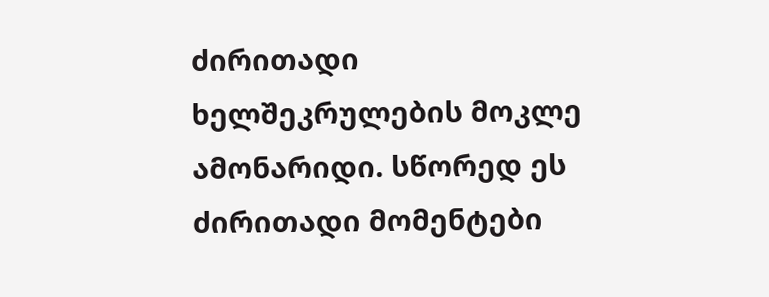ძირითადი ხელშეკრულების მოკლე ამონარიდი. სწორედ ეს ძირითადი მომენტები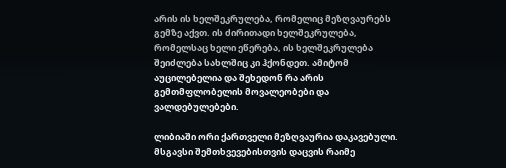არის ის ხელშეკრულება, რომელიც მეზღვაურებს გემზე აქვთ. ის ძირითადი ხელშეკრულება, რომელსაც ხელი ეწერება, ის ხელშეკრულება შეიძლება სახლშიც კი ჰქონდეთ. ამიტომ აუცილებელია და შეხედონ რა არის გემთმფლობელის მოვალეობები და ვალდებულებები.

ლიბიაში ორი ქართველი მეზღვაურია დაკავებული. მსგავსი შემთხვევებისთვის დაცვის რაიმე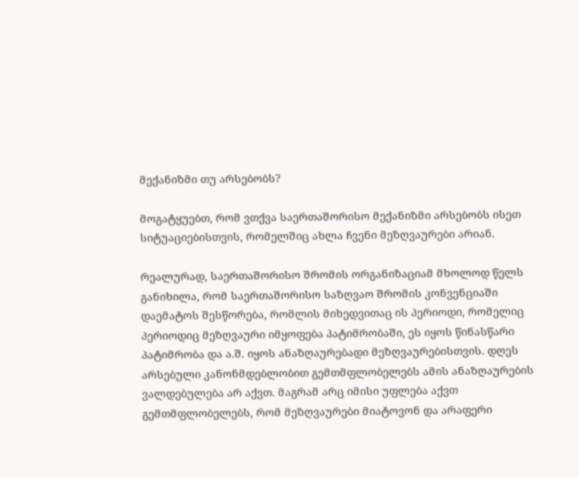მექანიზმი თუ არსებობს?

მოგატყუებთ, რომ ვთქვა საერთაშორისო მექანიზმი არსებობს ისეთ სიტუაციებისთვის, რომელშიც ახლა ჩვენი მეზღვაურები არიან.

რეალურად, საერთაშორისო შრომის ორგანიზაციამ მხოლოდ წელს განიხილა, რომ საერთაშორისო საზღვაო შრომის კონვენციაში დაემატოს შესწორება, რომლის მიხედვითაც ის პერიოდი, რომელიც პერიოდიც მეზღვაური იმყოფება პატიმრობაში, ეს იყოს წინასწარი პატიმრობა და ა.შ. იყოს ანაზღაურებადი მეზღვაურებისთვის. დღეს არსებული კანონმდებლობით გემთმფლობელებს ამის ანაზღაურების ვალდებულება არ აქვთ. მაგრამ არც იმისი უფლება აქვთ  გემთმფლობელებს, რომ მეზღვაურები მიატოვონ და არაფერი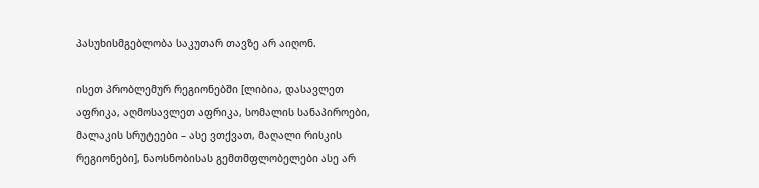პასუხისმგებლობა საკუთარ თავზე არ აიღონ.

ისეთ პრობლემურ რეგიონებში [ლიბია, დასავლეთ აფრიკა, აღმოსავლეთ აფრიკა, სომალის სანაპიროები, მალაკის სრუტეები – ასე ვთქვათ, მაღალი რისკის რეგიონები], ნაოსნობისას გემთმფლობელები ასე არ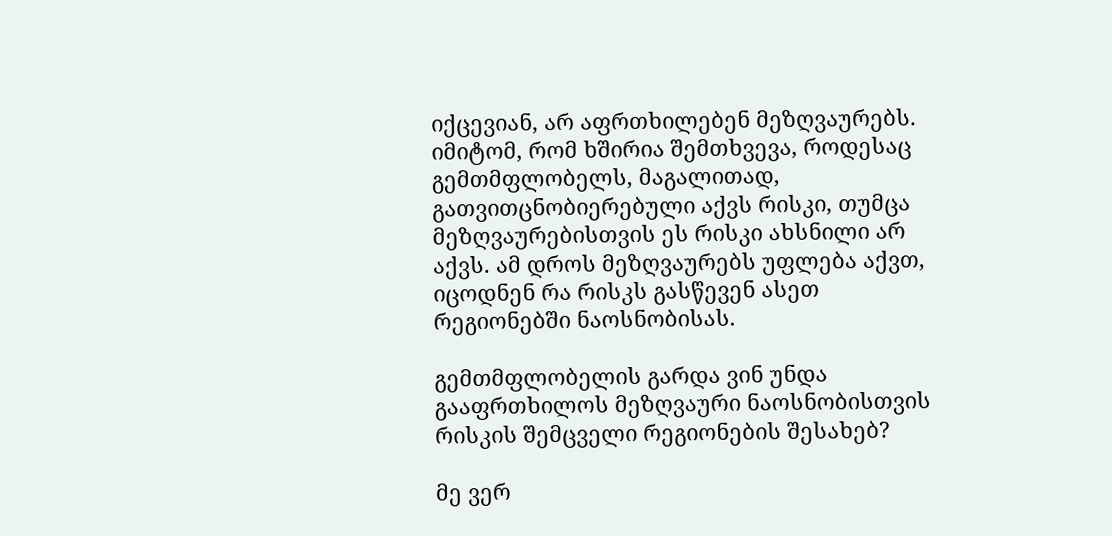იქცევიან, არ აფრთხილებენ მეზღვაურებს. იმიტომ, რომ ხშირია შემთხვევა, როდესაც გემთმფლობელს, მაგალითად, გათვითცნობიერებული აქვს რისკი, თუმცა მეზღვაურებისთვის ეს რისკი ახსნილი არ აქვს. ამ დროს მეზღვაურებს უფლება აქვთ, იცოდნენ რა რისკს გასწევენ ასეთ რეგიონებში ნაოსნობისას.

გემთმფლობელის გარდა ვინ უნდა გააფრთხილოს მეზღვაური ნაოსნობისთვის რისკის შემცველი რეგიონების შესახებ?

მე ვერ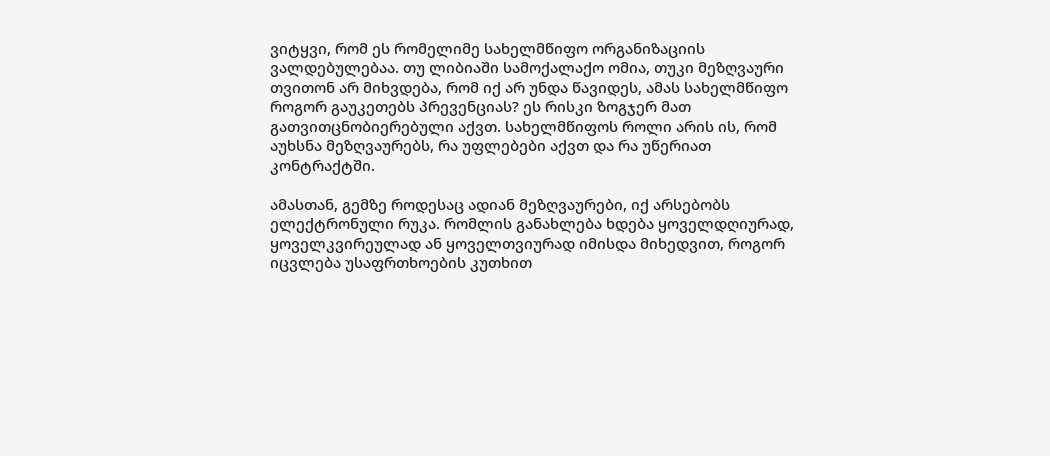ვიტყვი, რომ ეს რომელიმე სახელმწიფო ორგანიზაციის ვალდებულებაა. თუ ლიბიაში სამოქალაქო ომია, თუკი მეზღვაური თვითონ არ მიხვდება, რომ იქ არ უნდა წავიდეს, ამას სახელმწიფო როგორ გაუკეთებს პრევენციას? ეს რისკი ზოგჯერ მათ გათვითცნობიერებული აქვთ. სახელმწიფოს როლი არის ის, რომ აუხსნა მეზღვაურებს, რა უფლებები აქვთ და რა უწერიათ კონტრაქტში.

ამასთან, გემზე როდესაც ადიან მეზღვაურები, იქ არსებობს  ელექტრონული რუკა. რომლის განახლება ხდება ყოველდღიურად, ყოველკვირეულად ან ყოველთვიურად იმისდა მიხედვით, როგორ იცვლება უსაფრთხოების კუთხით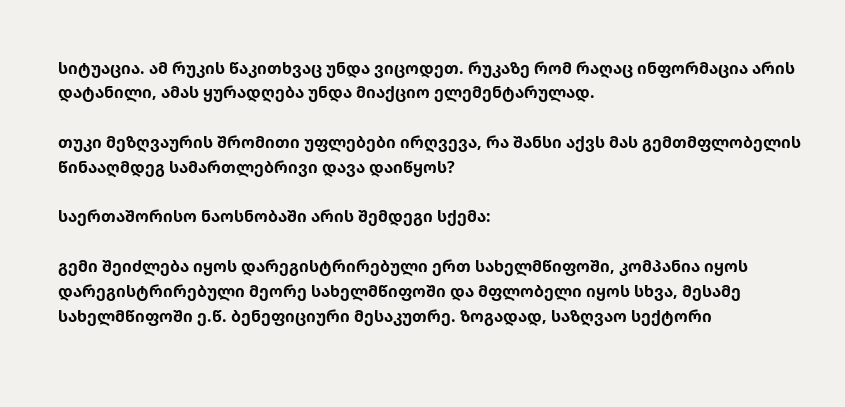სიტუაცია. ამ რუკის წაკითხვაც უნდა ვიცოდეთ. რუკაზე რომ რაღაც ინფორმაცია არის დატანილი, ამას ყურადღება უნდა მიაქციო ელემენტარულად.

თუკი მეზღვაურის შრომითი უფლებები ირღვევა, რა შანსი აქვს მას გემთმფლობელის წინააღმდეგ სამართლებრივი დავა დაიწყოს?

საერთაშორისო ნაოსნობაში არის შემდეგი სქემა:

გემი შეიძლება იყოს დარეგისტრირებული ერთ სახელმწიფოში, კომპანია იყოს დარეგისტრირებული მეორე სახელმწიფოში და მფლობელი იყოს სხვა, მესამე სახელმწიფოში ე.წ. ბენეფიციური მესაკუთრე. ზოგადად, საზღვაო სექტორი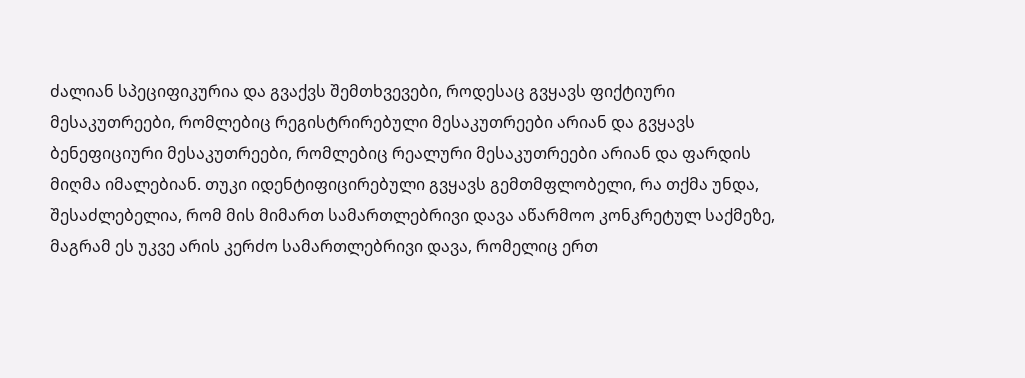ძალიან სპეციფიკურია და გვაქვს შემთხვევები, როდესაც გვყავს ფიქტიური მესაკუთრეები, რომლებიც რეგისტრირებული მესაკუთრეები არიან და გვყავს ბენეფიციური მესაკუთრეები, რომლებიც რეალური მესაკუთრეები არიან და ფარდის მიღმა იმალებიან. თუკი იდენტიფიცირებული გვყავს გემთმფლობელი, რა თქმა უნდა, შესაძლებელია, რომ მის მიმართ სამართლებრივი დავა აწარმოო კონკრეტულ საქმეზე, მაგრამ ეს უკვე არის კერძო სამართლებრივი დავა, რომელიც ერთ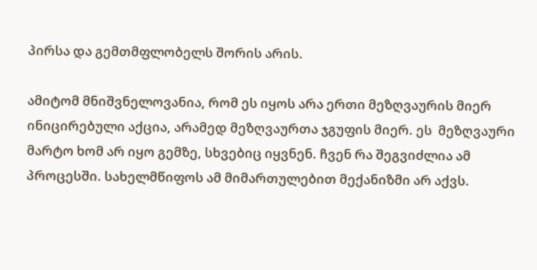პირსა და გემთმფლობელს შორის არის.

ამიტომ მნიშვნელოვანია, რომ ეს იყოს არა ერთი მეზღვაურის მიერ ინიცირებული აქცია, არამედ მეზღვაურთა ჯგუფის მიერ. ეს  მეზღვაური მარტო ხომ არ იყო გემზე, სხვებიც იყვნენ. ჩვენ რა შეგვიძლია ამ პროცესში. სახელმწიფოს ამ მიმართულებით მექანიზმი არ აქვს.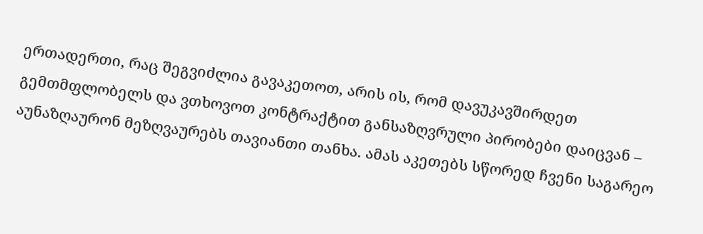ერთადერთი, რაც შეგვიძლია გავაკეთოთ, არის ის, რომ დავუკავშირდეთ გემთმფლობელს და ვთხოვოთ კონტრაქტით განსაზღვრული პირობები დაიცვან – აუნაზღაურონ მეზღვაურებს თავიანთი თანხა. ამას აკეთებს სწორედ ჩვენი საგარეო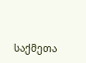საქმეთა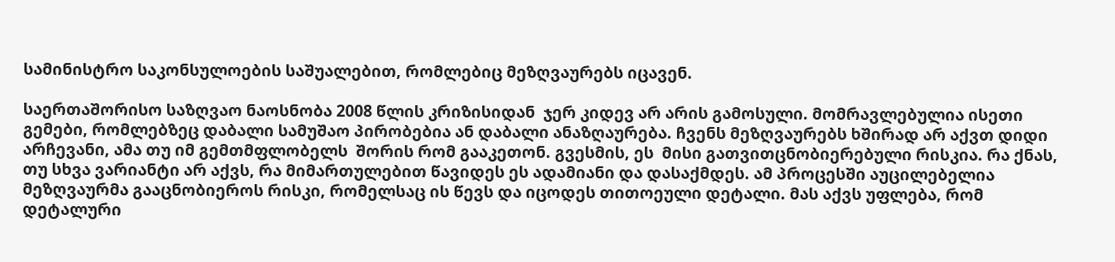სამინისტრო საკონსულოების საშუალებით, რომლებიც მეზღვაურებს იცავენ.

საერთაშორისო საზღვაო ნაოსნობა 2008 წლის კრიზისიდან  ჯერ კიდევ არ არის გამოსული. მომრავლებულია ისეთი გემები, რომლებზეც დაბალი სამუშაო პირობებია ან დაბალი ანაზღაურება. ჩვენს მეზღვაურებს ხშირად არ აქვთ დიდი არჩევანი, ამა თუ იმ გემთმფლობელს  შორის რომ გააკეთონ. გვესმის, ეს  მისი გათვითცნობიერებული რისკია. რა ქნას, თუ სხვა ვარიანტი არ აქვს, რა მიმართულებით წავიდეს ეს ადამიანი და დასაქმდეს. ამ პროცესში აუცილებელია მეზღვაურმა გააცნობიეროს რისკი, რომელსაც ის წევს და იცოდეს თითოეული დეტალი. მას აქვს უფლება, რომ დეტალური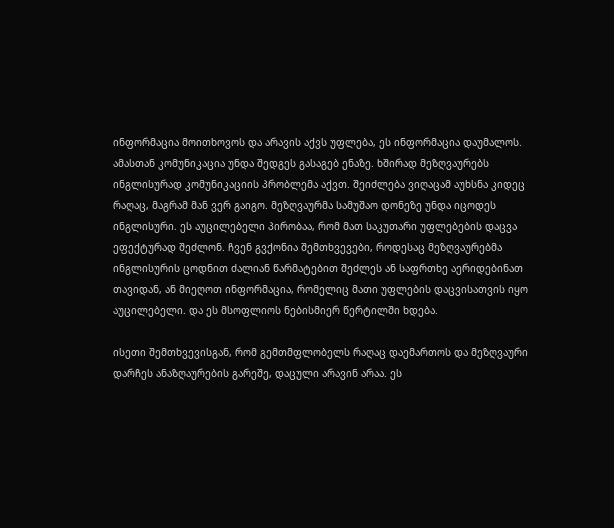ინფორმაცია მოითხოვოს და არავის აქვს უფლება, ეს ინფორმაცია დაუმალოს. ამასთან კომუნიკაცია უნდა შედგეს გასაგებ ენაზე. ხშირად მეზღვაურებს ინგლისურად კომუნიკაციის პრობლემა აქვთ. შეიძლება ვიღაცამ აუხსნა კიდეც რაღაც, მაგრამ მან ვერ გაიგო. მეზღვაურმა სამუშაო დონეზე უნდა იცოდეს ინგლისური. ეს აუცილებელი პირობაა, რომ მათ საკუთარი უფლებების დაცვა ეფექტურად შეძლონ. ჩვენ გვქონია შემთხვევები, როდესაც მეზღვაურებმა ინგლისურის ცოდნით ძალიან წარმატებით შეძლეს ან საფრთხე აერიდებინათ თავიდან, ან მიეღოთ ინფორმაცია, რომელიც მათი უფლების დაცვისათვის იყო აუცილებელი. და ეს მსოფლიოს ნებისმიერ წერტილში ხდება.

ისეთი შემთხვევისგან, რომ გემთმფლობელს რაღაც დაემართოს და მეზღვაური დარჩეს ანაზღაურების გარეშე, დაცული არავინ არაა. ეს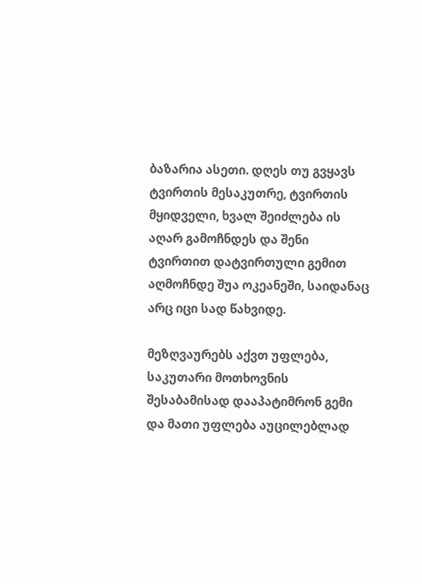ბაზარია ასეთი. დღეს თუ გვყავს ტვირთის მესაკუთრე, ტვირთის მყიდველი, ხვალ შეიძლება ის აღარ გამოჩნდეს და შენი ტვირთით დატვირთული გემით აღმოჩნდე შუა ოკეანეში, საიდანაც არც იცი სად წახვიდე.

მეზღვაურებს აქვთ უფლება, საკუთარი მოთხოვნის შესაბამისად დააპატიმრონ გემი და მათი უფლება აუცილებლად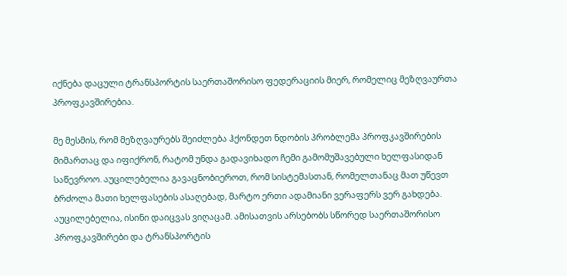იქნება დაცული ტრანსპორტის საერთაშორისო ფედერაციის მიერ, რომელიც მეზღვაურთა პროფკავშირებია.

მე მესმის, რომ მეზღვაურებს შეიძლება ჰქონდეთ ნდობის პრობლემა პროფკავშირების მიმართაც და იფიქრონ, რატომ უნდა გადავიხადო ჩემი გამომუშავებული ხელფასიდან საწევროო. აუცილებელია გავაცნობიეროთ, რომ სისტემასთან, რომელთანაც მათ უწევთ ბრძოლა მათი ხელფასების ასაღებად, მარტო ერთი ადამიანი ვერაფერს ვერ გახდება. აუცილებელია, ისინი დაიცვას ვიღაცამ. ამისათვის არსებობს სწორედ საერთაშორისო პროფკავშირები და ტრანსპორტის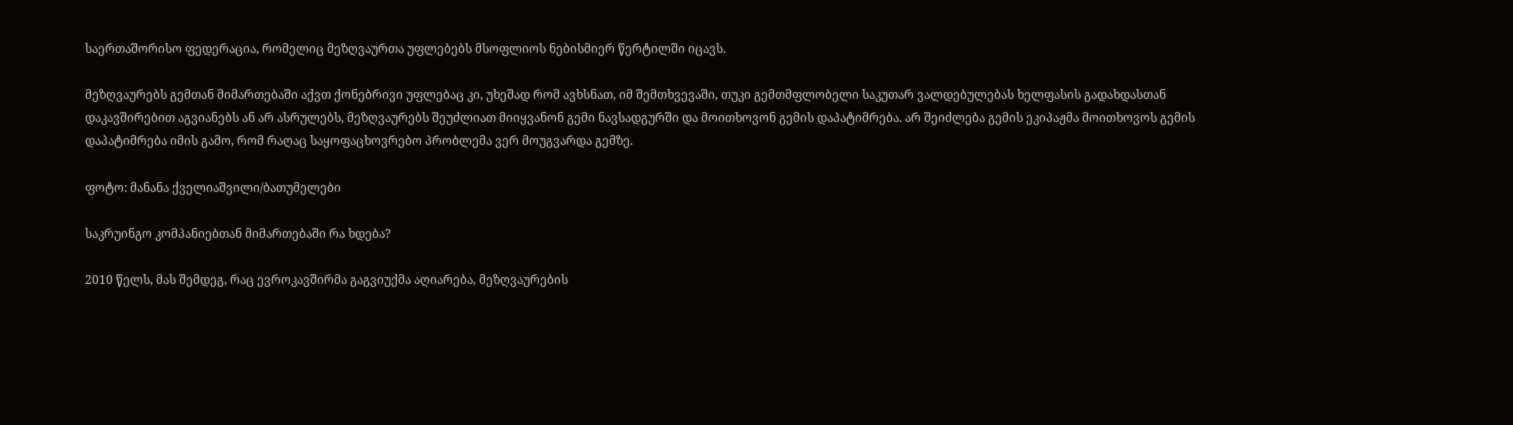საერთაშორისო ფედერაცია, რომელიც მეზღვაურთა უფლებებს მსოფლიოს ნებისმიერ წერტილში იცავს.

მეზღვაურებს გემთან მიმართებაში აქვთ ქონებრივი უფლებაც კი, უხეშად რომ ავხსნათ, იმ შემთხვევაში, თუკი გემთმფლობელი საკუთარ ვალდებულებას ხელფასის გადახდასთან დაკავშირებით აგვიანებს ან არ ასრულებს, მეზღვაურებს შეუძლიათ მიიყვანონ გემი ნავსადგურში და მოითხოვონ გემის დაპატიმრება. არ შეიძლება გემის ეკიპაჟმა მოითხოვოს გემის დაპატიმრება იმის გამო, რომ რაღაც საყოფაცხოვრებო პრობლემა ვერ მოუგვარდა გემზე.

ფოტო: მანანა ქველიაშვილი/ბათუმელები

საკრუინგო კომპანიებთან მიმართებაში რა ხდება?

2010 წელს, მას შემდეგ, რაც ევროკავშირმა გაგვიუქმა აღიარება, მეზღვაურების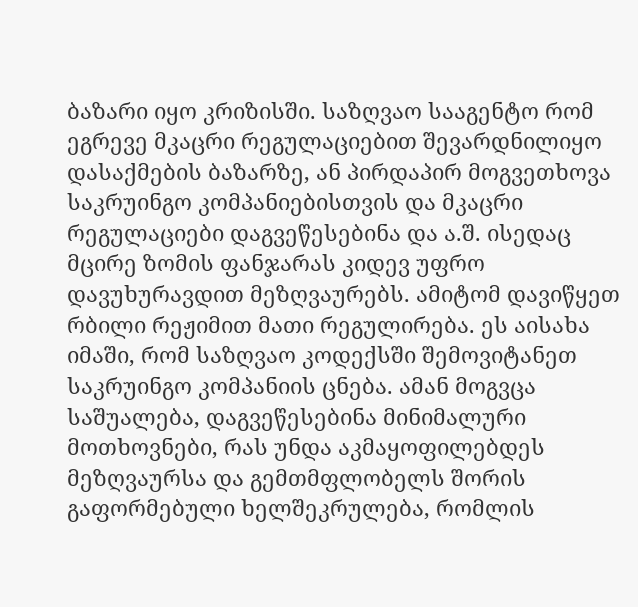ბაზარი იყო კრიზისში. საზღვაო სააგენტო რომ ეგრევე მკაცრი რეგულაციებით შევარდნილიყო დასაქმების ბაზარზე, ან პირდაპირ მოგვეთხოვა საკრუინგო კომპანიებისთვის და მკაცრი რეგულაციები დაგვეწესებინა და ა.შ. ისედაც მცირე ზომის ფანჯარას კიდევ უფრო დავუხურავდით მეზღვაურებს. ამიტომ დავიწყეთ რბილი რეჟიმით მათი რეგულირება. ეს აისახა იმაში, რომ საზღვაო კოდექსში შემოვიტანეთ საკრუინგო კომპანიის ცნება. ამან მოგვცა საშუალება, დაგვეწესებინა მინიმალური მოთხოვნები, რას უნდა აკმაყოფილებდეს მეზღვაურსა და გემთმფლობელს შორის გაფორმებული ხელშეკრულება, რომლის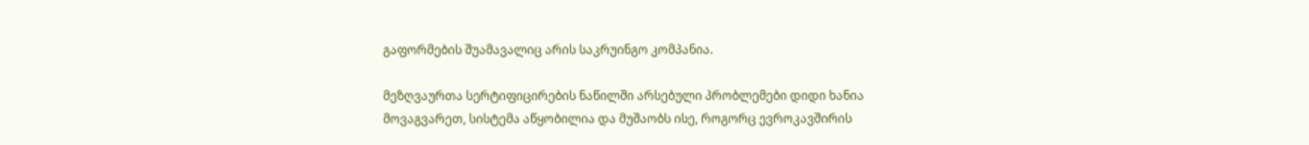გაფორმების შუამავალიც არის საკრუინგო კომპანია.

მეზღვაურთა სერტიფიცირების ნაწილში არსებული პრობლემები დიდი ხანია მოვაგვარეთ, სისტემა აწყობილია და მუშაობს ისე, როგორც ევროკავშირის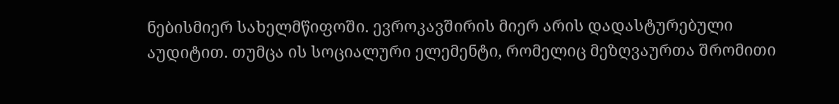ნებისმიერ სახელმწიფოში. ევროკავშირის მიერ არის დადასტურებული აუდიტით. თუმცა ის სოციალური ელემენტი, რომელიც მეზღვაურთა შრომითი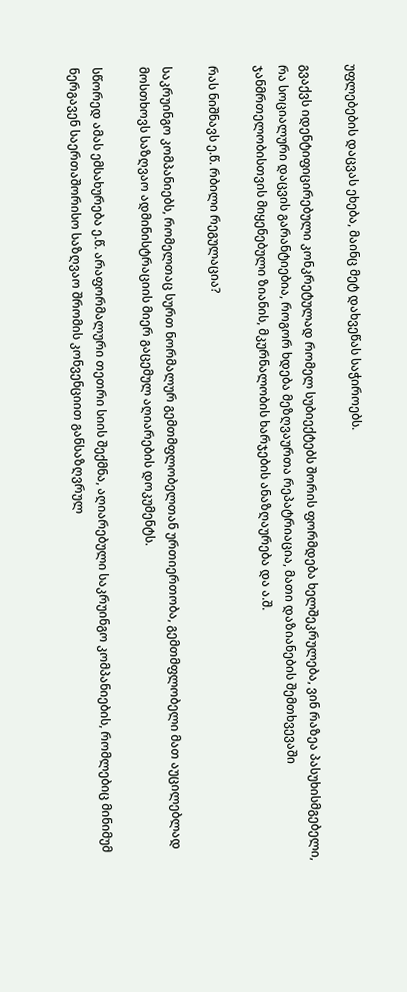უფლებების დაცვას ეხება, მაინც მეტ დახვეწას საჭიროებს.

გვაქვს იდენტიფიცირებული კონკრეტულად რომელ სუბიექტებს შორის ფორმდება ხელშეკრულება, ვინ რაზეა პასუხისმგებელი, რა სოციალური დაცვის გარანტიებია, როგორ ხდება მეზღვაურთა რეპატრიაცია, მათი დაზიანების შემთხვევაში ჯანმრთელობისთვის მიყენებული ზიანის, მკურნალობის ხარჯების ანაზღაურება და ა.შ.

რას ნიშნავს ე.წ. რბილი რეგულაცია?

საკრუინგო კომპანიებს, რომელთაც სურთ ნორმალურ გემთმფლობელთან ურთიერთობა, გემთმფლობელი მათ აუცილებლად მოსთხოვს საზღვაო ადმინისტრაციის მიერ გაცემულ აღიარების დოკუმენტს.

სწორედ ამას ემსახურება ე.წ. არაფორმალური თეთრი სიის შექმნა, აღიარებული საკრუინგო კომპანიების, რომლებიც მინიმუმ ნერგავენ საერთაშორისო საზღვაო შრომის კონვენციით განსაზღვრულ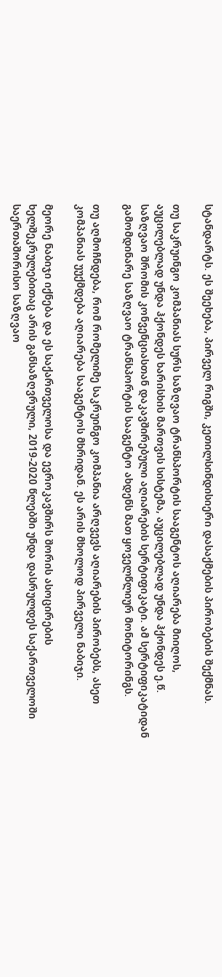სტანდარტს. ეს შეეხება, პირველ რიგში, კეთილსინდისიერი დასაქმების პირობების შექმნას.

თუ საკრუინგო კომპანიას სურს საზღვაო ტრანსპორტის სააგენტოს აღიარება მიიღოს, აუცილებლად უნდა ჰქონდეს ხარისხის მართვის სისტემა, აუცილებლად უნდა ჰქონდეს ე.წ. საზღვაო შრომის კონვენციასთან დაკავშირებული აღიარების სერტიფიკატი. ამ სერტიფიკატიდან გამომდინარე საზღვაო ტრანსპორტის სააგენტო ახდენს მათ ყოველწლიურ მონიტორინგს.

თუ აღმოჩნდება, რომ რომელიმე საკრუინგო კომპანია არღვევს აღიარების პირობებს, ასეთ კომპანიას უუქმდება აღიარება სააგენტოს მხრიდან. ეს არის მხოლოდ პირველი ნაბიჯი.

მეორე ნაბიჯი იქნება და ეს საქართველოსა და ევროკავშირს შორის ასოცირების ხელშეკრულებითაც არის განსაზღვრული, 2019-2020 წლებში უნდა დასრულდეს საქართველოში საერთაშორისო საზღვაო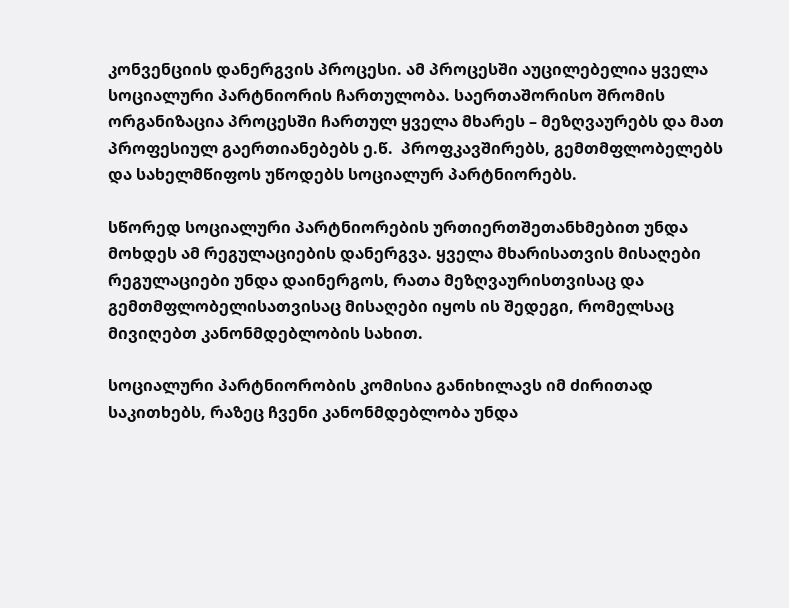კონვენციის დანერგვის პროცესი. ამ პროცესში აუცილებელია ყველა სოციალური პარტნიორის ჩართულობა. საერთაშორისო შრომის ორგანიზაცია პროცესში ჩართულ ყველა მხარეს – მეზღვაურებს და მათ პროფესიულ გაერთიანებებს ე.წ.  პროფკავშირებს, გემთმფლობელებს და სახელმწიფოს უწოდებს სოციალურ პარტნიორებს.

სწორედ სოციალური პარტნიორების ურთიერთშეთანხმებით უნდა მოხდეს ამ რეგულაციების დანერგვა. ყველა მხარისათვის მისაღები რეგულაციები უნდა დაინერგოს, რათა მეზღვაურისთვისაც და გემთმფლობელისათვისაც მისაღები იყოს ის შედეგი, რომელსაც მივიღებთ კანონმდებლობის სახით.

სოციალური პარტნიორობის კომისია განიხილავს იმ ძირითად საკითხებს, რაზეც ჩვენი კანონმდებლობა უნდა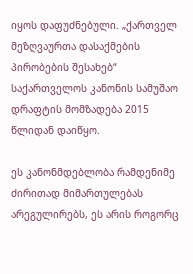იყოს დაფუძნებული. „ქართველ მეზღვაურთა დასაქმების პირობების შესახებ“ საქართველოს კანონის სამუშაო დრაფტის მომზადება 2015 წლიდან დაიწყო.

ეს კანონმდებლობა რამდენიმე ძირითად მიმართულებას არეგულირებს, ეს არის როგორც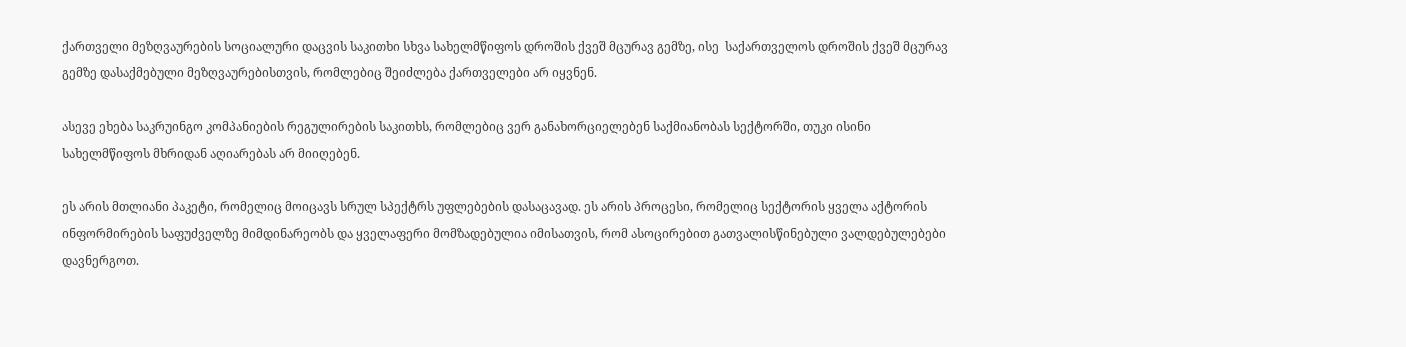ქართველი მეზღვაურების სოციალური დაცვის საკითხი სხვა სახელმწიფოს დროშის ქვეშ მცურავ გემზე, ისე  საქართველოს დროშის ქვეშ მცურავ გემზე დასაქმებული მეზღვაურებისთვის, რომლებიც შეიძლება ქართველები არ იყვნენ.

ასევე ეხება საკრუინგო კომპანიების რეგულირების საკითხს, რომლებიც ვერ განახორციელებენ საქმიანობას სექტორში, თუკი ისინი სახელმწიფოს მხრიდან აღიარებას არ მიიღებენ.

ეს არის მთლიანი პაკეტი, რომელიც მოიცავს სრულ სპექტრს უფლებების დასაცავად. ეს არის პროცესი, რომელიც სექტორის ყველა აქტორის ინფორმირების საფუძველზე მიმდინარეობს და ყველაფერი მომზადებულია იმისათვის, რომ ასოცირებით გათვალისწინებული ვალდებულებები დავნერგოთ.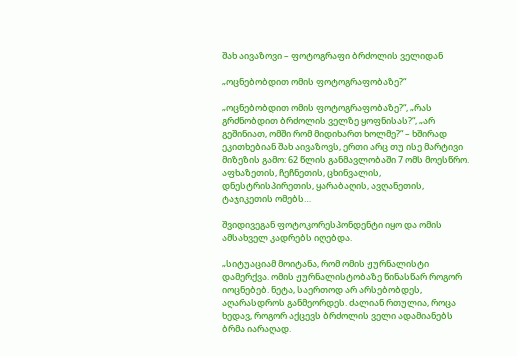შახ აივაზოვი – ფოტოგრაფი ბრძოლის ველიდან

„ოცნებობდით ომის ფოტოგრაფობაზე?“

„ოცნებობდით ომის ფოტოგრაფობაზე?“, „რას გრძნობდით ბრძოლის ველზე ყოფნისას?“, „არ გეშინიათ, ომში რომ მიდიხართ ხოლმე?“ – ხშირად ეკითხებიან შახ აივაზოვს, ერთი არც თუ ისე მარტივი მიზეზის გამო: 62 წლის განმავლობაში 7 ომს მოესწრო. აფხაზეთის, ჩეჩნეთის, ცხინვალის, დნესტრისპირეთის, ყარაბაღის, ავღანეთის, ტაჯიკეთის ომებს…

შვიდივეგან ფოტოკორესპონდენტი იყო და ომის ამსახველ კადრებს იღებდა.

„სიტუაციამ მოიტანა, რომ ომის ჟურნალისტი დამერქვა. ომის ჟურნალისტობაზე წინასწარ როგორ იოცნებებ. ნეტა, საერთოდ არ არსებობდეს, აღარასდროს განმეორდეს. ძალიან რთულია, როცა ხედავ, როგორ აქცევს ბრძოლის ველი ადამიანებს ბრმა იარაღად.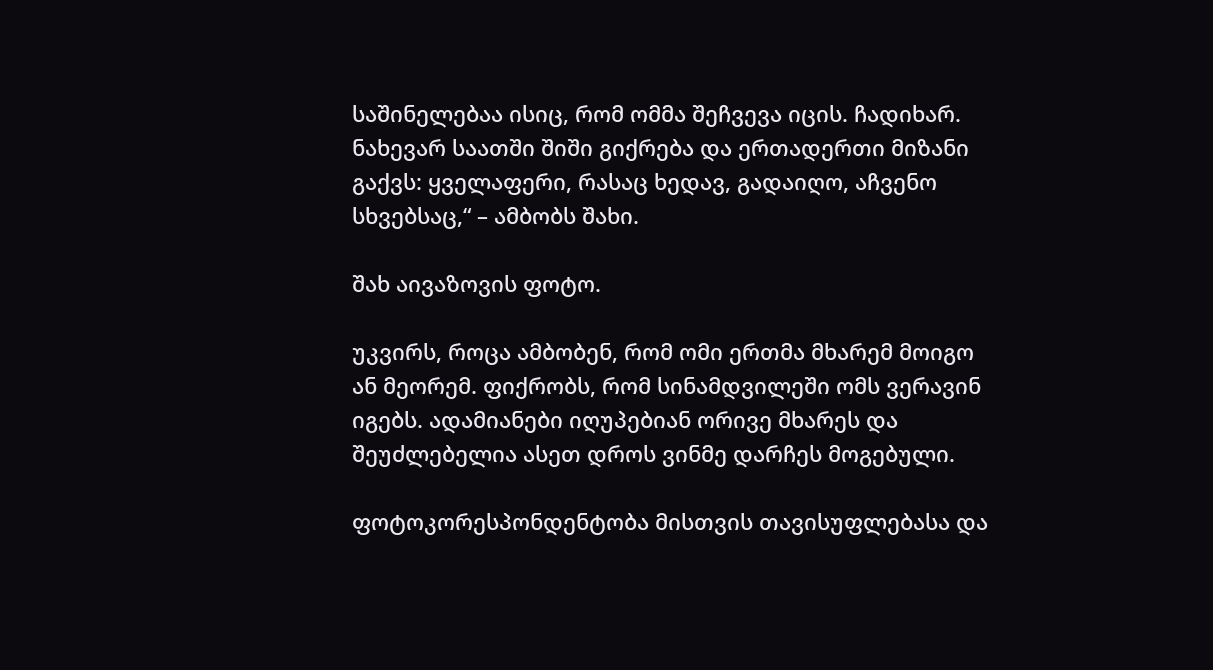საშინელებაა ისიც, რომ ომმა შეჩვევა იცის. ჩადიხარ. ნახევარ საათში შიში გიქრება და ერთადერთი მიზანი გაქვს: ყველაფერი, რასაც ხედავ, გადაიღო, აჩვენო სხვებსაც,“ – ამბობს შახი.

შახ აივაზოვის ფოტო.

უკვირს, როცა ამბობენ, რომ ომი ერთმა მხარემ მოიგო ან მეორემ. ფიქრობს, რომ სინამდვილეში ომს ვერავინ იგებს. ადამიანები იღუპებიან ორივე მხარეს და შეუძლებელია ასეთ დროს ვინმე დარჩეს მოგებული.

ფოტოკორესპონდენტობა მისთვის თავისუფლებასა და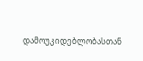დამოუკიდებლობასთან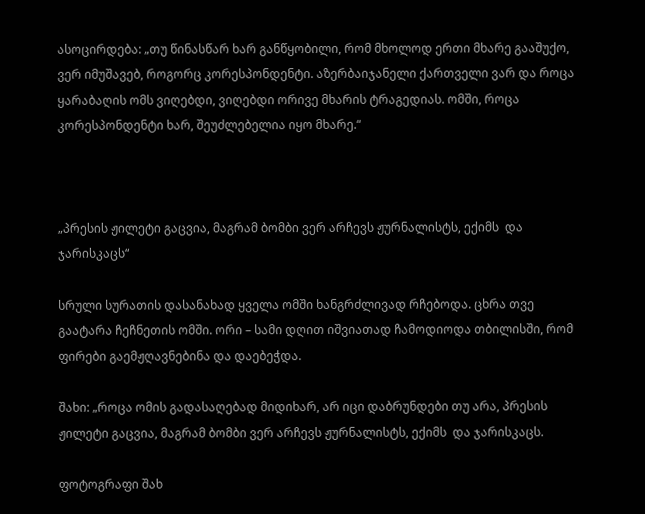ასოცირდება: „თუ წინასწარ ხარ განწყობილი, რომ მხოლოდ ერთი მხარე გააშუქო, ვერ იმუშავებ, როგორც კორესპონდენტი. აზერბაიჯანელი ქართველი ვარ და როცა ყარაბაღის ომს ვიღებდი, ვიღებდი ორივე მხარის ტრაგედიას. ომში, როცა კორესპონდენტი ხარ, შეუძლებელია იყო მხარე.“



„პრესის ჟილეტი გაცვია, მაგრამ ბომბი ვერ არჩევს ჟურნალისტს, ექიმს  და ჯარისკაცს“

სრული სურათის დასანახად ყველა ომში ხანგრძლივად რჩებოდა. ცხრა თვე გაატარა ჩეჩნეთის ომში. ორი – სამი დღით იშვიათად ჩამოდიოდა თბილისში, რომ ფირები გაემჟღავნებინა და დაებეჭდა.

შახი: „როცა ომის გადასაღებად მიდიხარ, არ იცი დაბრუნდები თუ არა, პრესის ჟილეტი გაცვია, მაგრამ ბომბი ვერ არჩევს ჟურნალისტს, ექიმს  და ჯარისკაცს.

ფოტოგრაფი შახ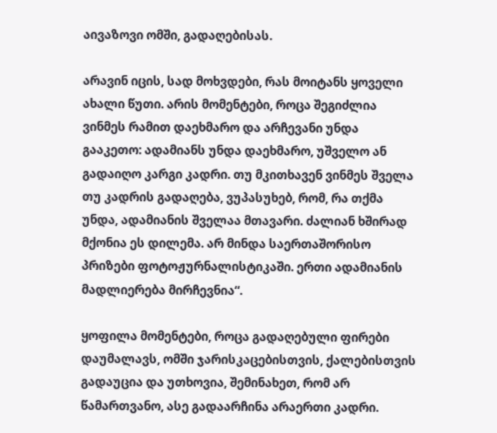აივაზოვი ომში, გადაღებისას.

არავინ იცის, სად მოხვდები, რას მოიტანს ყოველი ახალი წუთი. არის მომენტები, როცა შეგიძლია ვინმეს რამით დაეხმარო და არჩევანი უნდა გააკეთო: ადამიანს უნდა დაეხმარო, უშველო ან გადაიღო კარგი კადრი. თუ მკითხავენ ვინმეს შველა თუ კადრის გადაღება, ვუპასუხებ, რომ, რა თქმა უნდა, ადამიანის შველაა მთავარი. ძალიან ხშირად მქონია ეს დილემა. არ მინდა საერთაშორისო პრიზები ფოტოჟურნალისტიკაში. ერთი ადამიანის მადლიერება მირჩევნია“.

ყოფილა მომენტები, როცა გადაღებული ფირები დაუმალავს, ომში ჯარისკაცებისთვის, ქალებისთვის გადაუცია და უთხოვია, შემინახეთ, რომ არ წამართვანო, ასე გადაარჩინა არაერთი კადრი.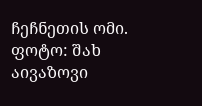ჩეჩნეთის ომი. ფოტო: შახ აივაზოვი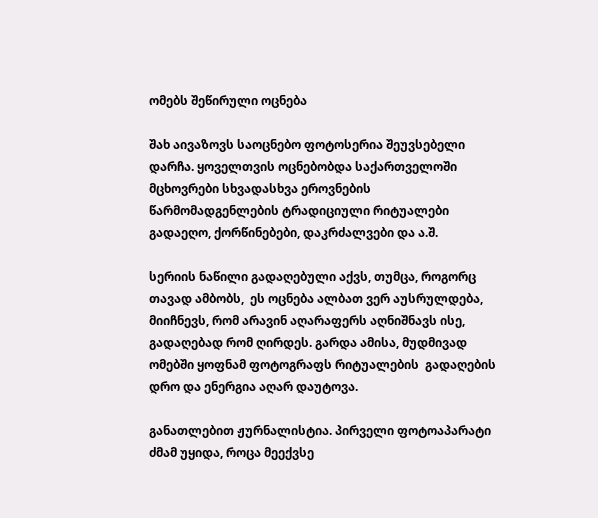ომებს შეწირული ოცნება

შახ აივაზოვს საოცნებო ფოტოსერია შეუვსებელი დარჩა. ყოველთვის ოცნებობდა საქართველოში მცხოვრები სხვადასხვა ეროვნების წარმომადგენლების ტრადიციული რიტუალები გადაეღო, ქორწინებები, დაკრძალვები და ა.შ.

სერიის ნაწილი გადაღებული აქვს, თუმცა, როგორც თავად ამბობს,  ეს ოცნება ალბათ ვერ აუსრულდება, მიიჩნევს, რომ არავინ აღარაფერს აღნიშნავს ისე, გადაღებად რომ ღირდეს. გარდა ამისა, მუდმივად ომებში ყოფნამ ფოტოგრაფს რიტუალების  გადაღების დრო და ენერგია აღარ დაუტოვა.

განათლებით ჟურნალისტია. პირველი ფოტოაპარატი ძმამ უყიდა, როცა მეექვსე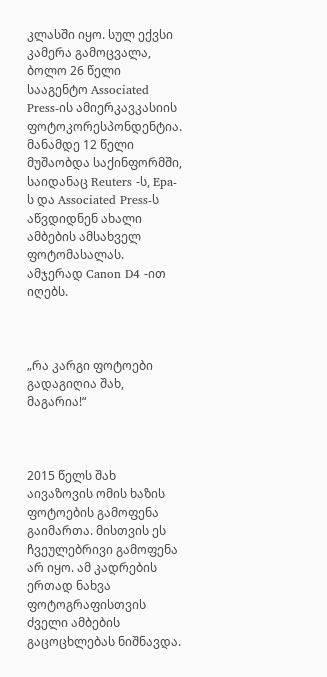კლასში იყო. სულ ექვსი კამერა გამოცვალა, ბოლო 26 წელი სააგენტო Associated Press-ის ამიერკავკასიის ფოტოკორესპონდენტია. მანამდე 12 წელი მუშაობდა საქინფორმში, საიდანაც Reuters -ს, Epa-ს და Associated Press-ს აწვდიდნენ ახალი ამბების ამსახველ ფოტომასალას. ამჯერად Canon D4 -ით იღებს.



„რა კარგი ფოტოები გადაგიღია შახ, მაგარია!“



2015 წელს შახ აივაზოვის ომის ხაზის ფოტოების გამოფენა გაიმართა. მისთვის ეს ჩვეულებრივი გამოფენა არ იყო. ამ კადრების ერთად ნახვა ფოტოგრაფისთვის ძველი ამბების გაცოცხლებას ნიშნავდა.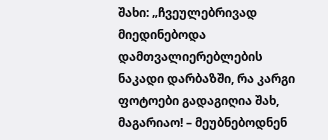შახი: „ჩვეულებრივად მიედინებოდა დამთვალიერებლების ნაკადი დარბაზში, რა კარგი ფოტოები გადაგიღია შახ, მაგარიაო! – მეუბნებოდნენ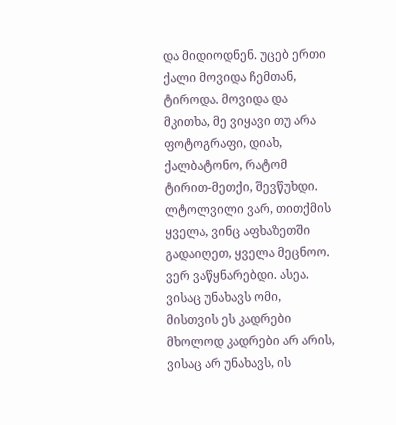და მიდიოდნენ. უცებ ერთი ქალი მოვიდა ჩემთან, ტიროდა. მოვიდა და მკითხა, მე ვიყავი თუ არა ფოტოგრაფი, დიახ, ქალბატონო, რატომ ტირით-მეთქი, შევწუხდი. ლტოლვილი ვარ, თითქმის ყველა, ვინც აფხაზეთში გადაიღეთ, ყველა მეცნოო. ვერ ვაწყნარებდი. ასეა. ვისაც უნახავს ომი, მისთვის ეს კადრები მხოლოდ კადრები არ არის, ვისაც არ უნახავს, ის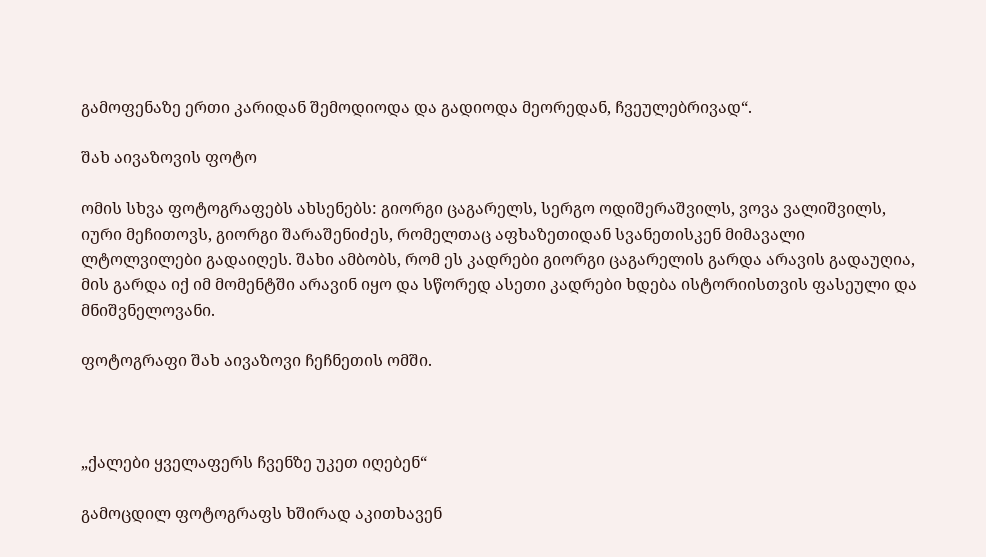გამოფენაზე ერთი კარიდან შემოდიოდა და გადიოდა მეორედან, ჩვეულებრივად“.

შახ აივაზოვის ფოტო

ომის სხვა ფოტოგრაფებს ახსენებს: გიორგი ცაგარელს, სერგო ოდიშერაშვილს, ვოვა ვალიშვილს, იური მეჩითოვს, გიორგი შარაშენიძეს, რომელთაც აფხაზეთიდან სვანეთისკენ მიმავალი ლტოლვილები გადაიღეს. შახი ამბობს, რომ ეს კადრები გიორგი ცაგარელის გარდა არავის გადაუღია, მის გარდა იქ იმ მომენტში არავინ იყო და სწორედ ასეთი კადრები ხდება ისტორიისთვის ფასეული და მნიშვნელოვანი.

ფოტოგრაფი შახ აივაზოვი ჩეჩნეთის ომში.



„ქალები ყველაფერს ჩვენზე უკეთ იღებენ“

გამოცდილ ფოტოგრაფს ხშირად აკითხავენ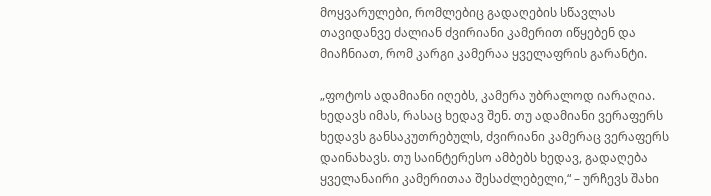მოყვარულები, რომლებიც გადაღების სწავლას თავიდანვე ძალიან ძვირიანი კამერით იწყებენ და მიაჩნიათ, რომ კარგი კამერაა ყველაფრის გარანტი.

„ფოტოს ადამიანი იღებს, კამერა უბრალოდ იარაღია. ხედავს იმას, რასაც ხედავ შენ. თუ ადამიანი ვერაფერს ხედავს განსაკუთრებულს, ძვირიანი კამერაც ვერაფერს დაინახავს. თუ საინტერესო ამბებს ხედავ, გადაღება ყველანაირი კამერითაა შესაძლებელი,“ – ურჩევს შახი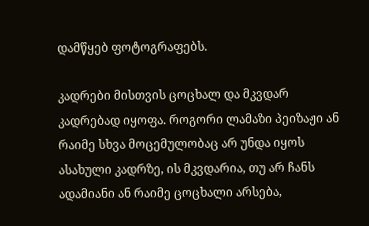დამწყებ ფოტოგრაფებს.

კადრები მისთვის ცოცხალ და მკვდარ კადრებად იყოფა. როგორი ლამაზი პეიზაჟი ან რაიმე სხვა მოცემულობაც არ უნდა იყოს ასახული კადრზე, ის მკვდარია, თუ არ ჩანს ადამიანი ან რაიმე ცოცხალი არსება,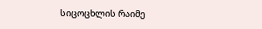სიცოცხლის რაიმე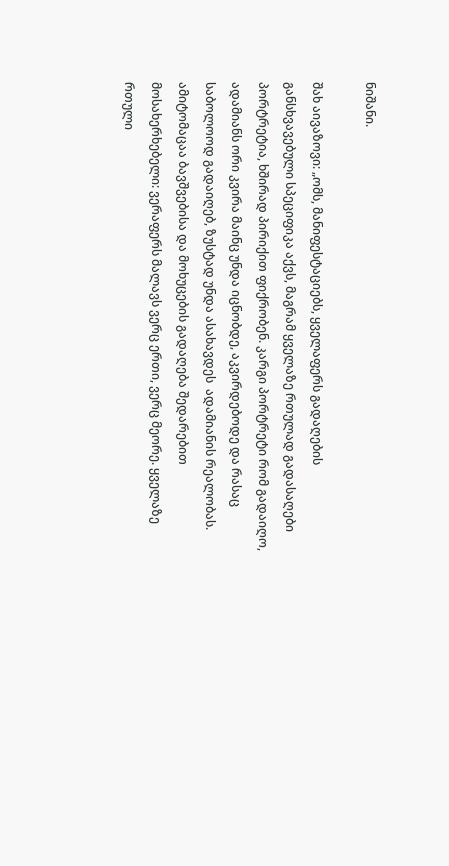ნიშანი.

შახ აივაზოვი: „ომს, მანიფესტაციებს, ყველაფერს გადაღების განსხვავებული სპეციფიკა აქვს, მაგრამ ყველაზე რთულად გადასაღები პორტრეტია, ხშირად პირიქით ფიქრობენ. კარგი პორტრეტი რომ გადაიღო, ადამიანს ორი კვირა მაინც უნდა იცნობდე, აკვირდებოდე და რასაც საბოლოოდ გადაიღებ, ზუსტად უნდა ასახავდეს  ადამიანის რეალობას.  ამიტომაცაა ბავშვებისა და მოხუცების გადაღება შედარებით მოსახერხებელი: ვერაფერს მალავს ვერც ერთი, ვერც მეორე. ყველაზე რთული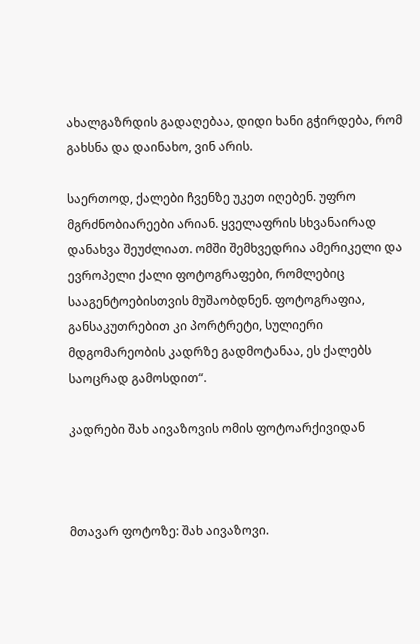ახალგაზრდის გადაღებაა, დიდი ხანი გჭირდება, რომ გახსნა და დაინახო, ვინ არის.

საერთოდ, ქალები ჩვენზე უკეთ იღებენ. უფრო მგრძნობიარეები არიან. ყველაფრის სხვანაირად დანახვა შეუძლიათ. ომში შემხვედრია ამერიკელი და ევროპელი ქალი ფოტოგრაფები, რომლებიც სააგენტოებისთვის მუშაობდნენ. ფოტოგრაფია, განსაკუთრებით კი პორტრეტი, სულიერი მდგომარეობის კადრზე გადმოტანაა, ეს ქალებს საოცრად გამოსდით“.

კადრები შახ აივაზოვის ომის ფოტოარქივიდან



მთავარ ფოტოზე: შახ აივაზოვი.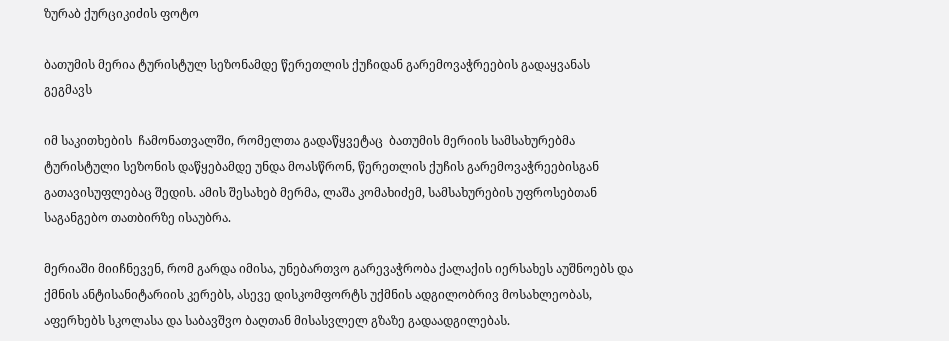ზურაბ ქურციკიძის ფოტო

ბათუმის მერია ტურისტულ სეზონამდე წერეთლის ქუჩიდან გარემოვაჭრეების გადაყვანას გეგმავს

იმ საკითხების  ჩამონათვალში, რომელთა გადაწყვეტაც  ბათუმის მერიის სამსახურებმა ტურისტული სეზონის დაწყებამდე უნდა მოასწრონ, წერეთლის ქუჩის გარემოვაჭრეებისგან გათავისუფლებაც შედის. ამის შესახებ მერმა, ლაშა კომახიძემ, სამსახურების უფროსებთან საგანგებო თათბირზე ისაუბრა.

მერიაში მიიჩნევენ, რომ გარდა იმისა, უნებართვო გარევაჭრობა ქალაქის იერსახეს აუშნოებს და ქმნის ანტისანიტარიის კერებს, ასევე დისკომფორტს უქმნის ადგილობრივ მოსახლეობას, აფერხებს სკოლასა და საბავშვო ბაღთან მისასვლელ გზაზე გადაადგილებას.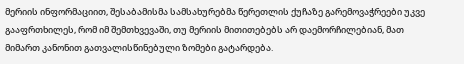მერიის ინფორმაციით, შესაბამისმა სამსახურებმა წერეთლის ქუჩაზე გარემოვაჭრეები უკვე გააფრთხილეს, რომ იმ შემთხვევაში, თუ მერიის მითითებებს არ დაემორჩილებიან, მათ მიმართ კანონით გათვალისწინებული ზომები გატარდება.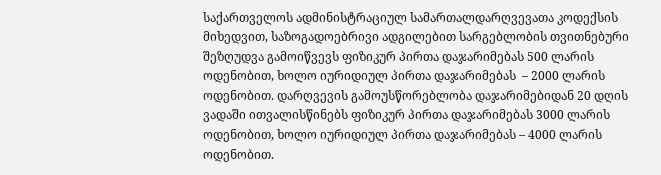საქართველოს ადმინისტრაციულ სამართალდარღვევათა კოდექსის მიხედვით, საზოგადოებრივი ადგილებით სარგებლობის თვითნებური შეზღუდვა გამოიწვევს ფიზიკურ პირთა დაჯარიმებას 500 ლარის ოდენობით, ხოლო იურიდიულ პირთა დაჯარიმებას  – 2000 ლარის ოდენობით. დარღვევის გამოუსწორებლობა დაჯარიმებიდან 20 დღის ვადაში ითვალისწინებს ფიზიკურ პირთა დაჯარიმებას 3000 ლარის ოდენობით, ხოლო იურიდიულ პირთა დაჯარიმებას – 4000 ლარის ოდენობით.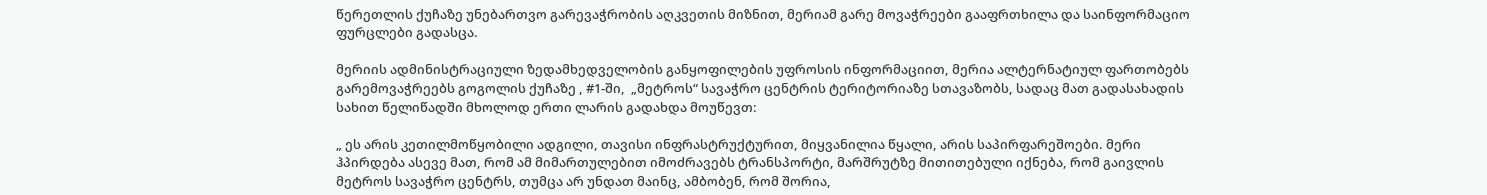წერეთლის ქუჩაზე უნებართვო გარევაჭრობის აღკვეთის მიზნით, მერიამ გარე მოვაჭრეები გააფრთხილა და საინფორმაციო ფურცლები გადასცა.

მერიის ადმინისტრაციული ზედამხედველობის განყოფილების უფროსის ინფორმაციით, მერია ალტერნატიულ ფართობებს გარემოვაჭრეებს გოგოლის ქუჩაზე , #1-ში,  „მეტროს“ სავაჭრო ცენტრის ტერიტორიაზე სთავაზობს, სადაც მათ გადასახადის სახით წელიწადში მხოლოდ ერთი ლარის გადახდა მოუწევთ:

„ ეს არის კეთილმოწყობილი ადგილი, თავისი ინფრასტრუქტურით, მიყვანილია წყალი, არის საპირფარეშოები. მერი ჰპირდება ასევე მათ, რომ ამ მიმართულებით იმოძრავებს ტრანსპორტი, მარშრუტზე მითითებული იქნება, რომ გაივლის მეტროს სავაჭრო ცენტრს, თუმცა არ უნდათ მაინც, ამბობენ, რომ შორია,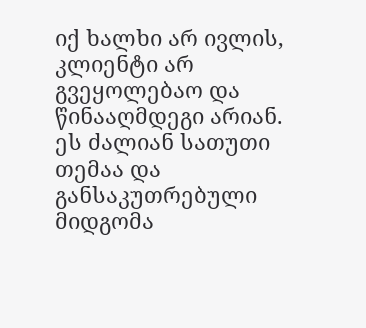იქ ხალხი არ ივლის, კლიენტი არ გვეყოლებაო და წინააღმდეგი არიან. ეს ძალიან სათუთი თემაა და განსაკუთრებული მიდგომა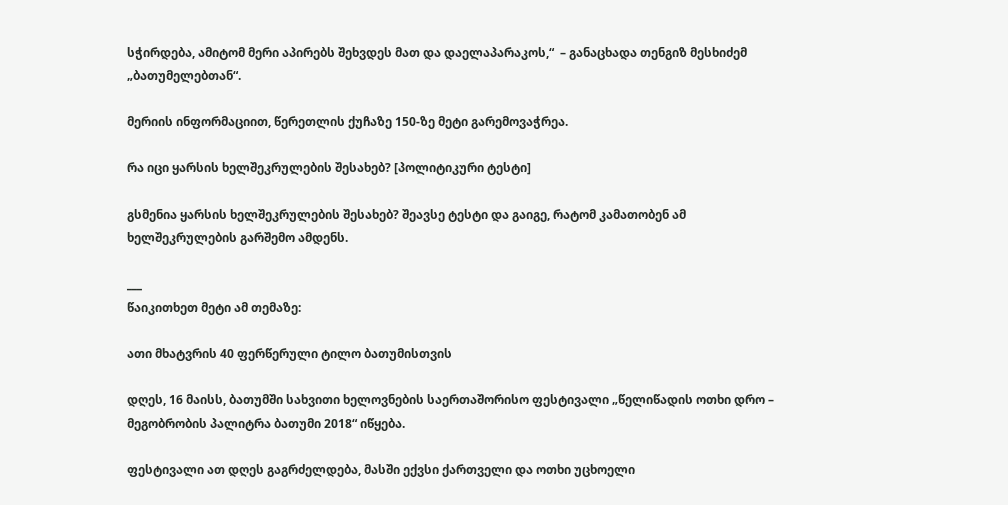სჭირდება, ამიტომ მერი აპირებს შეხვდეს მათ და დაელაპარაკოს,“  – განაცხადა თენგიზ მესხიძემ „ბათუმელებთან“.

მერიის ინფორმაციით, წერეთლის ქუჩაზე 150-ზე მეტი გარემოვაჭრეა.

რა იცი ყარსის ხელშეკრულების შესახებ? [პოლიტიკური ტესტი]

გსმენია ყარსის ხელშეკრულების შესახებ? შეავსე ტესტი და გაიგე, რატომ კამათობენ ამ ხელშეკრულების გარშემო ამდენს.

___
წაიკითხეთ მეტი ამ თემაზე:

ათი მხატვრის 40 ფერწერული ტილო ბათუმისთვის

დღეს, 16 მაისს, ბათუმში სახვითი ხელოვნების საერთაშორისო ფესტივალი „წელიწადის ოთხი დრო – მეგობრობის პალიტრა ბათუმი 2018“ იწყება.

ფესტივალი ათ დღეს გაგრძელდება, მასში ექვსი ქართველი და ოთხი უცხოელი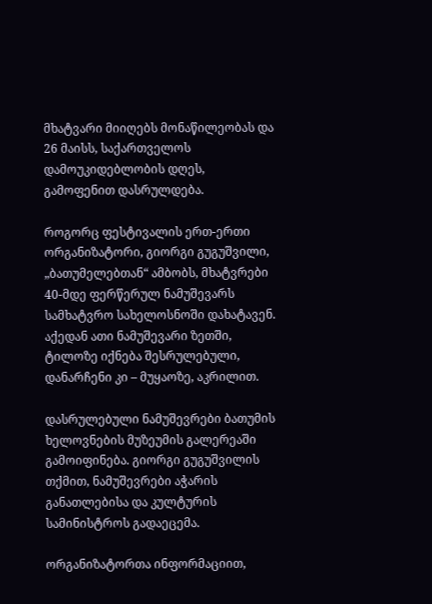მხატვარი მიიღებს მონაწილეობას და 26 მაისს, საქართველოს დამოუკიდებლობის დღეს, გამოფენით დასრულდება.

როგორც ფესტივალის ერთ-ერთი ორგანიზატორი, გიორგი გუგუშვილი, „ბათუმელებთან“ ამბობს, მხატვრები 40-მდე ფერწერულ ნამუშევარს სამხატვრო სახელოსნოში დახატავენ. აქედან ათი ნამუშევარი ზეთში, ტილოზე იქნება შესრულებული, დანარჩენი კი – მუყაოზე, აკრილით.

დასრულებული ნამუშევრები ბათუმის ხელოვნების მუზეუმის გალერეაში გამოიფინება. გიორგი გუგუშვილის თქმით, ნამუშევრები აჭარის განათლებისა და კულტურის სამინისტროს გადაეცემა.

ორგანიზატორთა ინფორმაციით,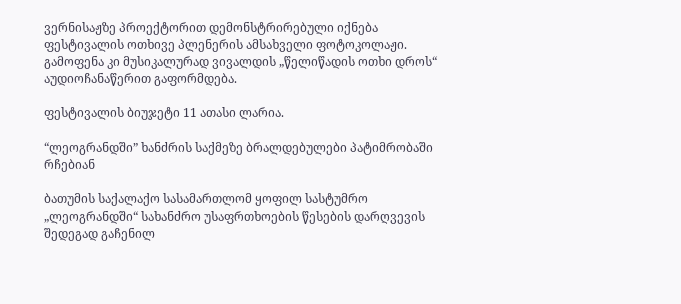ვერნისაჟზე პროექტორით დემონსტრირებული იქნება ფესტივალის ოთხივე პლენერის ამსახველი ფოტოკოლაჟი. გამოფენა კი მუსიკალურად ვივალდის „წელიწადის ოთხი დროს“ აუდიოჩანაწერით გაფორმდება.

ფესტივალის ბიუჯეტი 11 ათასი ლარია.

“ლეოგრანდში” ხანძრის საქმეზე ბრალდებულები პატიმრობაში რჩებიან

ბათუმის საქალაქო სასამართლომ ყოფილ სასტუმრო „ლეოგრანდში“ სახანძრო უსაფრთხოების წესების დარღვევის შედეგად გაჩენილ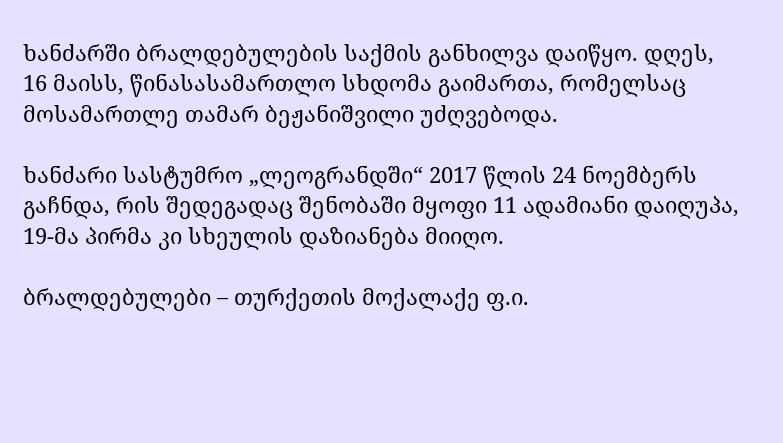ხანძარში ბრალდებულების საქმის განხილვა დაიწყო. დღეს, 16 მაისს, წინასასამართლო სხდომა გაიმართა, რომელსაც მოსამართლე თამარ ბეჟანიშვილი უძღვებოდა.

ხანძარი სასტუმრო „ლეოგრანდში“ 2017 წლის 24 ნოემბერს გაჩნდა, რის შედეგადაც შენობაში მყოფი 11 ადამიანი დაიღუპა, 19-მა პირმა კი სხეულის დაზიანება მიიღო.

ბრალდებულები – თურქეთის მოქალაქე ფ.ი.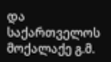და საქართველოს მოქალაქე გ.მ.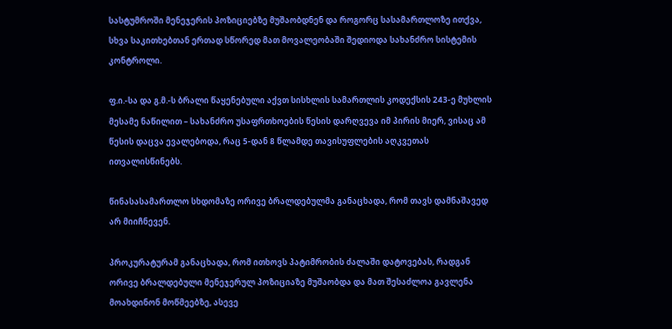სასტუმროში მენეჯერის პოზიციებზე მუშაობდნენ და როგორც სასამართლოზე ითქვა, სხვა საკითხებთან ერთად სწორედ მათ მოვალეობაში შედიოდა სახანძრო სისტემის კონტროლი.

ფ.ი.-სა და გ.მ.-ს ბრალი წაყენებული აქვთ სისხლის სამართლის კოდექსის 243-ე მუხლის მესამე ნაწილით – სახანძრო უსაფრთხოების წესის დარღვევა იმ პირის მიერ, ვისაც ამ წესის დაცვა ევალებოდა, რაც 5-დან 8 წლამდე თავისუფლების აღკვეთას ითვალისწინებს.

წინასასამართლო სხდომაზე ორივე ბრალდებულმა განაცხადა, რომ თავს დამნაშავედ არ მიიჩნევენ.

პროკურატურამ განაცხადა, რომ ითხოვს პატიმრობის ძალაში დატოვებას, რადგან ორივე ბრალდებული მენეჯერულ პოზიციაზე მუშაობდა და მათ შესაძლოა გავლენა მოახდინონ მოწმეებზე, ასევე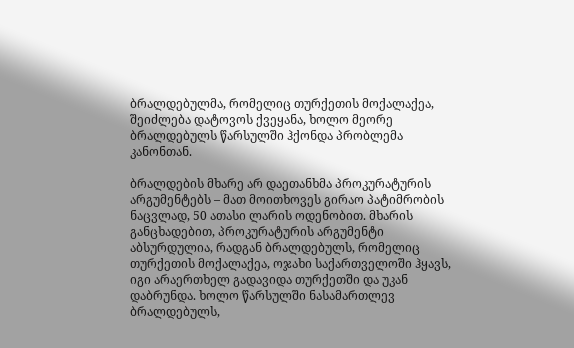ბრალდებულმა, რომელიც თურქეთის მოქალაქეა, შეიძლება დატოვოს ქვეყანა, ხოლო მეორე ბრალდებულს წარსულში ჰქონდა პრობლემა კანონთან.

ბრალდების მხარე არ დაეთანხმა პროკურატურის არგუმენტებს – მათ მოითხოვეს გირაო პატიმრობის ნაცვლად, 50 ათასი ლარის ოდენობით. მხარის განცხადებით, პროკურატურის არგუმენტი აბსურდულია, რადგან ბრალდებულს, რომელიც თურქეთის მოქალაქეა, ოჯახი საქართველოში ჰყავს, იგი არაერთხელ გადავიდა თურქეთში და უკან დაბრუნდა. ხოლო წარსულში ნასამართლევ ბრალდებულს,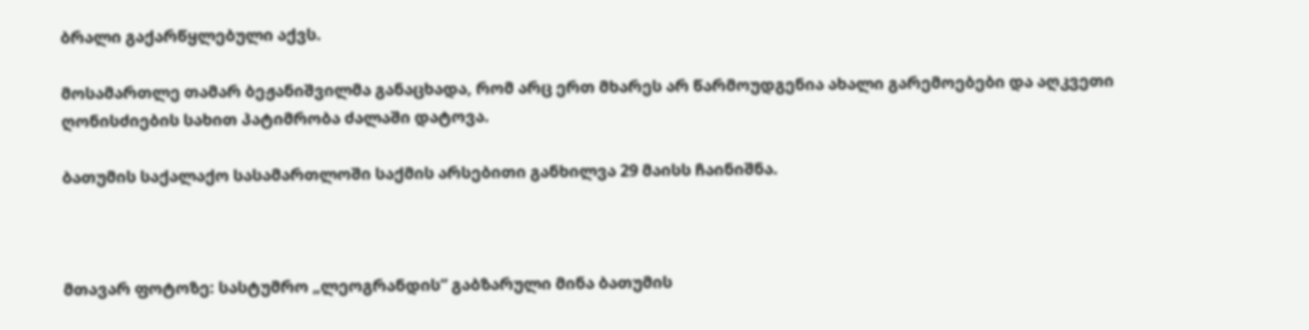ბრალი გაქარწყლებული აქვს.

მოსამართლე თამარ ბეჟანიშვილმა განაცხადა, რომ არც ერთ მხარეს არ წარმოუდგენია ახალი გარემოებები და აღკვეთი ღონისძიების სახით პატიმრობა ძალაში დატოვა.

ბათუმის საქალაქო სასამართლოში საქმის არსებითი განხილვა 29 მაისს ჩაინიშნა.



მთავარ ფოტოზე: სასტუმრო „ლეოგრანდის“ გაბზარული მინა ბათუმის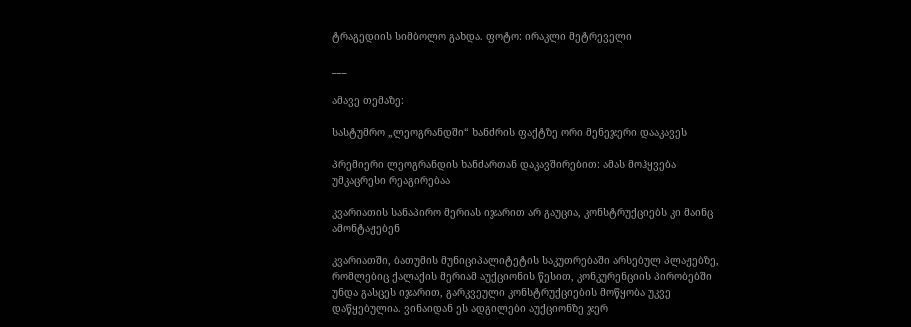ტრაგედიის სიმბოლო გახდა. ფოტო: ირაკლი მეტრეველი

___

ამავე თემაზე:

სასტუმრო „ლეოგრანდში“ ხანძრის ფაქტზე ორი მენეჯერი დააკავეს

პრემიერი ლეოგრანდის ხანძართან დაკავშირებით: ამას მოჰყვება უმკაცრესი რეაგირებაა

კვარიათის სანაპირო მერიას იჯარით არ გაუცია, კონსტრუქციებს კი მაინც ამონტაჟებენ

კვარიათში, ბათუმის მუნიციპალიტეტის საკუთრებაში არსებულ პლაჟებზე, რომლებიც ქალაქის მერიამ აუქციონის წესით, კონკურენციის პირობებში უნდა გასცეს იჯარით, გარკვეული კონსტრუქციების მოწყობა უკვე დაწყებულია. ვინაიდან ეს ადგილები აუქციონზე ჯერ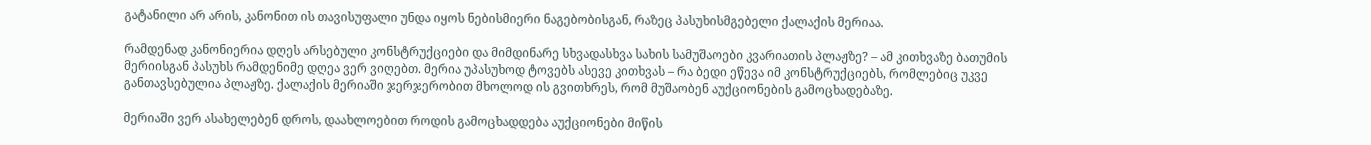გატანილი არ არის, კანონით ის თავისუფალი უნდა იყოს ნებისმიერი ნაგებობისგან, რაზეც პასუხისმგებელი ქალაქის მერიაა.

რამდენად კანონიერია დღეს არსებული კონსტრუქციები და მიმდინარე სხვადასხვა სახის სამუშაოები კვარიათის პლაჟზე? – ამ კითხვაზე ბათუმის მერიისგან პასუხს რამდენიმე დღეა ვერ ვიღებთ. მერია უპასუხოდ ტოვებს ასევე კითხვას – რა ბედი ეწევა იმ კონსტრუქციებს, რომლებიც უკვე განთავსებულია პლაჟზე. ქალაქის მერიაში ჯერჯერობით მხოლოდ ის გვითხრეს, რომ მუშაობენ აუქციონების გამოცხადებაზე.

მერიაში ვერ ასახელებენ დროს, დაახლოებით როდის გამოცხადდება აუქციონები მიწის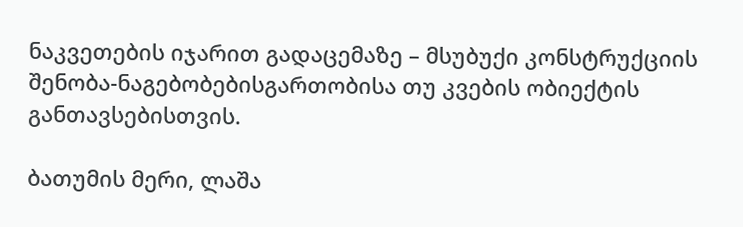ნაკვეთების იჯარით გადაცემაზე – მსუბუქი კონსტრუქციის შენობა-ნაგებობებისგართობისა თუ კვების ობიექტის განთავსებისთვის.

ბათუმის მერი, ლაშა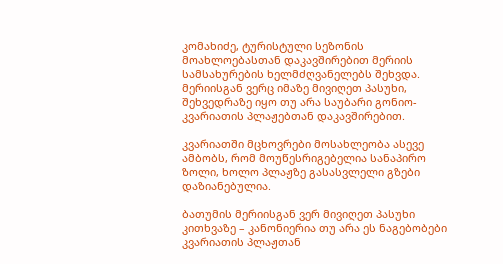კომახიძე, ტურისტული სეზონის მოახლოებასთან დაკავშირებით მერიის სამსახურების ხელმძღვანელებს შეხვდა. მერიისგან ვერც იმაზე მივიღეთ პასუხი, შეხვედრაზე იყო თუ არა საუბარი გონიო-კვარიათის პლაჟებთან დაკავშირებით.

კვარიათში მცხოვრები მოსახლეობა ასევე ამბობს, რომ მოუწესრიგებელია სანაპირო ზოლი, ხოლო პლაჟზე გასასვლელი გზები დაზიანებულია.

ბათუმის მერიისგან ვერ მივიღეთ პასუხი კითხვაზე – კანონიერია თუ არა ეს ნაგებობები კვარიათის პლაჟთან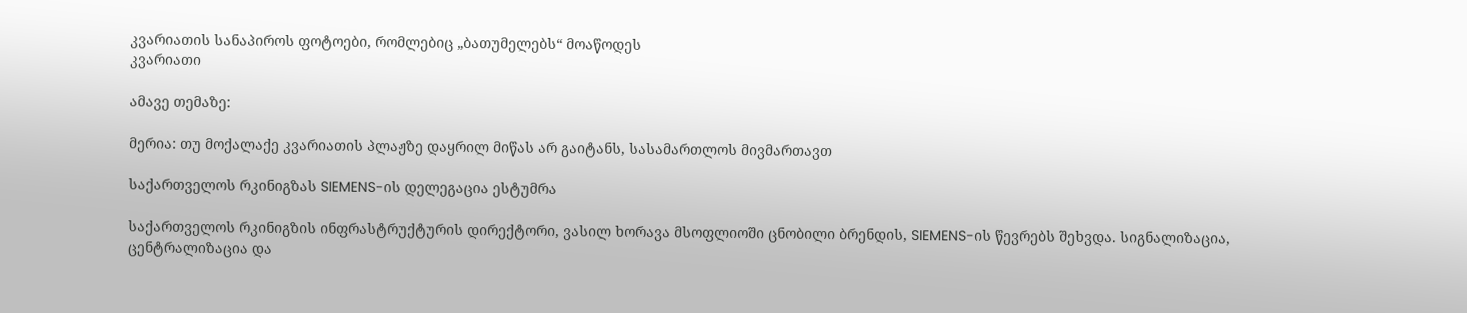კვარიათის სანაპიროს ფოტოები, რომლებიც „ბათუმელებს“ მოაწოდეს
კვარიათი

ამავე თემაზე:

მერია: თუ მოქალაქე კვარიათის პლაჟზე დაყრილ მიწას არ გაიტანს, სასამართლოს მივმართავთ

საქართველოს რკინიგზას SIEMENS-ის დელეგაცია ესტუმრა

საქართველოს რკინიგზის ინფრასტრუქტურის დირექტორი, ვასილ ხორავა მსოფლიოში ცნობილი ბრენდის, SIEMENS-ის წევრებს შეხვდა. სიგნალიზაცია, ცენტრალიზაცია და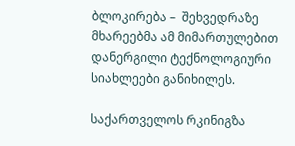ბლოკირება –  შეხვედრაზე მხარეებმა ამ მიმართულებით დანერგილი ტექნოლოგიური სიახლეები განიხილეს.

საქართველოს რკინიგზა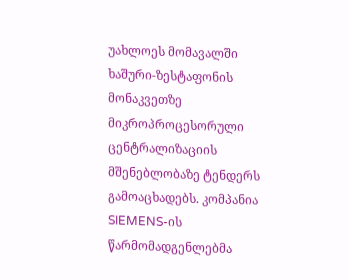უახლოეს მომავალში ხაშური-ზესტაფონის მონაკვეთზე მიკროპროცესორული ცენტრალიზაციის მშენებლობაზე ტენდერს გამოაცხადებს. კომპანია SIEMENS-ის წარმომადგენლებმა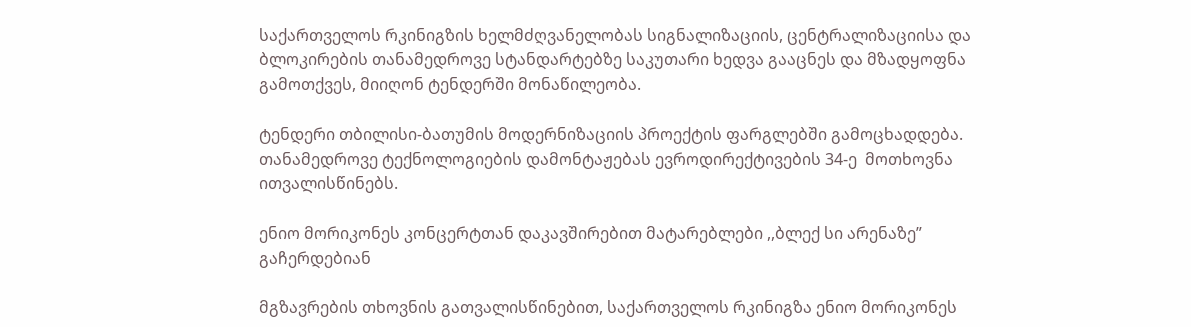საქართველოს რკინიგზის ხელმძღვანელობას სიგნალიზაციის, ცენტრალიზაციისა და ბლოკირების თანამედროვე სტანდარტებზე საკუთარი ხედვა გააცნეს და მზადყოფნა გამოთქვეს, მიიღონ ტენდერში მონაწილეობა.

ტენდერი თბილისი-ბათუმის მოდერნიზაციის პროექტის ფარგლებში გამოცხადდება. თანამედროვე ტექნოლოგიების დამონტაჟებას ევროდირექტივების 34-ე  მოთხოვნა ითვალისწინებს.

ენიო მორიკონეს კონცერტთან დაკავშირებით მატარებლები ,,ბლექ სი არენაზე” გაჩერდებიან

მგზავრების თხოვნის გათვალისწინებით, საქართველოს რკინიგზა ენიო მორიკონეს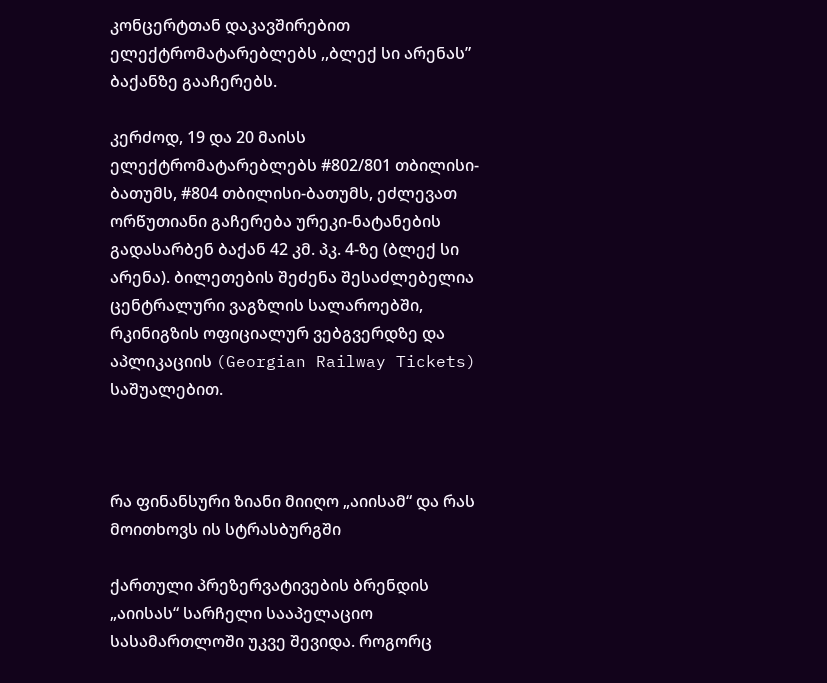კონცერტთან დაკავშირებით ელექტრომატარებლებს ,,ბლექ სი არენას” ბაქანზე გააჩერებს.

კერძოდ, 19 და 20 მაისს ელექტრომატარებლებს #802/801 თბილისი-ბათუმს, #804 თბილისი-ბათუმს, ეძლევათ ორწუთიანი გაჩერება ურეკი-ნატანების გადასარბენ ბაქან 42 კმ. პკ. 4-ზე (ბლექ სი არენა). ბილეთების შეძენა შესაძლებელია ცენტრალური ვაგზლის სალაროებში,  რკინიგზის ოფიციალურ ვებგვერდზე და აპლიკაციის (Georgian Railway Tickets) საშუალებით.



რა ფინანსური ზიანი მიიღო „აიისამ“ და რას მოითხოვს ის სტრასბურგში

ქართული პრეზერვატივების ბრენდის „აიისას“ სარჩელი სააპელაციო სასამართლოში უკვე შევიდა. როგორც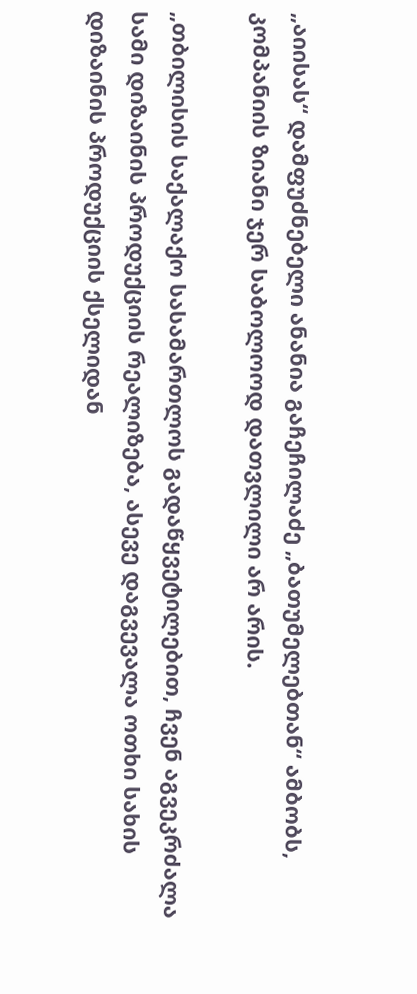„აიისას“ დამფუძნებელი ანანია გაჩეჩილაძე „ბათუმელებთან“ ამბობს, კომპანიის ზიანი ჯერ საბოლოოდ დათვლილი არ არის.

„თბილისის საქალაქო სასამართლოს გადაწყვეტილებით, ჩვენ აგვეკრძალა სამი დიზაინის პროდუქციის რეალიზება, ასევე დაგვევალა ოთხი სახის დიზაინის პროდუქციის ქსელიდან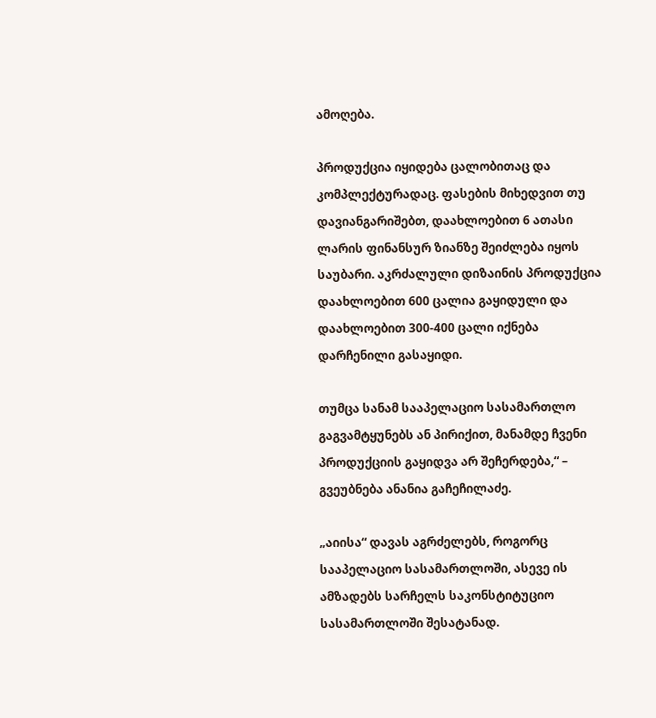ამოღება.

პროდუქცია იყიდება ცალობითაც და კომპლექტურადაც. ფასების მიხედვით თუ დავიანგარიშებთ, დაახლოებით 6 ათასი ლარის ფინანსურ ზიანზე შეიძლება იყოს საუბარი. აკრძალული დიზაინის პროდუქცია დაახლოებით 600 ცალია გაყიდული და დაახლოებით 300-400 ცალი იქნება დარჩენილი გასაყიდი.

თუმცა სანამ სააპელაციო სასამართლო გაგვამტყუნებს ან პირიქით, მანამდე ჩვენი პროდუქციის გაყიდვა არ შეჩერდება,“ – გვეუბნება ანანია გაჩეჩილაძე.

„აიისა“ დავას აგრძელებს, როგორც სააპელაციო სასამართლოში, ასევე ის ამზადებს სარჩელს საკონსტიტუციო სასამართლოში შესატანად.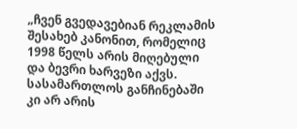„ჩვენ გვედავებიან რეკლამის შესახებ კანონით, რომელიც 1998 წელს არის მიღებული და ბევრი ხარვეზი აქვს. სასამართლოს განჩინებაში კი არ არის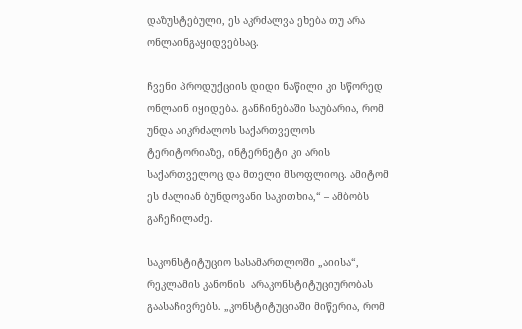დაზუსტებული, ეს აკრძალვა ეხება თუ არა ონლაინგაყიდვებსაც.

ჩვენი პროდუქციის დიდი ნაწილი კი სწორედ ონლაინ იყიდება. განჩინებაში საუბარია, რომ უნდა აიკრძალოს საქართველოს ტერიტორიაზე, ინტერნეტი კი არის საქართველოც და მთელი მსოფლიოც. ამიტომ ეს ძალიან ბუნდოვანი საკითხია,“ – ამბობს გაჩეჩილაძე.

საკონსტიტუციო სასამართლოში „აიისა“, რეკლამის კანონის  არაკონსტიტუციურობას გაასაჩივრებს. „კონსტიტუციაში მიწერია, რომ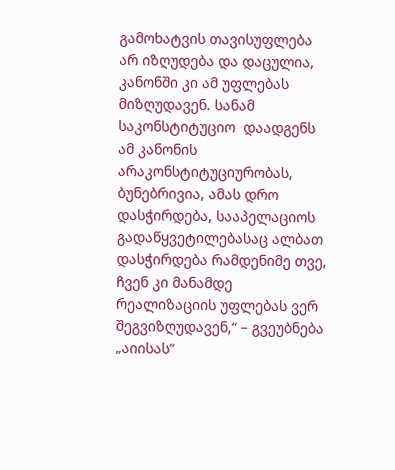გამოხატვის თავისუფლება არ იზღუდება და დაცულია, კანონში კი ამ უფლებას მიზღუდავენ. სანამ საკონსტიტუციო  დაადგენს ამ კანონის არაკონსტიტუციურობას, ბუნებრივია, ამას დრო დასჭირდება, სააპელაციოს გადაწყვეტილებასაც ალბათ დასჭირდება რამდენიმე თვე, ჩვენ კი მანამდე რეალიზაციის უფლებას ვერ შეგვიზღუდავენ,“ – გვეუბნება „აიისას“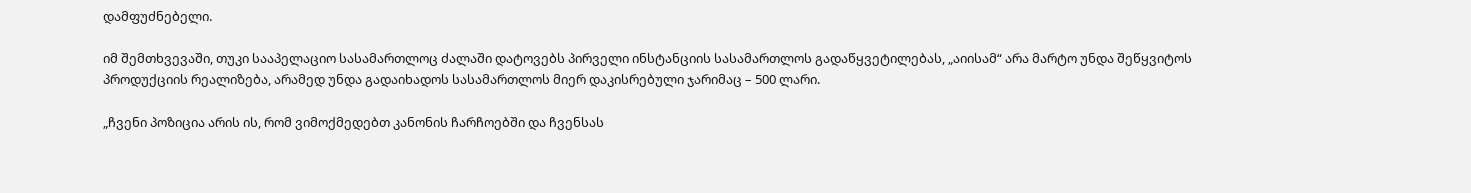დამფუძნებელი.

იმ შემთხვევაში, თუკი სააპელაციო სასამართლოც ძალაში დატოვებს პირველი ინსტანციის სასამართლოს გადაწყვეტილებას, „აიისამ“ არა მარტო უნდა შეწყვიტოს პროდუქციის რეალიზება, არამედ უნდა გადაიხადოს სასამართლოს მიერ დაკისრებული ჯარიმაც – 500 ლარი.

„ჩვენი პოზიცია არის ის, რომ ვიმოქმედებთ კანონის ჩარჩოებში და ჩვენსას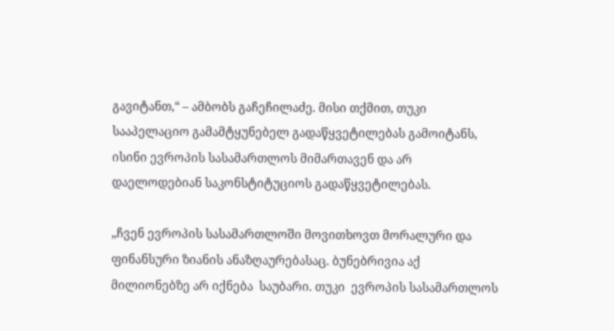გავიტანთ,“ – ამბობს გაჩეჩილაძე. მისი თქმით, თუკი სააპელაციო გამამტყუნებელ გადაწყვეტილებას გამოიტანს, ისინი ევროპის სასამართლოს მიმართავენ და არ დაელოდებიან საკონსტიტუციოს გადაწყვეტილებას.

„ჩვენ ევროპის სასამართლოში მოვითხოვთ მორალური და ფინანსური ზიანის ანაზღაურებასაც. ბუნებრივია აქ მილიონებზე არ იქნება  საუბარი. თუკი  ევროპის სასამართლოს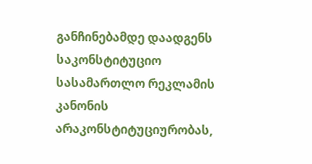განჩინებამდე დაადგენს საკონსტიტუციო სასამართლო რეკლამის კანონის არაკონსტიტუციურობას,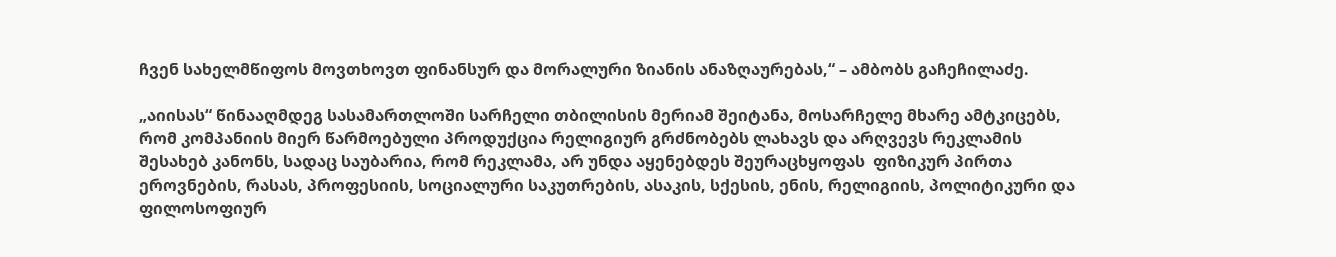ჩვენ სახელმწიფოს მოვთხოვთ ფინანსურ და მორალური ზიანის ანაზღაურებას,“ – ამბობს გაჩეჩილაძე.

„აიისას“ წინააღმდეგ სასამართლოში სარჩელი თბილისის მერიამ შეიტანა, მოსარჩელე მხარე ამტკიცებს, რომ კომპანიის მიერ წარმოებული პროდუქცია რელიგიურ გრძნობებს ლახავს და არღვევს რეკლამის შესახებ კანონს, სადაც საუბარია, რომ რეკლამა, არ უნდა აყენებდეს შეურაცხყოფას  ფიზიკურ პირთა ეროვნების, რასას, პროფესიის, სოციალური საკუთრების, ასაკის, სქესის, ენის, რელიგიის, პოლიტიკური და ფილოსოფიურ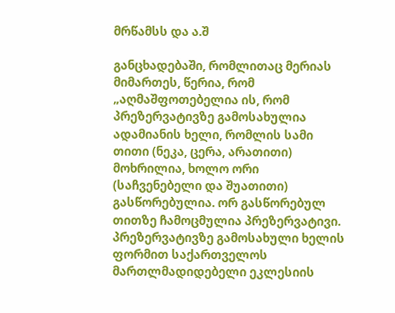მრწამსს და ა.შ

განცხადებაში, რომლითაც მერიას მიმართეს, წერია, რომ  „აღმაშფოთებელია ის, რომ პრეზერვატივზე გამოსახულია ადამიანის ხელი, რომლის სამი თითი (ნეკა, ცერა, არათითი) მოხრილია, ხოლო ორი (საჩვენებელი და შუათითი) გასწორებულია. ორ გასწორებულ თითზე ჩამოცმულია პრეზერვატივი. პრეზერვატივზე გამოსახული ხელის ფორმით საქართველოს მართლმადიდებელი ეკლესიის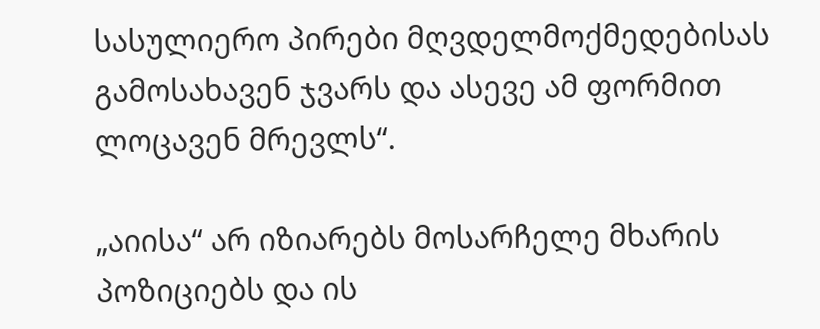სასულიერო პირები მღვდელმოქმედებისას გამოსახავენ ჯვარს და ასევე ამ ფორმით ლოცავენ მრევლს“.

„აიისა“ არ იზიარებს მოსარჩელე მხარის პოზიციებს და ის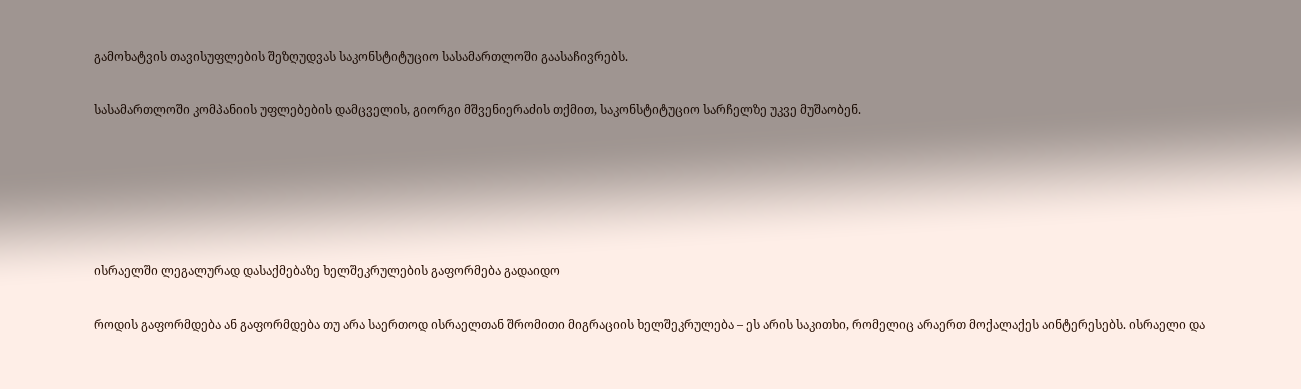გამოხატვის თავისუფლების შეზღუდვას საკონსტიტუციო სასამართლოში გაასაჩივრებს.

სასამართლოში კომპანიის უფლებების დამცველის, გიორგი მშვენიერაძის თქმით, საკონსტიტუციო სარჩელზე უკვე მუშაობენ.





ისრაელში ლეგალურად დასაქმებაზე ხელშეკრულების გაფორმება გადაიდო

როდის გაფორმდება ან გაფორმდება თუ არა საერთოდ ისრაელთან შრომითი მიგრაციის ხელშეკრულება – ეს არის საკითხი, რომელიც არაერთ მოქალაქეს აინტერესებს. ისრაელი და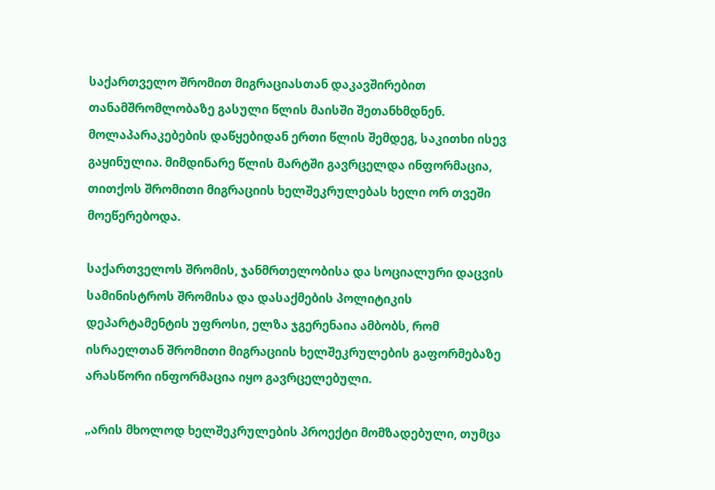საქართველო შრომით მიგრაციასთან დაკავშირებით თანამშრომლობაზე გასული წლის მაისში შეთანხმდნენ. მოლაპარაკებების დაწყებიდან ერთი წლის შემდეგ, საკითხი ისევ გაყინულია. მიმდინარე წლის მარტში გავრცელდა ინფორმაცია, თითქოს შრომითი მიგრაციის ხელშეკრულებას ხელი ორ თვეში მოეწერებოდა.

საქართველოს შრომის, ჯანმრთელობისა და სოციალური დაცვის სამინისტროს შრომისა და დასაქმების პოლიტიკის დეპარტამენტის უფროსი, ელზა ჯგერენაია ამბობს, რომ ისრაელთან შრომითი მიგრაციის ხელშეკრულების გაფორმებაზე არასწორი ინფორმაცია იყო გავრცელებული.

„არის მხოლოდ ხელშეკრულების პროექტი მომზადებული, თუმცა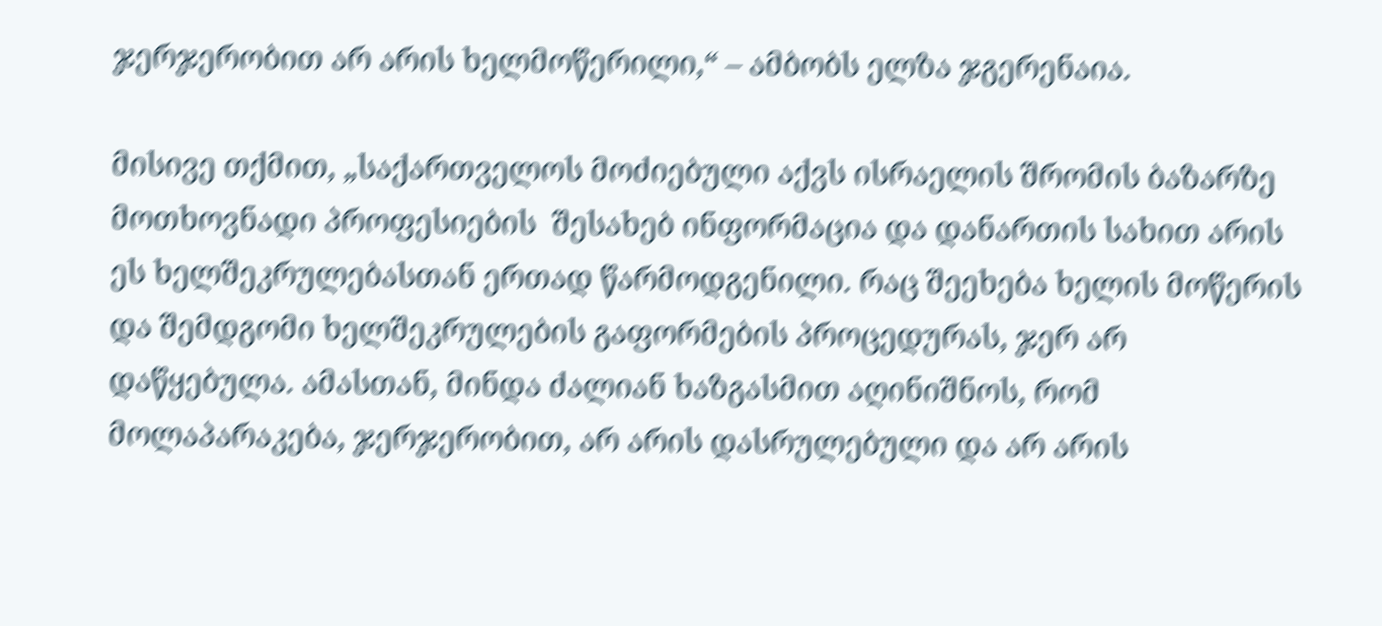ჯერჯერობით არ არის ხელმოწერილი,“ – ამბობს ელზა ჯგერენაია.

მისივე თქმით, „საქართველოს მოძიებული აქვს ისრაელის შრომის ბაზარზე მოთხოვნადი პროფესიების  შესახებ ინფორმაცია და დანართის სახით არის ეს ხელშეკრულებასთან ერთად წარმოდგენილი. რაც შეეხება ხელის მოწერის და შემდგომი ხელშეკრულების გაფორმების პროცედურას, ჯერ არ დაწყებულა. ამასთან, მინდა ძალიან ხაზგასმით აღინიშნოს, რომ მოლაპარაკება, ჯერჯერობით, არ არის დასრულებული და არ არის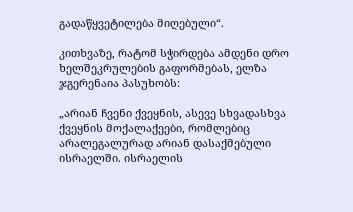გადაწყვეტილება მიღებული“.

კითხვაზე, რატომ სჭირდება ამდენი დრო ხელშეკრულების გაფორმებას, ელზა ჯგერენაია პასუხობს:

„არიან ჩვენი ქვეყნის, ასევე სხვადასხვა ქვეყნის მოქალაქეები, რომლებიც არალეგალურად არიან დასაქმებული ისრაელში. ისრაელის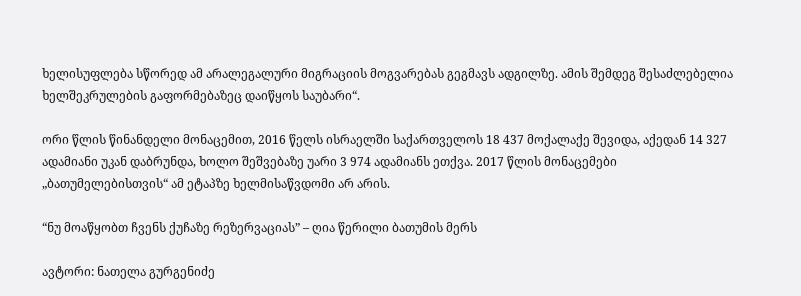ხელისუფლება სწორედ ამ არალეგალური მიგრაციის მოგვარებას გეგმავს ადგილზე. ამის შემდეგ შესაძლებელია ხელშეკრულების გაფორმებაზეც დაიწყოს საუბარი“.

ორი წლის წინანდელი მონაცემით, 2016 წელს ისრაელში საქართველოს 18 437 მოქალაქე შევიდა, აქედან 14 327 ადამიანი უკან დაბრუნდა, ხოლო შეშვებაზე უარი 3 974 ადამიანს ეთქვა. 2017 წლის მონაცემები „ბათუმელებისთვის“ ამ ეტაპზე ხელმისაწვდომი არ არის.

“ნუ მოაწყობთ ჩვენს ქუჩაზე რეზერვაციას” – ღია წერილი ბათუმის მერს

ავტორი: ნათელა გურგენიძე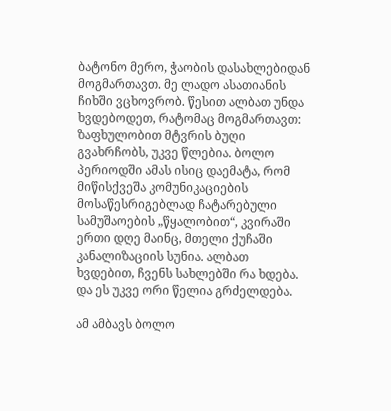ბატონო მერო, ჭაობის დასახლებიდან მოგმართავთ. მე ლადო ასათიანის ჩიხში ვცხოვრობ. წესით ალბათ უნდა ხვდებოდეთ, რატომაც მოგმართავთ: ზაფხულობით მტვრის ბუღი გვახრჩობს, უკვე წლებია. ბოლო პერიოდში ამას ისიც დაემატა, რომ მიწისქვეშა კომუნიკაციების მოსაწესრიგებლად ჩატარებული სამუშაოების „წყალობით“, კვირაში ერთი დღე მაინც, მთელი ქუჩაში კანალიზაციის სუნია. ალბათ ხვდებით, ჩვენს სახლებში რა ხდება. და ეს უკვე ორი წელია გრძელდება.

ამ ამბავს ბოლო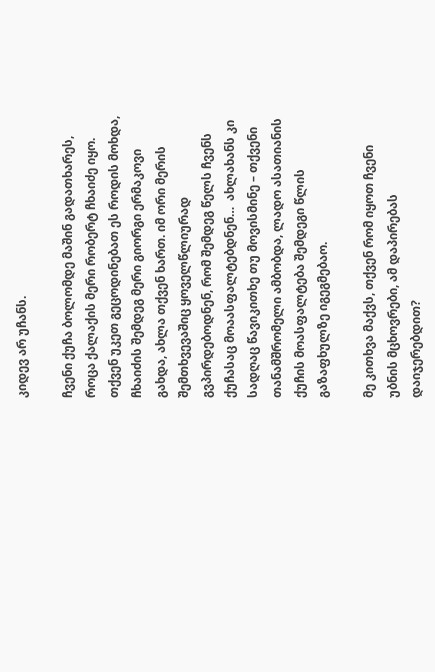კიდევ არ უჩანს.

ჩვენი ქუჩა ბოლომდე მაშინ გადათხარეს, როცა ქალაქის მერი რობერტ ჩხაიძე იყო. თქვენ უკეთ გეცოდინებათ ეს როდის მოხდა, ჩხაიძის შემდეგ მერი გიორგი ერმაკოვი გახდა, ახლა თქვენ ხართ. იმ ორი მერის შემთხვევაშიც ყოველწლიურად გვპირდებოდნენ, რომ შემდეგ წელს ჩვენს ქუჩასაც მოაასფალტებდნენ…  ახლახანს კი სადღაც წავიკითხე თუ მოვისმინე – თქვენი თანამშრომელი ამბობდა, ლადო ასათიანის ქუჩის მოასფალტება შემდეგი წლის გაზაფხულზე იგეგმებაო.

მე კითხვა მაქვს, თქვენ რომ იყოთ ჩვენი უბნის მცხოვრები, ამ დაპირებას დაიჯერებდით?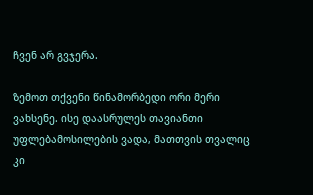ჩვენ არ გვჯერა.

ზემოთ თქვენი წინამორბედი ორი მერი ვახსენე. ისე დაასრულეს თავიანთი უფლებამოსილების ვადა, მათთვის თვალიც კი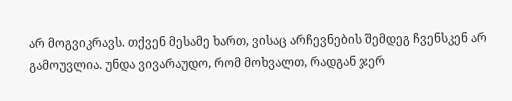არ მოგვიკრავს. თქვენ მესამე ხართ, ვისაც არჩევნების შემდეგ ჩვენსკენ არ გამოუვლია. უნდა ვივარაუდო, რომ მოხვალთ, რადგან ჯერ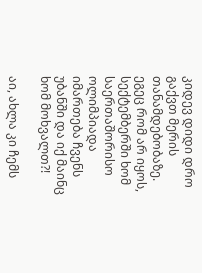კიდევ დიდი დრო გაქვთ მერის თანამდებობაზე. ეგეც რომ არ იყოს, სექტემბერში ხომ საერთაშორისო ოლიმპიადა იმართება ჩვენს უბანში და იქ მაინც ხომ მოხვალთ?!

აი, ახლა კი ჩემს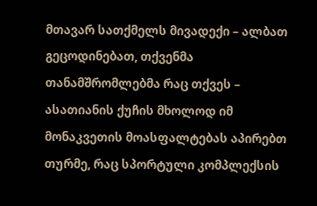მთავარ სათქმელს მივადექი – ალბათ გეცოდინებათ, თქვენმა თანამშრომლებმა რაც თქვეს – ასათიანის ქუჩის მხოლოდ იმ მონაკვეთის მოასფალტებას აპირებთ თურმე, რაც სპორტული კომპლექსის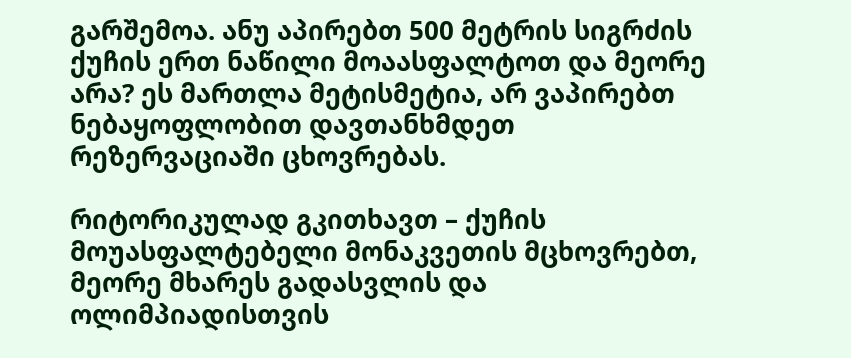გარშემოა. ანუ აპირებთ 500 მეტრის სიგრძის ქუჩის ერთ ნაწილი მოაასფალტოთ და მეორე არა? ეს მართლა მეტისმეტია, არ ვაპირებთ ნებაყოფლობით დავთანხმდეთ რეზერვაციაში ცხოვრებას.

რიტორიკულად გკითხავთ – ქუჩის მოუასფალტებელი მონაკვეთის მცხოვრებთ, მეორე მხარეს გადასვლის და ოლიმპიადისთვის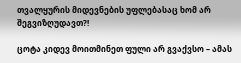თვალყურის მიდევნების უფლებასაც ხომ არ შეგვიზღუდავთ?!

ცოტა კიდევ მოითმინეთ ფული არ გვაქვსო – ამას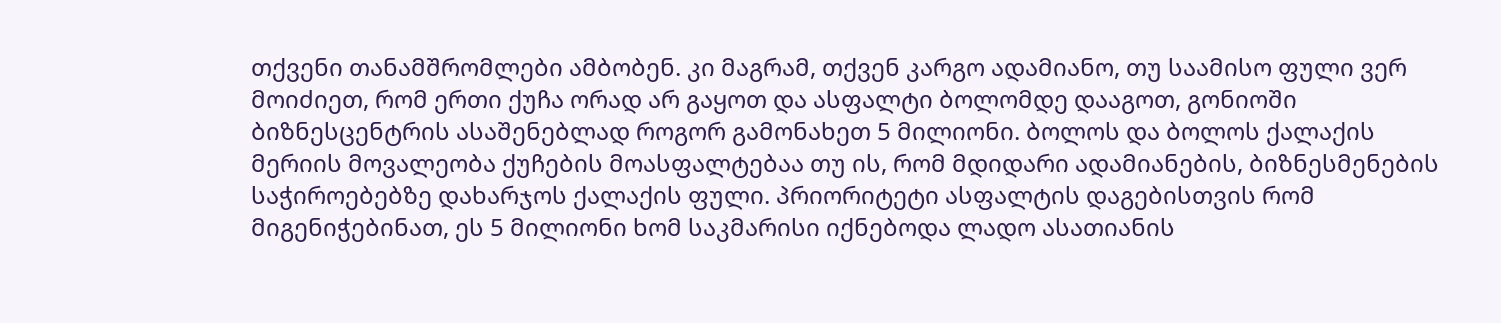თქვენი თანამშრომლები ამბობენ. კი მაგრამ, თქვენ კარგო ადამიანო, თუ საამისო ფული ვერ მოიძიეთ, რომ ერთი ქუჩა ორად არ გაყოთ და ასფალტი ბოლომდე დააგოთ, გონიოში ბიზნესცენტრის ასაშენებლად როგორ გამონახეთ 5 მილიონი. ბოლოს და ბოლოს ქალაქის მერიის მოვალეობა ქუჩების მოასფალტებაა თუ ის, რომ მდიდარი ადამიანების, ბიზნესმენების საჭიროებებზე დახარჯოს ქალაქის ფული. პრიორიტეტი ასფალტის დაგებისთვის რომ მიგენიჭებინათ, ეს 5 მილიონი ხომ საკმარისი იქნებოდა ლადო ასათიანის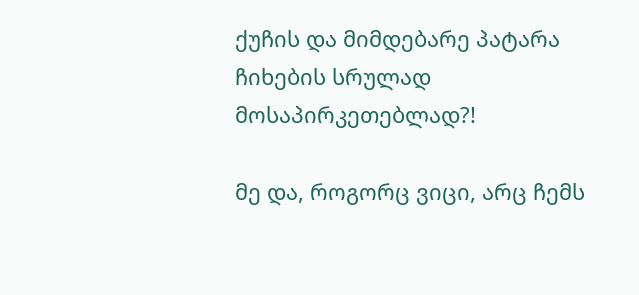ქუჩის და მიმდებარე პატარა ჩიხების სრულად მოსაპირკეთებლად?!

მე და, როგორც ვიცი, არც ჩემს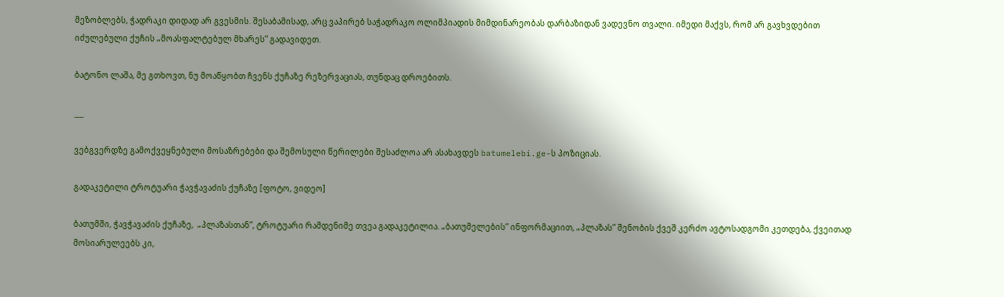მეზობლებს, ჭადრაკი დიდად არ გვესმის. შესაბამისად, არც ვაპირებ საჭადრაკო ოლიმპიადის მიმდინარეობას დარბაზიდან ვადევნო თვალი. იმედი მაქვს, რომ არ გავხვდებით იძულებული ქუჩის „მოასფალტებულ მხარეს“ გადავიდეთ.

ბატონო ლაშა, მე გთხოვთ, ნუ მოაწყობთ ჩვენს ქუჩაზე რეზერვაციას, თუნდაც დროებითს.

___

ვებგვერდზე გამოქვეყნებული მოსაზრებები და შემოსული წერილები შესაძლოა არ ასახავდეს batumelebi.ge-ს პოზიციას.

გადაკეტილი ტროტუარი ჭავჭავაძის ქუჩაზე [ფოტო, ვიდეო]

ბათუმში, ჭავჭავაძის ქუჩაზე,  „პლაზასთან“, ტროტუარი რამდენიმე თვეა გადაკეტილია. „ბათუმელების“ ინფორმაციით, „პლაზას“ შენობის ქვეშ კერძო ავტოსადგომი კეთდება, ქვეითად მოსიარულეებს კი,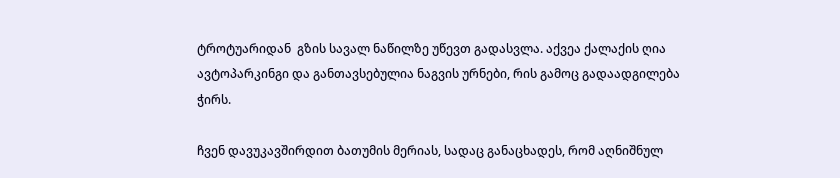ტროტუარიდან  გზის სავალ ნაწილზე უწევთ გადასვლა. აქვეა ქალაქის ღია ავტოპარკინგი და განთავსებულია ნაგვის ურნები, რის გამოც გადაადგილება ჭირს.

ჩვენ დავუკავშირდით ბათუმის მერიას, სადაც განაცხადეს, რომ აღნიშნულ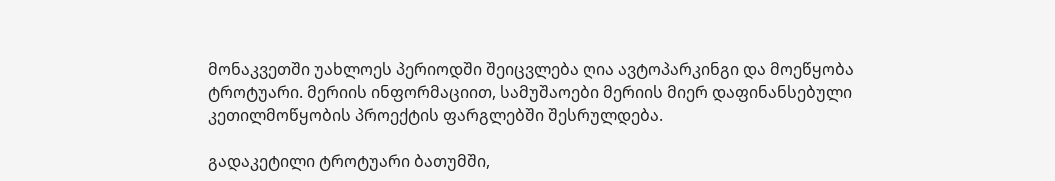მონაკვეთში უახლოეს პერიოდში შეიცვლება ღია ავტოპარკინგი და მოეწყობა ტროტუარი. მერიის ინფორმაციით, სამუშაოები მერიის მიერ დაფინანსებული კეთილმოწყობის პროექტის ფარგლებში შესრულდება.

გადაკეტილი ტროტუარი ბათუმში,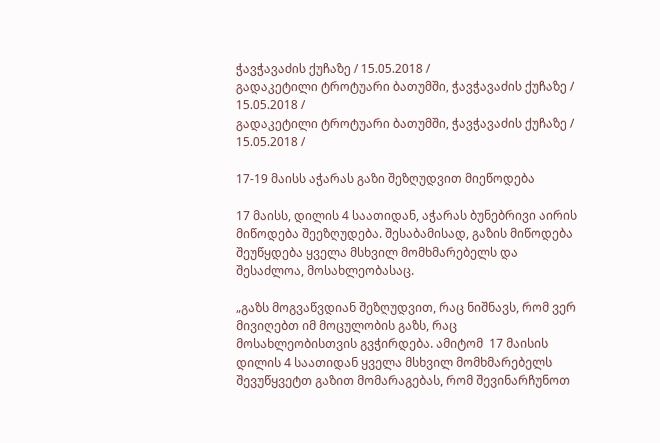ჭავჭავაძის ქუჩაზე / 15.05.2018 /
გადაკეტილი ტროტუარი ბათუმში, ჭავჭავაძის ქუჩაზე / 15.05.2018 /
გადაკეტილი ტროტუარი ბათუმში, ჭავჭავაძის ქუჩაზე / 15.05.2018 /

17-19 მაისს აჭარას გაზი შეზღუდვით მიეწოდება

17 მაისს, დილის 4 საათიდან, აჭარას ბუნებრივი აირის მიწოდება შეეზღუდება. შესაბამისად, გაზის მიწოდება შეუწყდება ყველა მსხვილ მომხმარებელს და შესაძლოა, მოსახლეობასაც.

„გაზს მოგვაწვდიან შეზღუდვით, რაც ნიშნავს, რომ ვერ მივიღებთ იმ მოცულობის გაზს, რაც მოსახლეობისთვის გვჭირდება. ამიტომ  17 მაისის დილის 4 საათიდან ყველა მსხვილ მომხმარებელს შევუწყვეტთ გაზით მომარაგებას, რომ შევინარჩუნოთ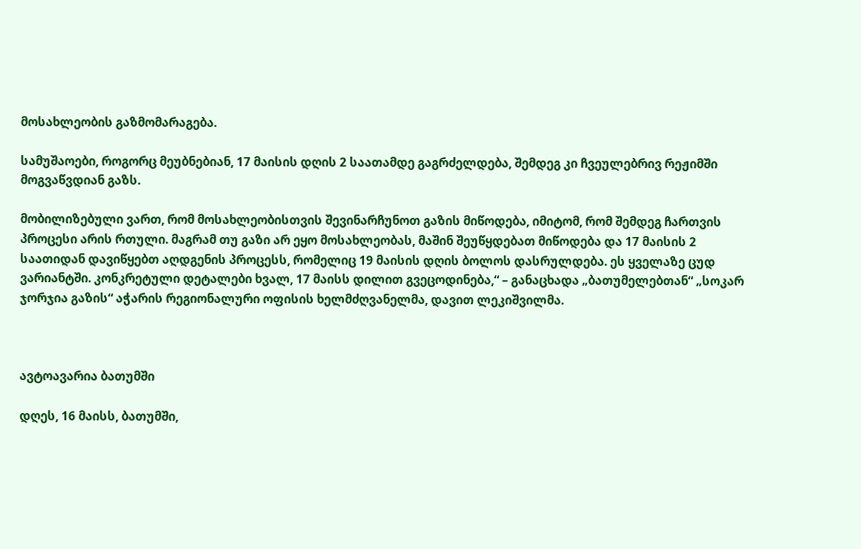მოსახლეობის გაზმომარაგება.

სამუშაოები, როგორც მეუბნებიან, 17 მაისის დღის 2 საათამდე გაგრძელდება, შემდეგ კი ჩვეულებრივ რეჟიმში მოგვაწვდიან გაზს.

მობილიზებული ვართ, რომ მოსახლეობისთვის შევინარჩუნოთ გაზის მიწოდება, იმიტომ, რომ შემდეგ ჩართვის პროცესი არის რთული. მაგრამ თუ გაზი არ ეყო მოსახლეობას, მაშინ შეუწყდებათ მიწოდება და 17 მაისის 2 საათიდან დავიწყებთ აღდგენის პროცესს, რომელიც 19 მაისის დღის ბოლოს დასრულდება. ეს ყველაზე ცუდ ვარიანტში. კონკრეტული დეტალები ხვალ, 17 მაისს დილით გვეცოდინება,“ – განაცხადა „ბათუმელებთან“ „სოკარ ჯორჯია გაზის“ აჭარის რეგიონალური ოფისის ხელმძღვანელმა, დავით ლეკიშვილმა.



ავტოავარია ბათუმში

დღეს, 16 მაისს, ბათუმში,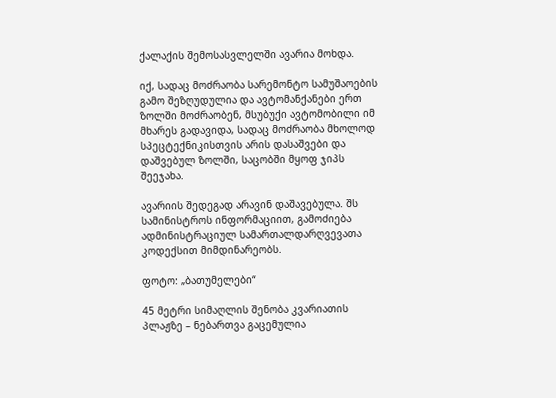ქალაქის შემოსასვლელში ავარია მოხდა.

იქ, სადაც მოძრაობა სარემონტო სამუშაოების გამო შეზღუდულია და ავტომანქანები ერთ ზოლში მოძრაობენ, მსუბუქი ავტომობილი იმ მხარეს გადავიდა, სადაც მოძრაობა მხოლოდ სპეცტექნიკისთვის არის დასაშვები და დაშვებულ ზოლში, საცობში მყოფ ჯიპს შეეჯახა.

ავარიის შედეგად არავინ დაშავებულა. შს სამინისტროს ინფორმაციით, გამოძიება ადმინისტრაციულ სამართალდარღვევათა კოდექსით მიმდინარეობს.

ფოტო: „ბათუმელები“

45 მეტრი სიმაღლის შენობა კვარიათის პლაჟზე – ნებართვა გაცემულია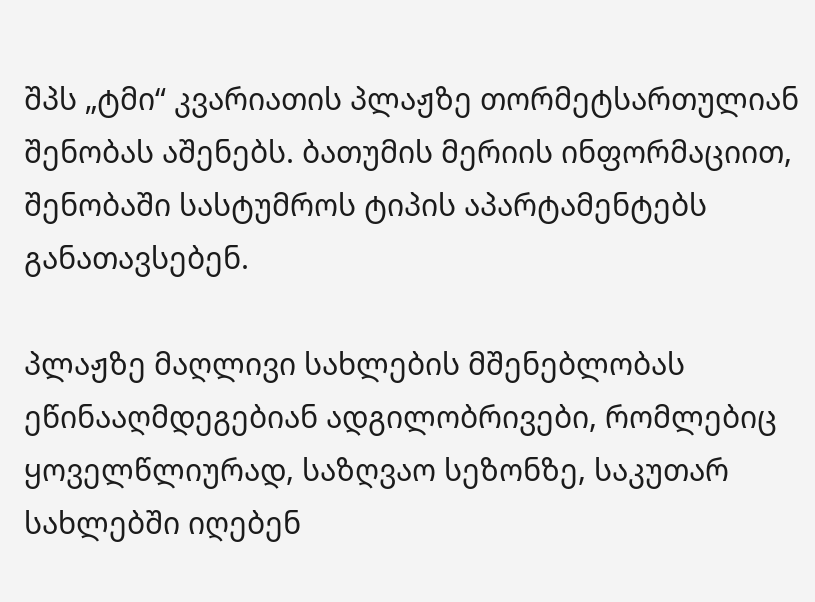შპს „ტმი“ კვარიათის პლაჟზე თორმეტსართულიან შენობას აშენებს. ბათუმის მერიის ინფორმაციით, შენობაში სასტუმროს ტიპის აპარტამენტებს განათავსებენ.

პლაჟზე მაღლივი სახლების მშენებლობას ეწინააღმდეგებიან ადგილობრივები, რომლებიც ყოველწლიურად, საზღვაო სეზონზე, საკუთარ სახლებში იღებენ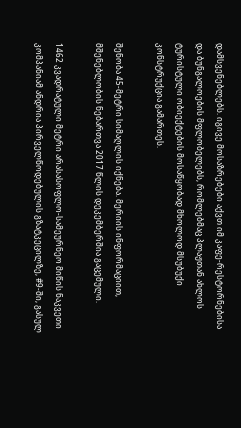დამსვენებლებს. იგივე მოსაზრებები აქვთ იმ კაფე-რესტორნებისა და ბუნგალოების მფლობელებს, რომლებმაც პლაჟთან ახლოს ტურისტული ობიექტების მოსაწყობად მხოლოდ მსუბუქი კონსტრუქცია გამართეს.

შენობა 45-მეტრი სიმაღლის იქნება. მერიის ინფორმაციით, მშენებლობის ნებართვა 2017 წლის დეკემბერშია გაცემული.

1462 კვადრატული მეტრი არასასოფლო-სამეურნეო მიწის ნაკვეთი კომპანიამ ანდრია პირველწოდებულის გზატკეცილზე, #9-ში, გასულ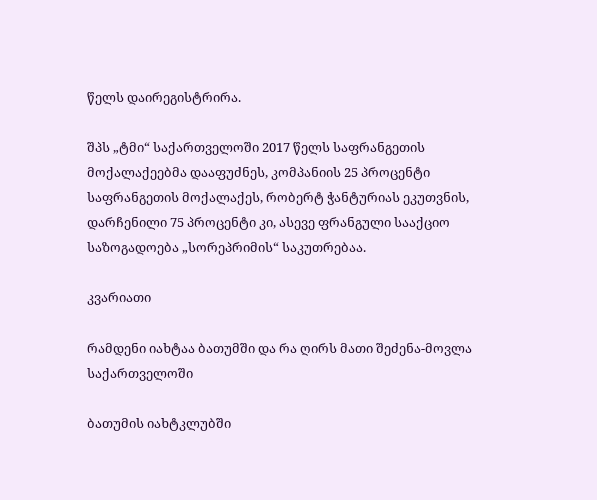წელს დაირეგისტრირა.

შპს „ტმი“ საქართველოში 2017 წელს საფრანგეთის მოქალაქეებმა დააფუძნეს, კომპანიის 25 პროცენტი საფრანგეთის მოქალაქეს, რობერტ ჭანტურიას ეკუთვნის, დარჩენილი 75 პროცენტი კი, ასევე ფრანგული სააქციო საზოგადოება „სორეპრიმის“ საკუთრებაა.

კვარიათი

რამდენი იახტაა ბათუმში და რა ღირს მათი შეძენა-მოვლა საქართველოში

ბათუმის იახტკლუბში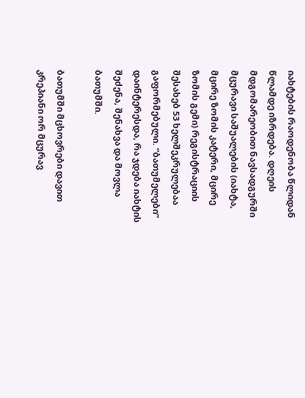იახტების რაოდენობა წლიდან წლამდე იზრდება. დღეის მდგომარეობით ნავსადგურში მცურავი საშუალების (იახტა, მცირე ზომის კატერი, მცირე ზომის გემი) რეგისტრაციის შესახებ 53 ხელშეკრულებაა გაფორმებული. “ბათუმელები” დაინტერესდა, რა ჯდება იახტის შეძენა, შენახვა და მოვლა ბათუმში.

ბათუმში მცხოვრები დავით კრეპიანი ორ მცურავ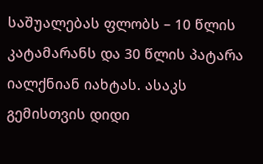საშუალებას ფლობს – 10 წლის კატამარანს და 30 წლის პატარა იალქნიან იახტას. ასაკს გემისთვის დიდი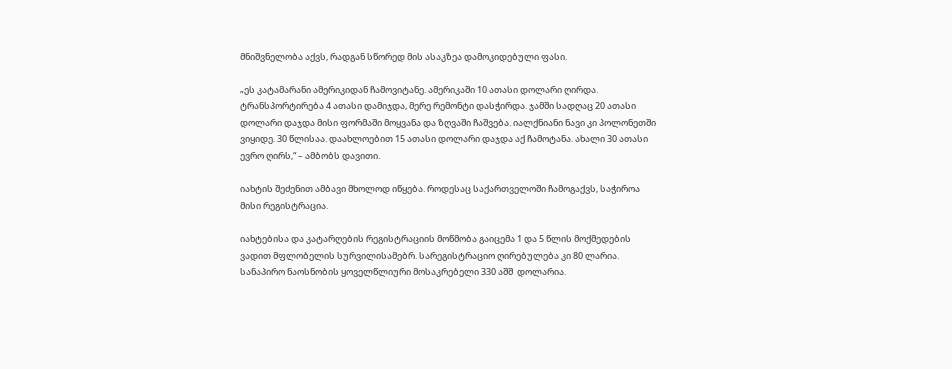მნიშვნელობა აქვს, რადგან სწორედ მის ასაკზეა დამოკიდებული ფასი.

„ეს კატამარანი ამერიკიდან ჩამოვიტანე. ამერიკაში 10 ათასი დოლარი ღირდა. ტრანსპორტირება 4 ათასი დამიჯდა, მერე რემონტი დასჭირდა. ჯამში სადღაც 20 ათასი დოლარი დაჯდა მისი ფორმაში მოყვანა და ზღვაში ჩაშვება. იალქნიანი ნავი კი პოლონეთში ვიყიდე. 30 წლისაა. დაახლოებით 15 ათასი დოლარი დაჯდა აქ ჩამოტანა. ახალი 30 ათასი ევრო ღირს,“ – ამბობს დავითი.

იახტის შეძენით ამბავი მხოლოდ იწყება. როდესაც საქართველოში ჩამოგაქვს, საჭიროა მისი რეგისტრაცია.

იახტებისა და კატარღების რეგისტრაციის მოწმობა გაიცემა 1 და 5 წლის მოქმედების ვადით მფლობელის სურვილისამებრ. სარეგისტრაციო ღირებულება კი 80 ლარია. სანაპირო ნაოსნობის ყოველწლიური მოსაკრებელი 330 აშშ  დოლარია.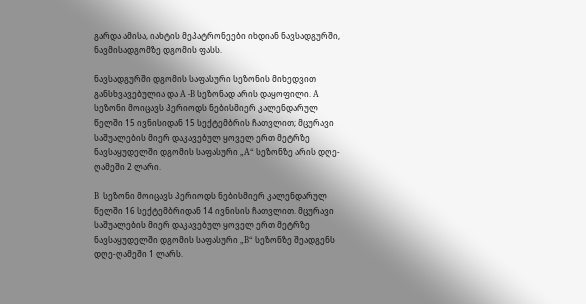გარდა ამისა, იახტის მეპატრონეები იხდიან ნავსადგურში, ნავმისადგომზე დგომის ფასს.

ნავსადგურში დგომის საფასური სეზონის მიხედვით განსხვავებულია და A -B სეზონად არის დაყოფილი. A სეზონი მოიცავს პერიოდს ნებისმიერ კალენდარულ წელში 15 ივნისიდან 15 სექტემბრის ჩათვლით; მცურავი საშუალების მიერ დაკავებულ ყოველ ერთ მეტრზე ნავსაყუდელში დგომის საფასური „A“ სეზონზე არის დღე-ღამეში 2 ლარი.

B  სეზონი მოიცავს პერიოდს ნებისმიერ კალენდარულ წელში 16 სექტემბრიდან 14 ივნისის ჩათვლით. მცურავი საშუალების მიერ დაკავებულ ყოველ ერთ მეტრზე ნავსაყუდელში დგომის საფასური „B“ სეზონზე შეადგენს დღე-ღამეში 1 ლარს.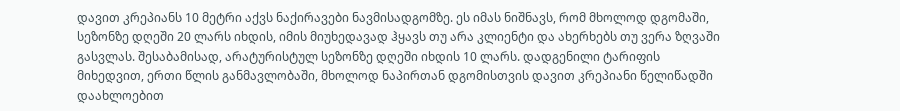დავით კრეპიანს 10 მეტრი აქვს ნაქირავები ნავმისადგომზე. ეს იმას ნიშნავს, რომ მხოლოდ დგომაში, სეზონზე დღეში 20 ლარს იხდის, იმის მიუხედავად ჰყავს თუ არა კლიენტი და ახერხებს თუ ვერა ზღვაში გასვლას. შესაბამისად, არატურისტულ სეზონზე დღეში იხდის 10 ლარს. დადგენილი ტარიფის მიხედვით, ერთი წლის განმავლობაში, მხოლოდ ნაპირთან დგომისთვის დავით კრეპიანი წელიწადში დაახლოებით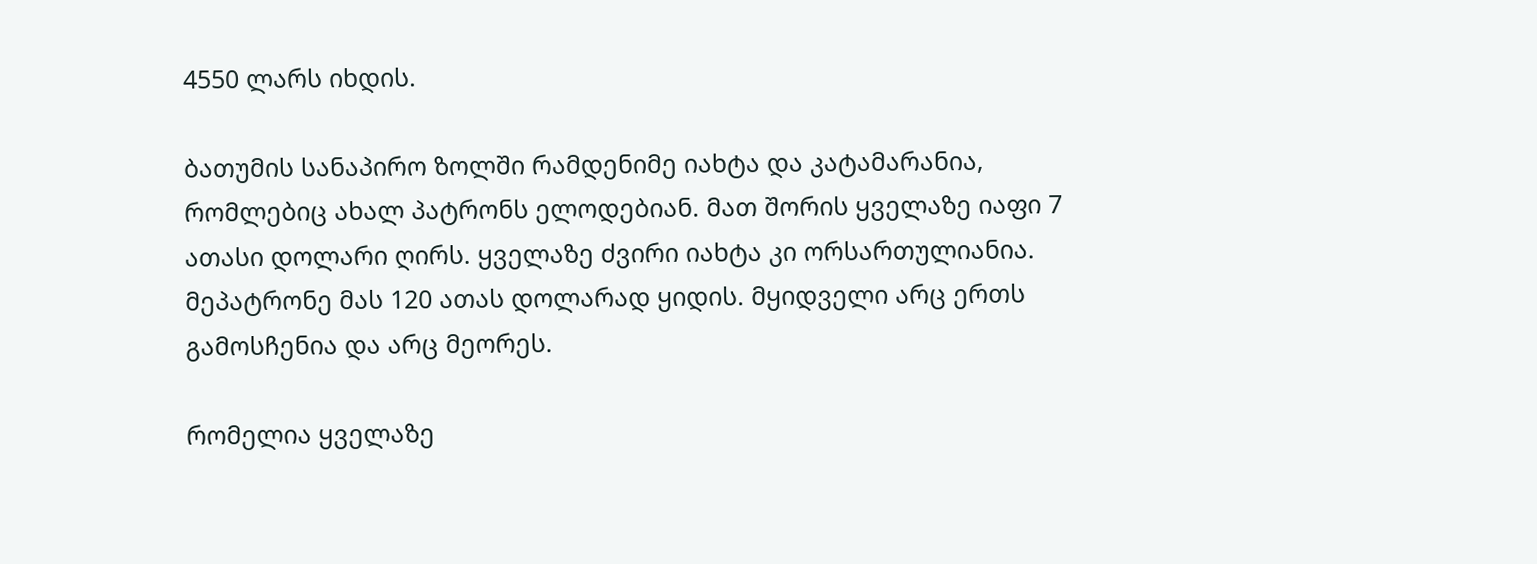4550 ლარს იხდის.

ბათუმის სანაპირო ზოლში რამდენიმე იახტა და კატამარანია, რომლებიც ახალ პატრონს ელოდებიან. მათ შორის ყველაზე იაფი 7 ათასი დოლარი ღირს. ყველაზე ძვირი იახტა კი ორსართულიანია. მეპატრონე მას 120 ათას დოლარად ყიდის. მყიდველი არც ერთს გამოსჩენია და არც მეორეს.

რომელია ყველაზე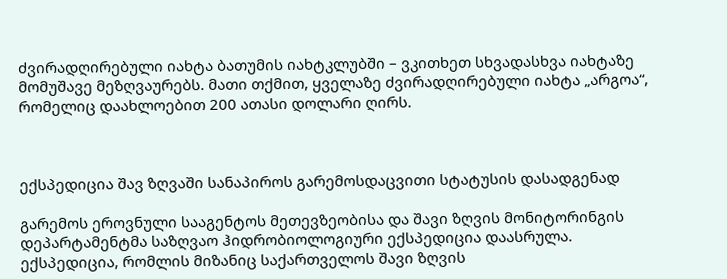ძვირადღირებული იახტა ბათუმის იახტკლუბში – ვკითხეთ სხვადასხვა იახტაზე მომუშავე მეზღვაურებს. მათი თქმით, ყველაზე ძვირადღირებული იახტა „არგოა“, რომელიც დაახლოებით 200 ათასი დოლარი ღირს.



ექსპედიცია შავ ზღვაში სანაპიროს გარემოსდაცვითი სტატუსის დასადგენად

გარემოს ეროვნული სააგენტოს მეთევზეობისა და შავი ზღვის მონიტორინგის დეპარტამენტმა საზღვაო ჰიდრობიოლოგიური ექსპედიცია დაასრულა. ექსპედიცია, რომლის მიზანიც საქართველოს შავი ზღვის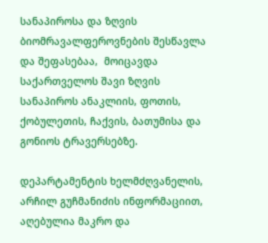სანაპიროსა და ზღვის ბიომრავალფეროვნების შესწავლა და შეფასებაა,  მოიცავდა საქართველოს შავი ზღვის სანაპიროს ანაკლიის, ფოთის, ქობულეთის, ჩაქვის, ბათუმისა და გონიოს ტრავერსებზე.

დეპარტამენტის ხელმძღვანელის, არჩილ გუჩმანიძის ინფორმაციით, აღებულია მაკრო და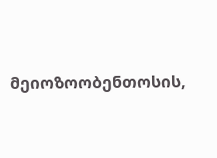მეიოზოობენთოსის,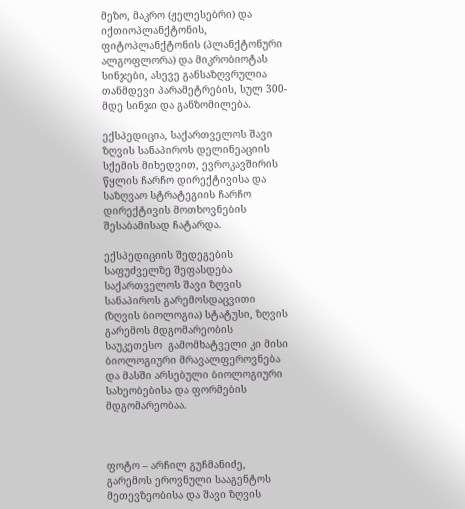მეზო, მაკრო (ჟელესებრი) და იქთიოპლანქტონის, ფიტოპლანქტონის (პლანქტონური ალგოფლორა) და მიკრობიოტას სინჯები, ასევე განსაზღვრულია თანმდევი პარამეტრების, სულ 300-მდე სინჯი და განზომილება.

ექსპედიცია, საქართველოს შავი ზღვის სანაპიროს დელინეაციის სქემის მიხედვით, ევროკავშირის წყლის ჩარჩო დირექტივისა და საზღვაო სტრატეგიის ჩარჩო დირექტივის მოთხოვნების შესაბამისად ჩატარდა.

ექსპედიციის შედეგების საფუძველზე შეფასდება საქართველოს შავი ზღვის სანაპიროს გარემოსდაცვითი (ზღვის ბიოლოგია) სტატუსი, ზღვის გარემოს მდგომარეობის საუკეთესო  გამომხატველი კი მისი ბიოლოგიური მრავალფეროვნება და მასში არსებული ბიოლოგიური სახეობებისა და ფორმების მდგომარეობაა.



ფოტო – არჩილ გუჩმანიძე, გარემოს ეროვნული სააგენტოს მეთევზეობისა და შავი ზღვის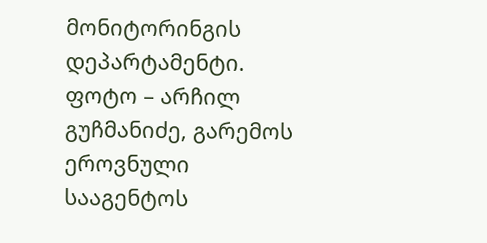მონიტორინგის დეპარტამენტი.
ფოტო – არჩილ გუჩმანიძე, გარემოს ეროვნული სააგენტოს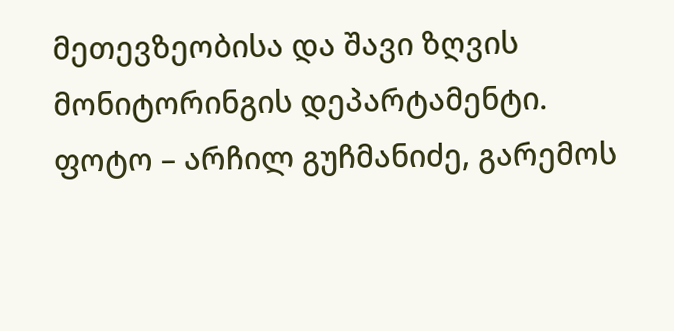მეთევზეობისა და შავი ზღვის მონიტორინგის დეპარტამენტი.
ფოტო – არჩილ გუჩმანიძე, გარემოს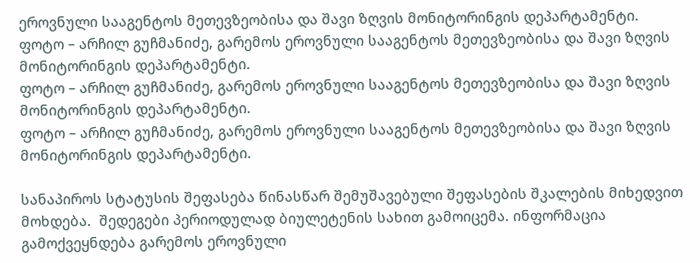ეროვნული სააგენტოს მეთევზეობისა და შავი ზღვის მონიტორინგის დეპარტამენტი.
ფოტო – არჩილ გუჩმანიძე, გარემოს ეროვნული სააგენტოს მეთევზეობისა და შავი ზღვის მონიტორინგის დეპარტამენტი.
ფოტო – არჩილ გუჩმანიძე, გარემოს ეროვნული სააგენტოს მეთევზეობისა და შავი ზღვის მონიტორინგის დეპარტამენტი.
ფოტო – არჩილ გუჩმანიძე, გარემოს ეროვნული სააგენტოს მეთევზეობისა და შავი ზღვის მონიტორინგის დეპარტამენტი.

სანაპიროს სტატუსის შეფასება წინასწარ შემუშავებული შეფასების შკალების მიხედვით მოხდება.  შედეგები პერიოდულად ბიულეტენის სახით გამოიცემა. ინფორმაცია გამოქვეყნდება გარემოს ეროვნული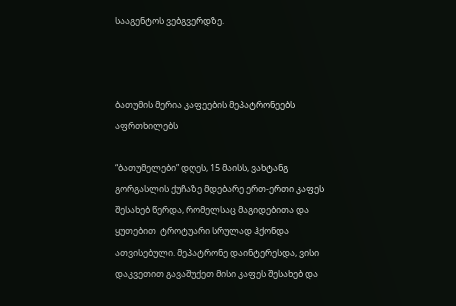სააგენტოს ვებგვერდზე.



ბათუმის მერია კაფეების მეპატრონეებს აფრთხილებს

“ბათუმელები” დღეს, 15 მაისს, ვახტანგ გორგასლის ქუჩაზე მდებარე ერთ-ერთი კაფეს შესახებ წერდა, რომელსაც მაგიდებითა და ყუთებით  ტროტუარი სრულად ჰქონდა ათვისებული. მეპატრონე დაინტერესდა, ვისი დაკვეთით გავაშუქეთ მისი კაფეს შესახებ და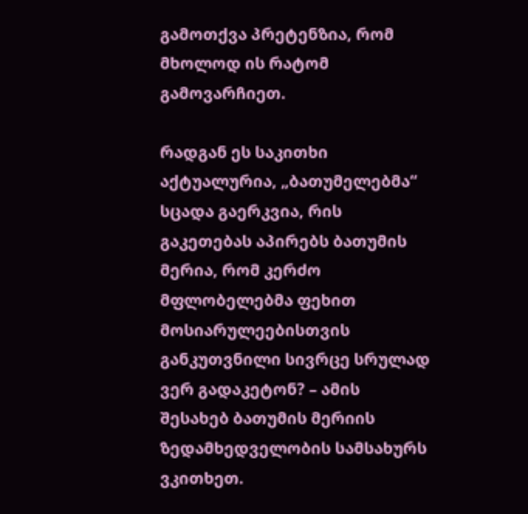გამოთქვა პრეტენზია, რომ მხოლოდ ის რატომ გამოვარჩიეთ.

რადგან ეს საკითხი აქტუალურია, „ბათუმელებმა“ სცადა გაერკვია, რის გაკეთებას აპირებს ბათუმის მერია, რომ კერძო მფლობელებმა ფეხით მოსიარულეებისთვის განკუთვნილი სივრცე სრულად ვერ გადაკეტონ? – ამის შესახებ ბათუმის მერიის ზედამხედველობის სამსახურს ვკითხეთ.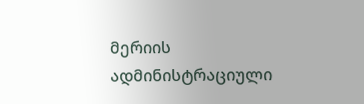მერიის  ადმინისტრაციული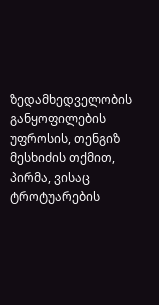ზედამხედველობის განყოფილების უფროსის, თენგიზ მესხიძის თქმით, პირმა, ვისაც ტროტუარების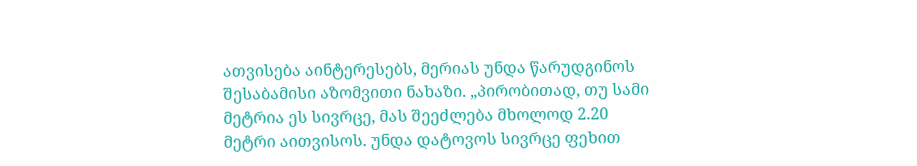ათვისება აინტერესებს, მერიას უნდა წარუდგინოს შესაბამისი აზომვითი ნახაზი. „პირობითად, თუ სამი მეტრია ეს სივრცე, მას შეეძლება მხოლოდ 2.20 მეტრი აითვისოს. უნდა დატოვოს სივრცე ფეხით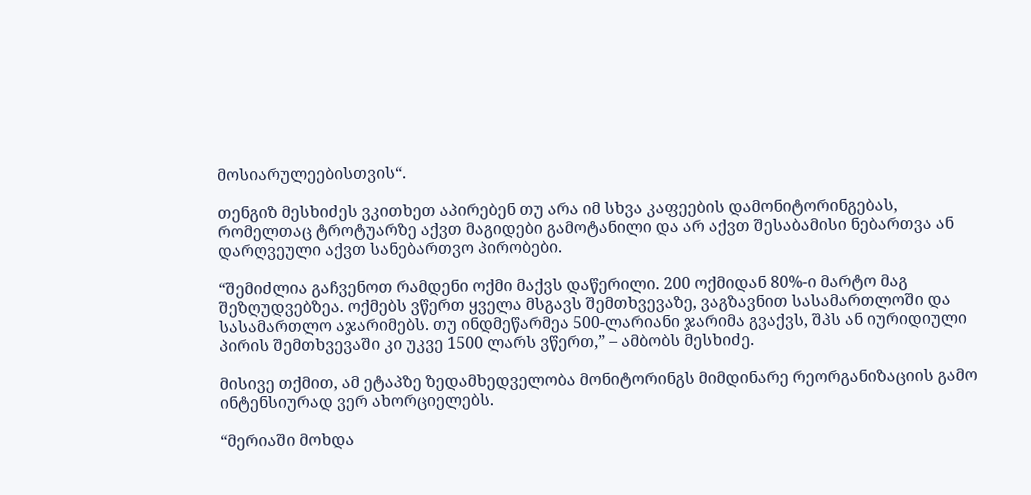მოსიარულეებისთვის“.

თენგიზ მესხიძეს ვკითხეთ აპირებენ თუ არა იმ სხვა კაფეების დამონიტორინგებას, რომელთაც ტროტუარზე აქვთ მაგიდები გამოტანილი და არ აქვთ შესაბამისი ნებართვა ან დარღვეული აქვთ სანებართვო პირობები.

“შემიძლია გაჩვენოთ რამდენი ოქმი მაქვს დაწერილი. 200 ოქმიდან 80%-ი მარტო მაგ შეზღუდვებზეა. ოქმებს ვწერთ ყველა მსგავს შემთხვევაზე, ვაგზავნით სასამართლოში და სასამართლო აჯარიმებს. თუ ინდმეწარმეა 500-ლარიანი ჯარიმა გვაქვს, შპს ან იურიდიული პირის შემთხვევაში კი უკვე 1500 ლარს ვწერთ,” – ამბობს მესხიძე.

მისივე თქმით, ამ ეტაპზე ზედამხედველობა მონიტორინგს მიმდინარე რეორგანიზაციის გამო ინტენსიურად ვერ ახორციელებს.

“მერიაში მოხდა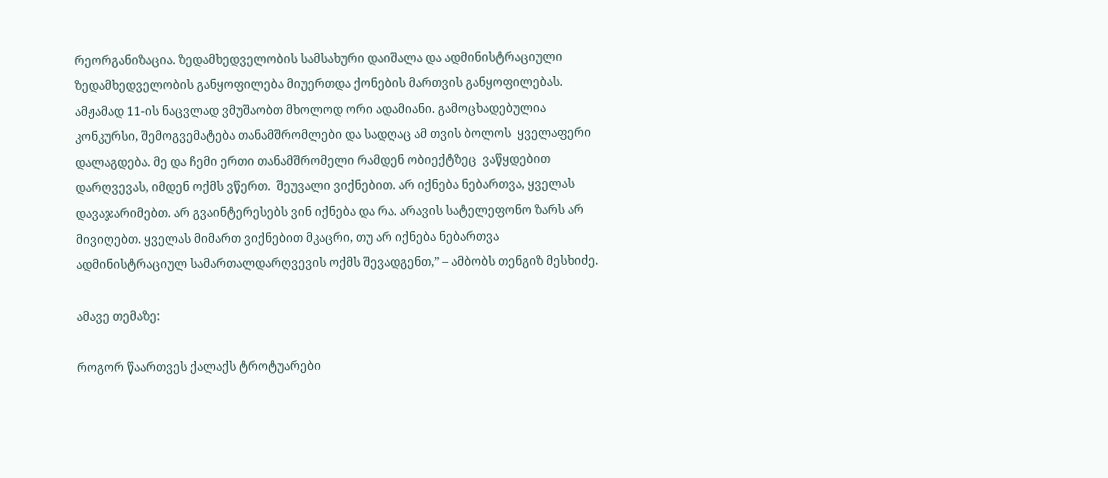რეორგანიზაცია. ზედამხედველობის სამსახური დაიშალა და ადმინისტრაციული ზედამხედველობის განყოფილება მიუერთდა ქონების მართვის განყოფილებას. ამჟამად 11-ის ნაცვლად ვმუშაობთ მხოლოდ ორი ადამიანი. გამოცხადებულია კონკურსი, შემოგვემატება თანამშრომლები და სადღაც ამ თვის ბოლოს  ყველაფერი დალაგდება. მე და ჩემი ერთი თანამშრომელი რამდენ ობიექტზეც  ვაწყდებით დარღვევას, იმდენ ოქმს ვწერთ.  შეუვალი ვიქნებით. არ იქნება ნებართვა, ყველას დავაჯარიმებთ. არ გვაინტერესებს ვინ იქნება და რა. არავის სატელეფონო ზარს არ მივიღებთ. ყველას მიმართ ვიქნებით მკაცრი, თუ არ იქნება ნებართვა ადმინისტრაციულ სამართალდარღვევის ოქმს შევადგენთ,” – ამბობს თენგიზ მესხიძე.

ამავე თემაზე:

როგორ წაართვეს ქალაქს ტროტუარები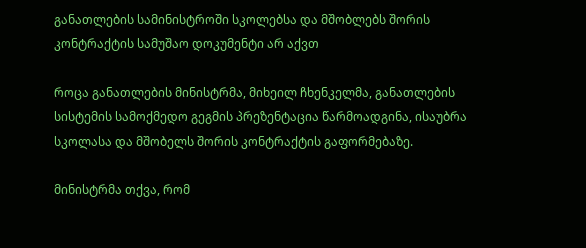განათლების სამინისტროში სკოლებსა და მშობლებს შორის კონტრაქტის სამუშაო დოკუმენტი არ აქვთ

როცა განათლების მინისტრმა, მიხეილ ჩხენკელმა, განათლების სისტემის სამოქმედო გეგმის პრეზენტაცია წარმოადგინა, ისაუბრა  სკოლასა და მშობელს შორის კონტრაქტის გაფორმებაზე.

მინისტრმა თქვა, რომ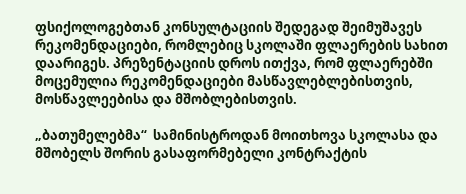ფსიქოლოგებთან კონსულტაციის შედეგად შეიმუშავეს რეკომენდაციები, რომლებიც სკოლაში ფლაერების სახით დაარიგეს. პრეზენტაციის დროს ითქვა, რომ ფლაერებში მოცემულია რეკომენდაციები მასწავლებლებისთვის, მოსწავლეებისა და მშობლებისთვის.

„ბათუმელებმა“  სამინისტროდან მოითხოვა სკოლასა და მშობელს შორის გასაფორმებელი კონტრაქტის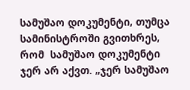სამუშაო დოკუმენტი, თუმცა სამინისტროში გვითხრეს, რომ  სამუშაო დოკუმენტი ჯერ არ აქვთ. „ჯერ სამუშაო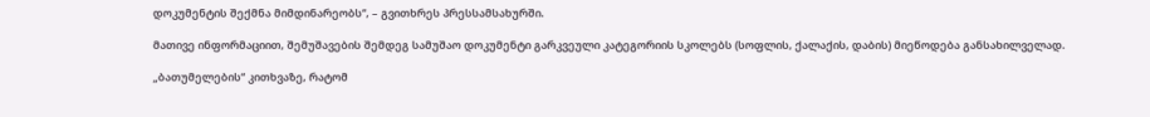დოკუმენტის შექმნა მიმდინარეობს“, – გვითხრეს პრესსამსახურში.

მათივე ინფორმაციით, შემუშავების შემდეგ სამუშაო დოკუმენტი გარკვეული კატეგორიის სკოლებს (სოფლის, ქალაქის, დაბის) მიეწოდება განსახილველად.

„ბათუმელების“ კითხვაზე, რატომ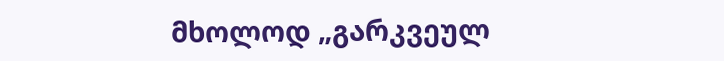მხოლოდ „გარკვეულ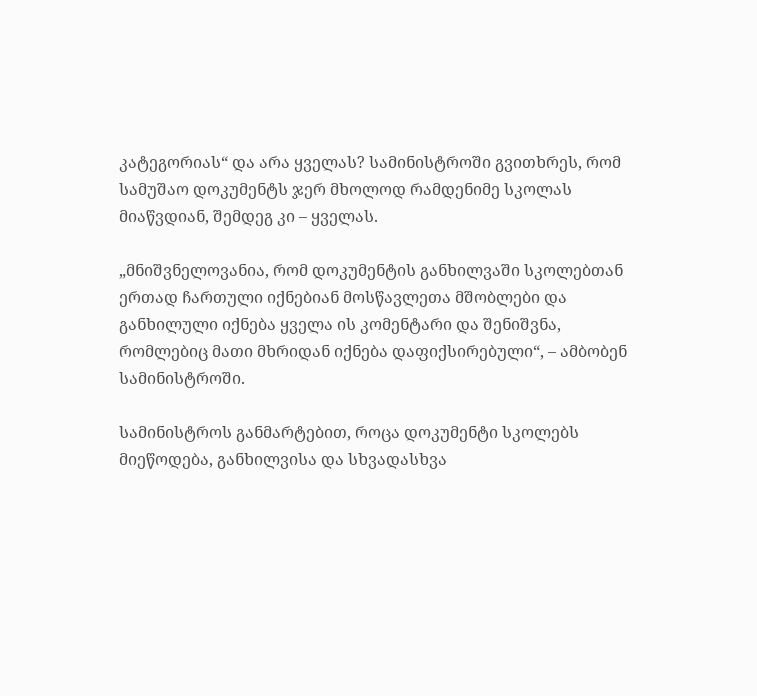კატეგორიას“ და არა ყველას? სამინისტროში გვითხრეს, რომ სამუშაო დოკუმენტს ჯერ მხოლოდ რამდენიმე სკოლას მიაწვდიან, შემდეგ კი – ყველას.

„მნიშვნელოვანია, რომ დოკუმენტის განხილვაში სკოლებთან ერთად ჩართული იქნებიან მოსწავლეთა მშობლები და განხილული იქნება ყველა ის კომენტარი და შენიშვნა, რომლებიც მათი მხრიდან იქნება დაფიქსირებული“, – ამბობენ სამინისტროში.

სამინისტროს განმარტებით, როცა დოკუმენტი სკოლებს მიეწოდება, განხილვისა და სხვადასხვა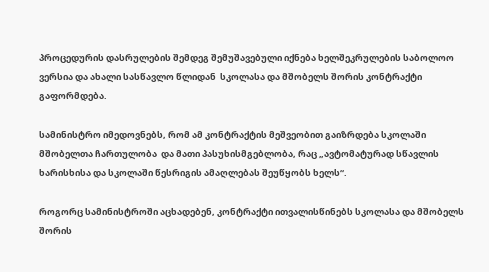პროცედურის დასრულების შემდეგ შემუშავებული იქნება ხელშეკრულების საბოლოო ვერსია და ახალი სასწავლო წლიდან  სკოლასა და მშობელს შორის კონტრაქტი გაფორმდება.

სამინისტრო იმედოვნებს, რომ ამ კონტრაქტის მეშვეობით გაიზრდება სკოლაში მშობელთა ჩართულობა  და მათი პასუხისმგებლობა, რაც „ავტომატურად სწავლის ხარისხისა და სკოლაში წესრიგის ამაღლებას შეუწყობს ხელს“.

როგორც სამინისტროში აცხადებენ, კონტრაქტი ითვალისწინებს სკოლასა და მშობელს შორის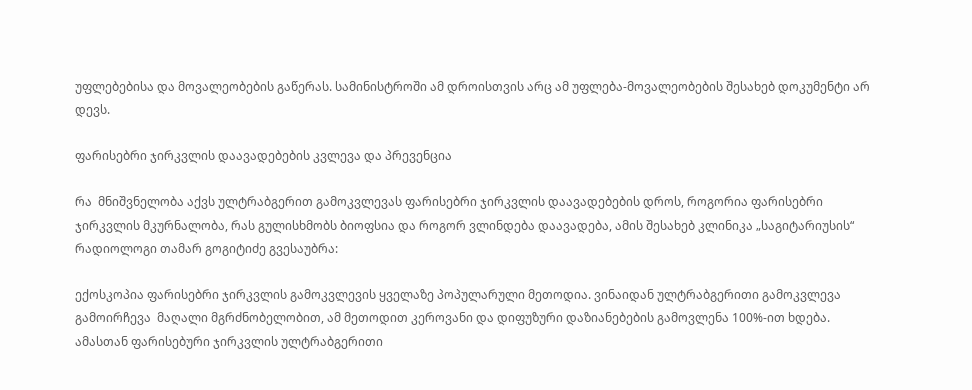უფლებებისა და მოვალეობების გაწერას. სამინისტროში ამ დროისთვის არც ამ უფლება-მოვალეობების შესახებ დოკუმენტი არ დევს.

ფარისებრი ჯირკვლის დაავადებების კვლევა და პრევენცია

რა  მნიშვნელობა აქვს ულტრაბგერით გამოკვლევას ფარისებრი ჯირკვლის დაავადებების დროს, როგორია ფარისებრი ჯირკვლის მკურნალობა, რას გულისხმობს ბიოფსია და როგორ ვლინდება დაავადება, ამის შესახებ კლინიკა „საგიტარიუსის“ რადიოლოგი თამარ გოგიტიძე გვესაუბრა:

ექოსკოპია ფარისებრი ჯირკვლის გამოკვლევის ყველაზე პოპულარული მეთოდია. ვინაიდან ულტრაბგერითი გამოკვლევა  გამოირჩევა  მაღალი მგრძნობელობით, ამ მეთოდით კეროვანი და დიფუზური დაზიანებების გამოვლენა 100%-ით ხდება. ამასთან ფარისებური ჯირკვლის ულტრაბგერითი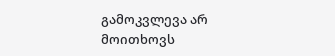გამოკვლევა არ მოითხოვს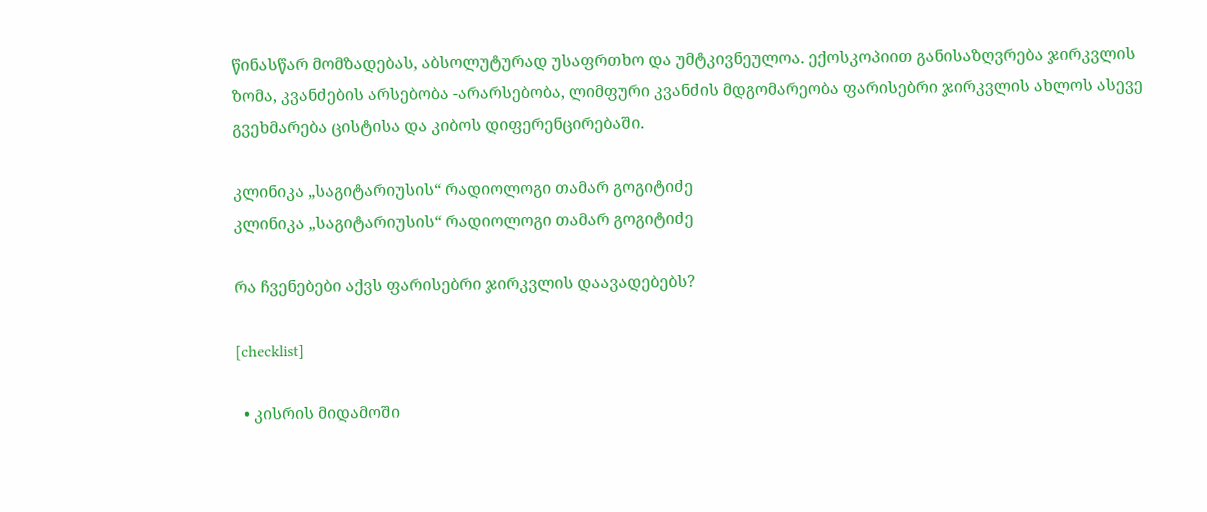წინასწარ მომზადებას, აბსოლუტურად უსაფრთხო და უმტკივნეულოა. ექოსკოპიით განისაზღვრება ჯირკვლის ზომა, კვანძების არსებობა -არარსებობა, ლიმფური კვანძის მდგომარეობა ფარისებრი ჯირკვლის ახლოს ასევე გვეხმარება ცისტისა და კიბოს დიფერენცირებაში.

კლინიკა „საგიტარიუსის“ რადიოლოგი თამარ გოგიტიძე
კლინიკა „საგიტარიუსის“ რადიოლოგი თამარ გოგიტიძე

რა ჩვენებები აქვს ფარისებრი ჯირკვლის დაავადებებს?

[checklist]

  • კისრის მიდამოში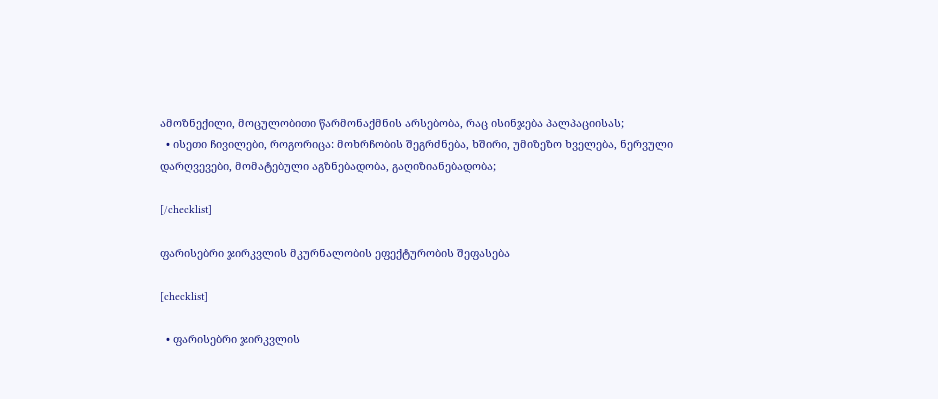ამოზნექილი, მოცულობითი წარმონაქმნის არსებობა, რაც ისინჯება პალპაციისას;
  • ისეთი ჩივილები, როგორიცა: მოხრჩობის შეგრძნება, ხშირი, უმიზეზო ხველება, ნერვული დარღვევები, მომატებული აგზნებადობა, გაღიზიანებადობა;

[/checklist]

ფარისებრი ჯირკვლის მკურნალობის ეფექტურობის შეფასება

[checklist]

  • ფარისებრი ჯირკვლის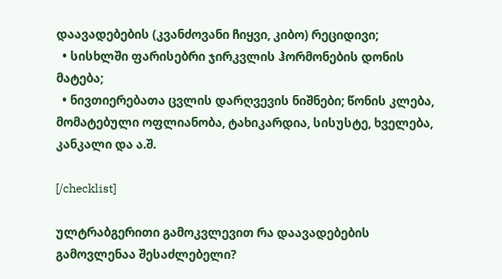დაავადებების (კვანძოვანი ჩიყვი, კიბო) რეციდივი;
  • სისხლში ფარისებრი ჯირკვლის ჰორმონების დონის მატება;
  • ნივთიერებათა ცვლის დარღვევის ნიშნები; წონის კლება, მომატებული ოფლიანობა, ტახიკარდია, სისუსტე, ხველება, კანკალი და ა.შ.

[/checklist]

ულტრაბგერითი გამოკვლევით რა დაავადებების გამოვლენაა შესაძლებელი?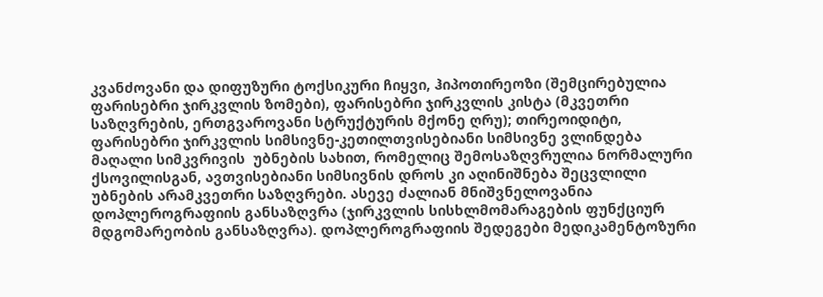კვანძოვანი და დიფუზური ტოქსიკური ჩიყვი, ჰიპოთირეოზი (შემცირებულია ფარისებრი ჯირკვლის ზომები), ფარისებრი ჯირკვლის კისტა (მკვეთრი საზღვრების, ერთგვაროვანი სტრუქტურის მქონე ღრუ); თირეოიდიტი, ფარისებრი ჯირკვლის სიმსივნე-კეთილთვისებიანი სიმსივნე ვლინდება მაღალი სიმკვრივის  უბნების სახით, რომელიც შემოსაზღვრულია ნორმალური ქსოვილისგან, ავთვისებიანი სიმსივნის დროს კი აღინიშნება შეცვლილი უბნების არამკვეთრი საზღვრები. ასევე ძალიან მნიშვნელოვანია დოპლეროგრაფიის განსაზღვრა (ჯირკვლის სისხლმომარაგების ფუნქციურ მდგომარეობის განსაზღვრა). დოპლეროგრაფიის შედეგები მედიკამენტოზური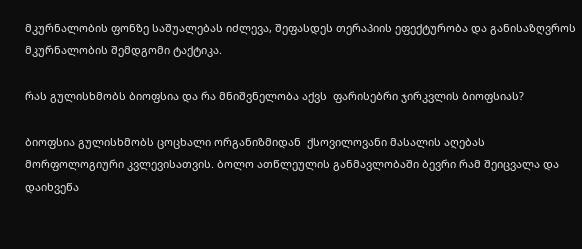მკურნალობის ფონზე საშუალებას იძლევა, შეფასდეს თერაპიის ეფექტურობა და განისაზღვროს მკურნალობის შემდგომი ტაქტიკა.

რას გულისხმობს ბიოფსია და რა მნიშვნელობა აქვს  ფარისებრი ჯირკვლის ბიოფსიას?

ბიოფსია გულისხმობს ცოცხალი ორგანიზმიდან  ქსოვილოვანი მასალის აღებას მორფოლოგიური კვლევისათვის. ბოლო ათწლეულის განმავლობაში ბევრი რამ შეიცვალა და დაიხვეწა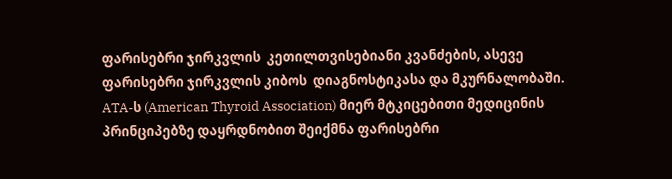ფარისებრი ჯირკვლის  კეთილთვისებიანი კვანძების, ასევე ფარისებრი ჯირკვლის კიბოს  დიაგნოსტიკასა და მკურნალობაში. ATA-ს (American Thyroid Association) მიერ მტკიცებითი მედიცინის პრინციპებზე დაყრდნობით შეიქმნა ფარისებრი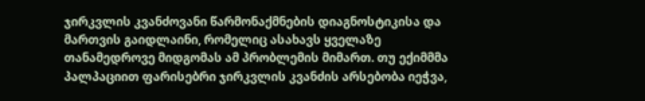ჯირკვლის კვანძოვანი წარმონაქმნების დიაგნოსტიკისა და მართვის გაიდლაინი, რომელიც ასახავს ყველაზე თანამედროვე მიდგომას ამ პრობლემის მიმართ. თუ ექიმმმა პალპაციით ფარისებრი ჯირკვლის კვანძის არსებობა იეჭვა,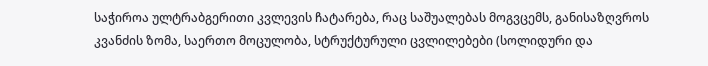საჭიროა ულტრაბგერითი კვლევის ჩატარება, რაც საშუალებას მოგვცემს, განისაზღვროს კვანძის ზომა, საერთო მოცულობა, სტრუქტურული ცვლილებები (სოლიდური და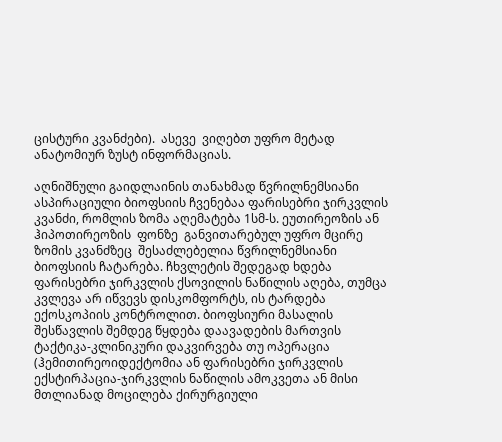ცისტური კვანძები).  ასევე  ვიღებთ უფრო მეტად ანატომიურ ზუსტ ინფორმაციას.

აღნიშნული გაიდლაინის თანახმად წვრილნემსიანი  ასპირაციული ბიოფსიის ჩვენებაა ფარისებრი ჯირკვლის კვანძი, რომლის ზომა აღემატება 1სმ-ს. ეუთირეოზის ან ჰიპოთირეოზის  ფონზე  განვითარებულ უფრო მცირე ზომის კვანძზეც  შესაძლებელია წვრილნემსიანი ბიოფსიის ჩატარება. ჩხვლეტის შედეგად ხდება ფარისებრი ჯირკვლის ქსოვილის ნაწილის აღება, თუმცა  კვლევა არ იწვევს დისკომფორტს, ის ტარდება ექოსკოპიის კონტროლით. ბიოფსიური მასალის შესწავლის შემდეგ წყდება დაავადების მართვის ტაქტიკა-კლინიკური დაკვირვება თუ ოპერაცია (ჰემითირეოიდექტომია ან ფარისებრი ჯირკვლის  ექსტირპაცია-ჯირკვლის ნაწილის ამოკვეთა ან მისი მთლიანად მოცილება ქირურგიული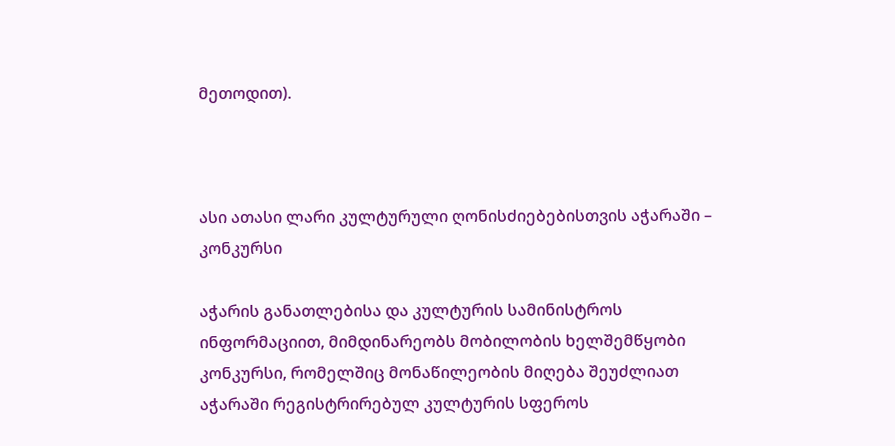მეთოდით).



ასი ათასი ლარი კულტურული ღონისძიებებისთვის აჭარაში – კონკურსი

აჭარის განათლებისა და კულტურის სამინისტროს ინფორმაციით, მიმდინარეობს მობილობის ხელშემწყობი კონკურსი, რომელშიც მონაწილეობის მიღება შეუძლიათ აჭარაში რეგისტრირებულ კულტურის სფეროს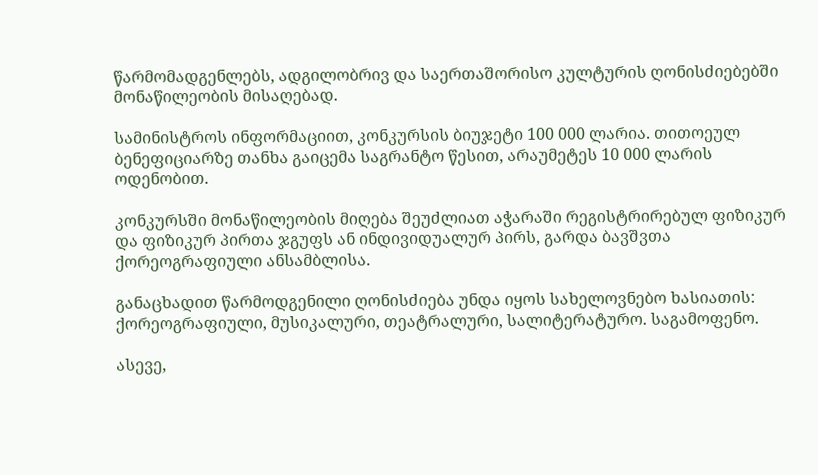წარმომადგენლებს, ადგილობრივ და საერთაშორისო კულტურის ღონისძიებებში მონაწილეობის მისაღებად.

სამინისტროს ინფორმაციით, კონკურსის ბიუჯეტი 100 000 ლარია. თითოეულ ბენეფიციარზე თანხა გაიცემა საგრანტო წესით, არაუმეტეს 10 000 ლარის ოდენობით.

კონკურსში მონაწილეობის მიღება შეუძლიათ აჭარაში რეგისტრირებულ ფიზიკურ და ფიზიკურ პირთა ჯგუფს ან ინდივიდუალურ პირს, გარდა ბავშვთა ქორეოგრაფიული ანსამბლისა.

განაცხადით წარმოდგენილი ღონისძიება უნდა იყოს სახელოვნებო ხასიათის: ქორეოგრაფიული, მუსიკალური, თეატრალური, სალიტერატურო. საგამოფენო.

ასევე,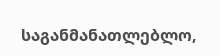საგანმანათლებლო,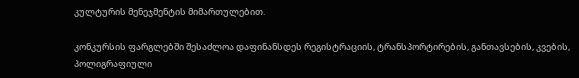კულტურის მენეჯმენტის მიმართულებით.

კონკურსის ფარგლებში შესაძლოა დაფინანსდეს რეგისტრაციის, ტრანსპორტირების, განთავსების, კვების, პოლიგრაფიული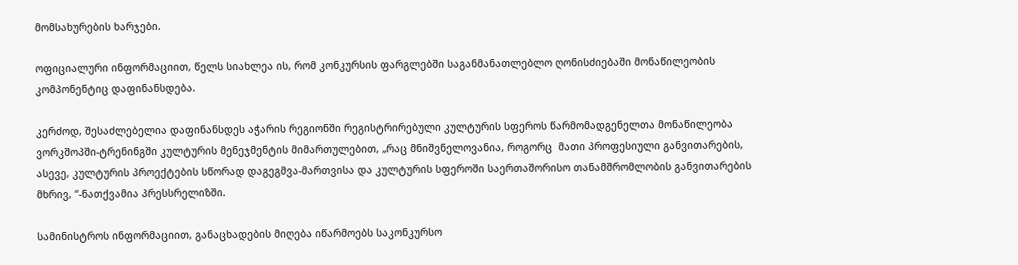მომსახურების ხარჯები.

ოფიციალური ინფორმაციით, წელს სიახლეა ის, რომ კონკურსის ფარგლებში საგანმანათლებლო ღონისძიებაში მონაწილეობის კომპონენტიც დაფინანსდება.

კერძოდ, შესაძლებელია დაფინანსდეს აჭარის რეგიონში რეგისტრირებული კულტურის სფეროს წარმომადგენელთა მონაწილეობა ვორკშოპში-ტრენინგში კულტურის მენეჯმენტის მიმართულებით, „რაც მნიშვნელოვანია, როგორც  მათი პროფესიული განვითარების, ასევე, კულტურის პროექტების სწორად დაგეგმვა-მართვისა და კულტურის სფეროში საერთაშორისო თანამშრომლობის განვითარების მხრივ, “-ნათქვამია პრესსრელიზში.

სამინისტროს ინფორმაციით, განაცხადების მიღება იწარმოებს საკონკურსო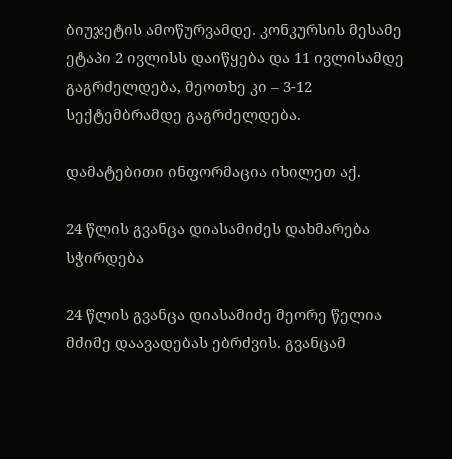ბიუჯეტის ამოწურვამდე. კონკურსის მესამე ეტაპი 2 ივლისს დაიწყება და 11 ივლისამდე გაგრძელდება, მეოთხე კი – 3-12 სექტემბრამდე გაგრძელდება.

დამატებითი ინფორმაცია იხილეთ აქ.

24 წლის გვანცა დიასამიძეს დახმარება სჭირდება

24 წლის გვანცა დიასამიძე მეორე წელია მძიმე დაავადებას ებრძვის. გვანცამ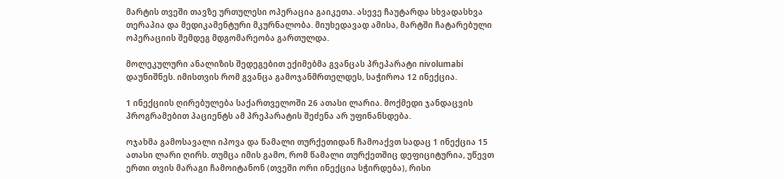მარტის თვეში თავზე ურთულესი ოპერაცია გაიკეთა. ასევე ჩაუტარდა სხვადასხვა თერაპია და მედიკამენტური მკურნალობა. მიუხედავად ამისა, მარტში ჩატარებული ოპერაციის შემდეგ მდგომარეობა გართულდა.

მოლეკულური ანალიზის შედეგებით ექიმებმა გვანცას პრეპარატი nivolumabi დაუნიშნეს. იმისთვის რომ გვანცა გამოჯანმრთელდეს, საჭიროა 12 ინექცია.

1 ინექციის ღირებულება საქართველოში 26 ათასი ლარია. მოქმედი ჯანდაცვის პროგრამებით პაციენტს ამ პრეპარატის შეძენა არ უფინანსდება.

ოჯახმა გამოსავალი იპოვა და წამალი თურქეთიდან ჩამოაქვთ სადაც 1 ინექცია 15 ათასი ლარი ღირს. თუმცა იმის გამო, რომ წამალი თურქეთშიც დეფიციტურია, უწევთ ერთი თვის მარაგი ჩამოიტანონ (თვეში ორი ინექცია სჭირდება), რისი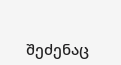შეძენაც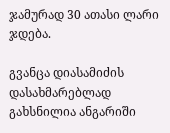ჯამურად 30 ათასი ლარი ჯდება.

გვანცა დიასამიძის დასახმარებლად გახსნილია ანგარიში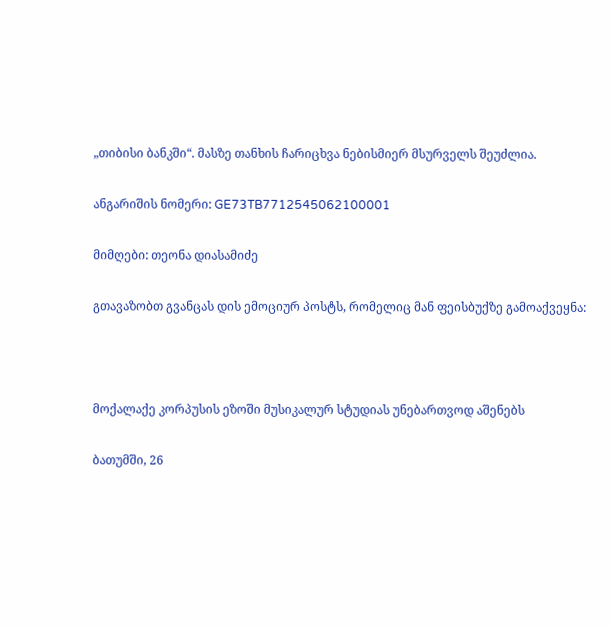„თიბისი ბანკში“. მასზე თანხის ჩარიცხვა ნებისმიერ მსურველს შეუძლია.

ანგარიშის ნომერი: GE73TB7712545062100001

მიმღები: თეონა დიასამიძე

გთავაზობთ გვანცას დის ემოციურ პოსტს, რომელიც მან ფეისბუქზე გამოაქვეყნა:



მოქალაქე კორპუსის ეზოში მუსიკალურ სტუდიას უნებართვოდ აშენებს

ბათუმში, 26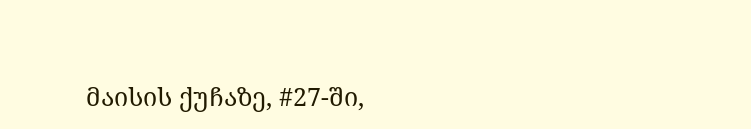მაისის ქუჩაზე, #27-ში,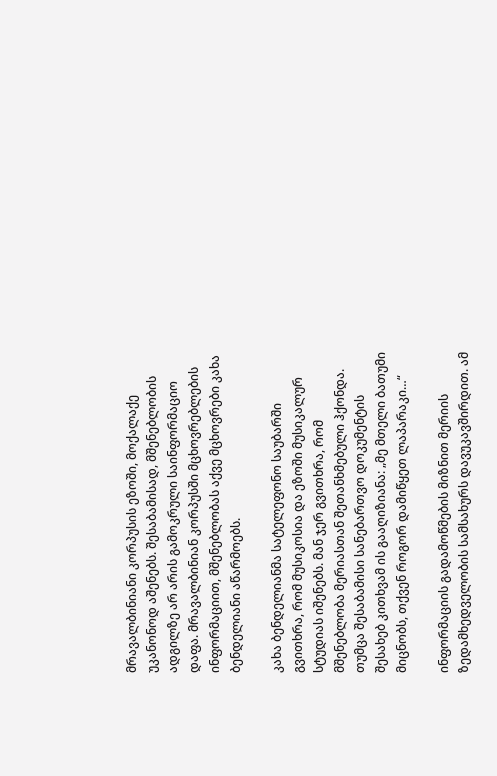მრავალბინიანი კორპუსის ეზოში, მოქალაქე უკანონოდ აშენებს. შესაბამისად, მშენებლობის ადგილზე არ არის გამოკრული საინფორმაციო დაფა. მრავალბინიან კორპუსში მცხოვრებლების ინფორმაციით, მშენებლობას აქვე მცხოვრები კახა ბენდელიანი აწარმოებს.

კახა ბენდელიანმა სატელეფონო საუბარში გვითხრა, რომ მუსიკოსია და ეზოში მუსიკალურ სტუდიას იშენებს. მან ჯერ გვითხრა, რომ მშენებლობა მერიასთან შეთანხმებული ჰქონდა. თუმცა შესაბამისი სანებართვო დოკუმენტის შესახებ კითხვამ ის გააღიზიანა: „მე მთელი ბათუმი მიცნობს, თქვენ როგორ დამიწყეთ ლაპარაკი…“

ინფორმაციის გადამოწმების მიზნით მერიის ზედამხედველობის სამსახურს დავუკავშირდით. ამ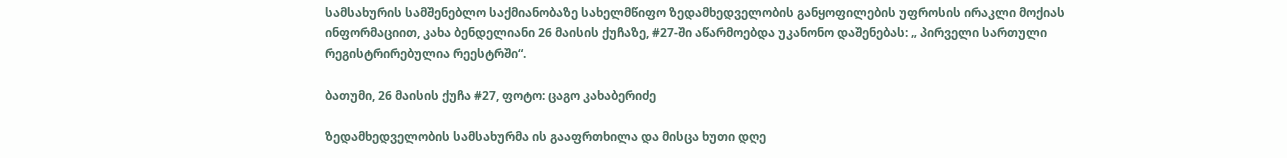სამსახურის სამშენებლო საქმიანობაზე სახელმწიფო ზედამხედველობის განყოფილების უფროსის ირაკლი მოქიას ინფორმაციით, კახა ბენდელიანი 26 მაისის ქუჩაზე, #27-ში აწარმოებდა უკანონო დაშენებას: „ პირველი სართული რეგისტრირებულია რეესტრში“.

ბათუმი, 26 მაისის ქუჩა #27, ფოტო: ცაგო კახაბერიძე

ზედამხედველობის სამსახურმა ის გააფრთხილა და მისცა ხუთი დღე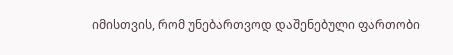იმისთვის, რომ უნებართვოდ დაშენებული ფართობი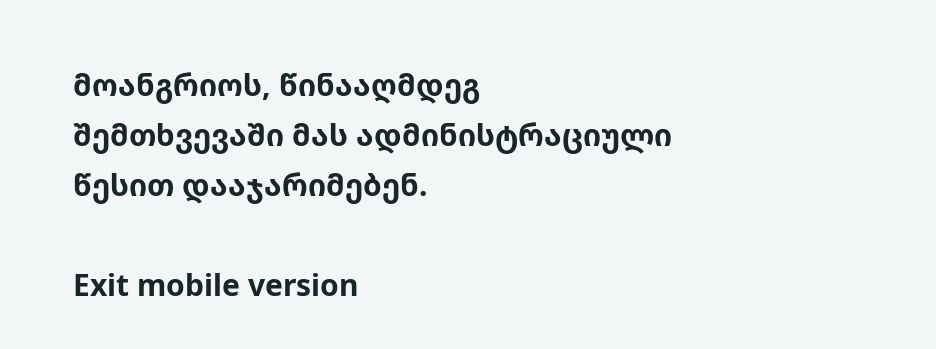მოანგრიოს, წინააღმდეგ შემთხვევაში მას ადმინისტრაციული წესით დააჯარიმებენ.

Exit mobile version